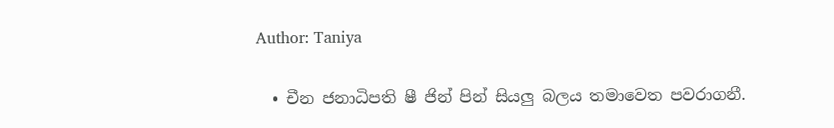Author: Taniya

  • චීන ජනාධිපති ෂී ජින් පින් සියලු බලය තමාවෙත පවරාගනී.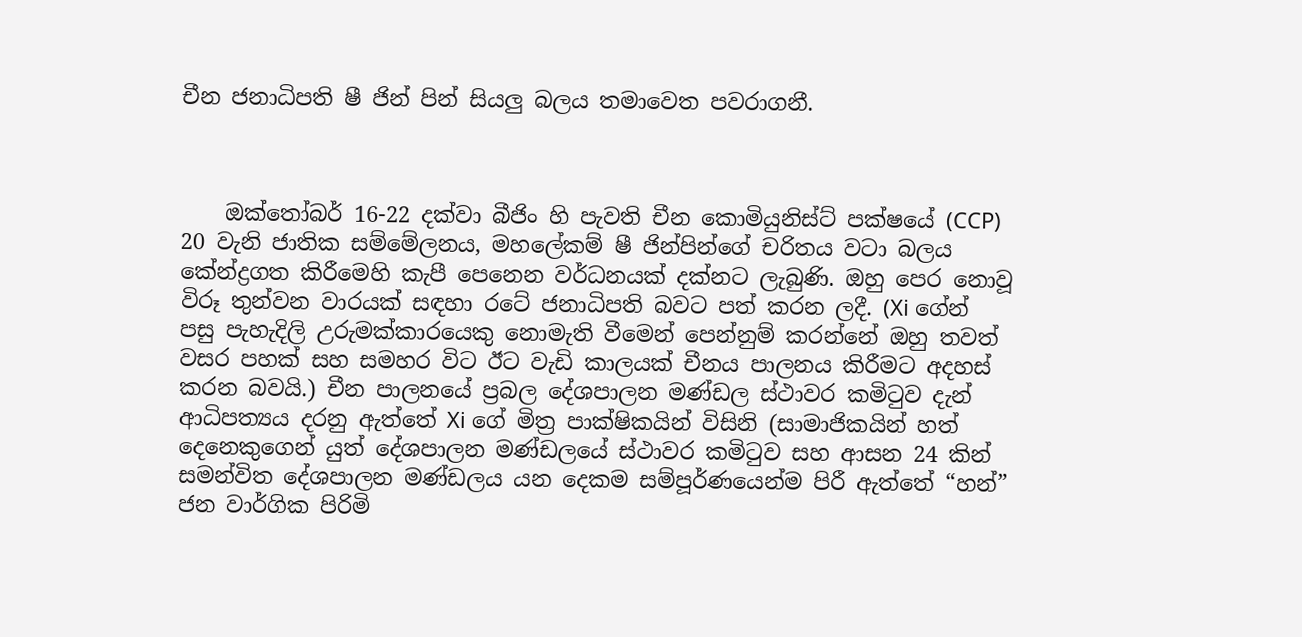චීන ජනාධිපති ෂී ජින් පින් සියලු බලය තමාවෙත පවරාගනී.



    ඔක්තෝබර් 16-22 දක්වා බීජිං හි පැවති චීන කොමියුනිස්ට් පක්ෂයේ (CCP) 20 වැනි ජාතික සම්මේලනය, මහලේකම් ෂී ජින්පින්ගේ චරිතය වටා බලය කේන්ද්‍රගත කිරීමෙහි කැපී පෙනෙන වර්ධනයක් දක්නට ලැබුණි. ඔහු පෙර නොවූ විරූ තුන්වන වාරයක් සඳහා රටේ ජනාධිපති බවට පත් කරන ලදී. (Xi ගේන් පසු පැහැදිලි උරුමක්කාරයෙකු නොමැති වීමෙන් පෙන්නුම් කරන්නේ ඔහු තවත් වසර පහක් සහ සමහර විට ඊට වැඩි කාලයක් චීනය පාලනය කිරීමට අදහස් කරන බවයි.) චීන පාලනයේ ප්‍රබල දේශපාලන මණ්ඩල ස්ථාවර කමිටුව දැන් ආධිපත්‍යය දරනු ඇත්තේ Xi ගේ මිත්‍ර පාක්ෂිකයින් විසිනි (සාමාජිකයින් හත් දෙනෙකුගෙන් යුත් දේශපාලන මණ්ඩලයේ ස්ථාවර කමිටුව සහ ආසන 24 කින් සමන්විත දේශපාලන මණ්ඩලය යන දෙකම සම්පූර්ණයෙන්ම පිරී ඇත්තේ “හන්” ජන වාර්ගික පිරිමි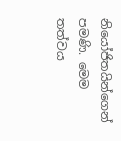නියෝජිතයින්ගෙන් පමණි. මෙම තත්වය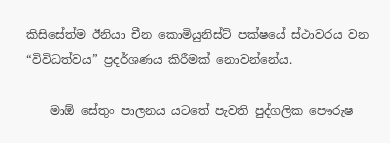කිසිසේත්ම ඊනියා චීන කොමියුනිස්ට් පක්ෂයේ ස්ථාවරය වන “විවිධත්වය” ප්‍රදර්ශණය කිරීමක් නොවන්නේය.

    මාඕ සේතුං පාලනය යටතේ පැවති පුද්ගලික පෞරුෂ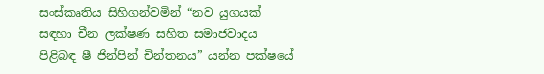සංස්කෘතිය සිහිගන්වමින් “නව යුගයක් සඳහා චීන ලක්ෂණ සහිත සමාජවාදය පිළිබඳ ෂී ජින්පින් චින්තනය” යන්න පක්ෂයේ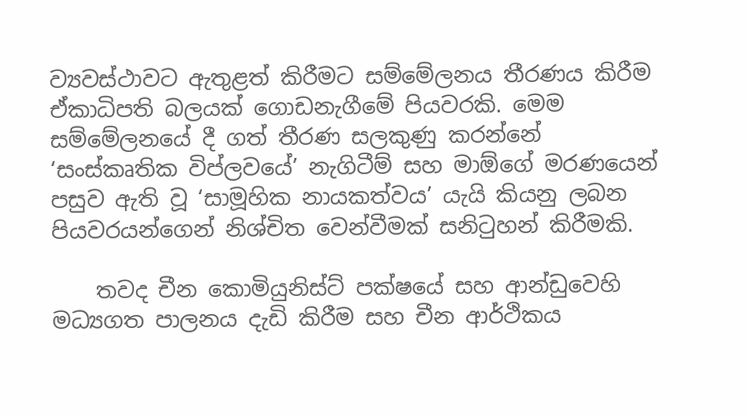ව්‍යවස්ථාවට ඇතුළත් කිරීමට සම්මේලනය තීරණය කිරීම ඒකාධිපති බලයක් ගොඩනැගීමේ පියවරකි. මෙම සම්මේලනයේ දී ගත් තීරණ සලකුණු කරන්නේ ‘සංස්කෘතික විප්ලවයේ’ නැගිටීම් සහ මාඕගේ මරණයෙන් පසුව ඇති වූ ‘සාමූහික නායකත්වය’ යැයි කියනු ලබන පියවරයන්ගෙන් නිශ්චිත වෙන්වීමක් සනිටුහන් කිරීමකි.

    තවද චීන කොමියුනිස්ට් පක්ෂයේ සහ ආන්ඩුවෙහි මධ්‍යගත පාලනය දැඩි කිරීම සහ චීන ආර්ථිකය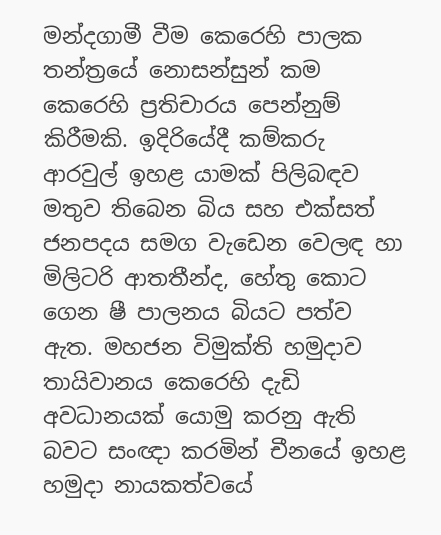මන්දගාමී වීම කෙරෙහි පාලක තන්ත්‍රයේ නොසන්සුන් කම කෙරෙහි ප්‍රතිචාරය පෙන්නුම් කිරීමකි. ඉදිරියේදී කම්කරු ආරවුල් ඉහළ යාමක් පිලිබඳව මතුව තිබෙන බිය සහ එක්සත් ජනපදය සමග වැඩෙන වෙලඳ හා මිලිටරි ආතතීන්ද, හේතු කොට ගෙන ෂී පාලනය බියට පත්ව ඇත. මහජන විමුක්ති හමුදාව තායිවානය කෙරෙහි දැඩි අවධානයක් යොමු කරනු ඇති බවට සංඥා කරමින් චීනයේ ඉහළ හමුදා නායකත්වයේ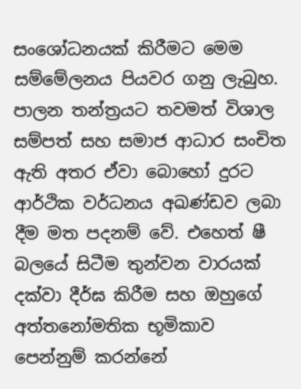සංශෝධනයක් කිරීමට මෙම සම්මේලනය පියවර ගනු ලැබුහ. පාලන තන්ත්‍රයට තවමත් විශාල සම්පත් සහ සමාජ ආධාර සංචිත ඇති අතර ඒවා බොහෝ දුරට ආර්ථික වර්ධනය අඛණ්ඩව ලබා දීම මත පදනම් වේ. එහෙත් ෂී බලයේ සිටීම තුන්වන වාරයක් දක්වා දීර්ඝ කිරීම සහ ඔහුගේ අත්තනෝමතික භූමිකාව පෙන්නුම් කරන්නේ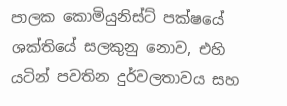පාලක කොමියුනිස්ට් පක්ෂයේ ශක්තියේ සලකුනු නොව, එහි යටින් පවතින දුර්වලතාවය සහ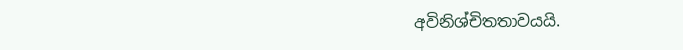අවිනිශ්චිතතාවයයි.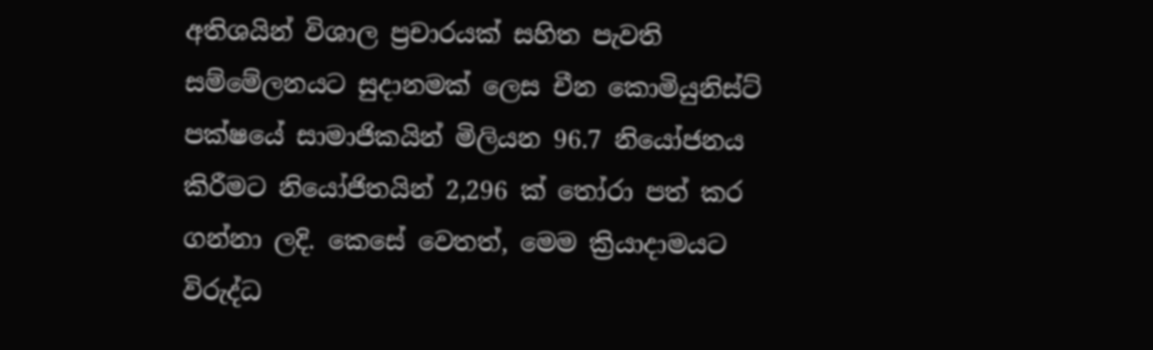අතිශයින් විශාල ප්‍රචාරයක් සහිත පැවති සම්මේලනයට සුදානමක් ලෙස චීන කොමියුනිස්ට් පක්ෂයේ සාමාජිකයින් මිලියන 96.7 නියෝජනය කිරීමට නියෝජිතයින් 2,296 ක් තෝරා පත් කර ගන්නා ලදි. කෙසේ වෙතත්, මෙම ක්‍රියාදාමයට විරුද්ධ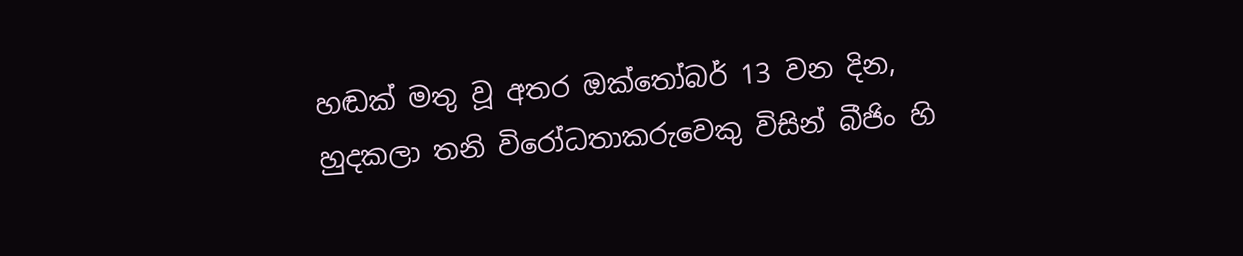හඬක් මතු වූ අතර ඔක්තෝබර් 13 වන දින, හුදකලා තනි විරෝධතාකරුවෙකු විසින් බීජිං හි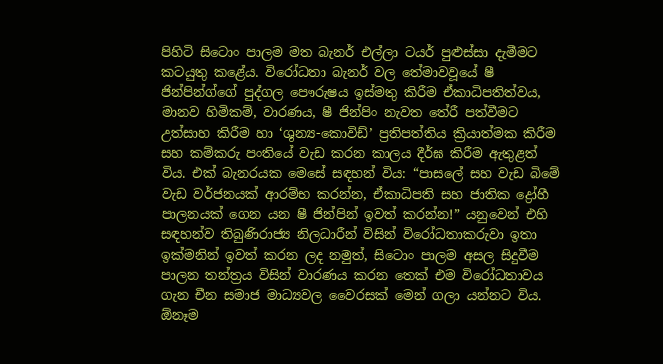පිහිටි සිටොං පාලම මත බැනර් එල්ලා ටයර් පුළුස්සා දැමීමට කටයුතු කළේය. විරෝධතා බැනර් වල තේමාවවූයේ ෂී ජින්පින්ග්ගේ පුද්ගල පෞරුෂය ඉස්මතු කිරීම ඒකාධිපතිත්වය, මානව හිමිකම්, වාරණය, ෂී ජින්පිං නැවත තේරී පත්වීමට උත්සාහ කිරීම හා ‘ශුන්‍ය-කොවිඩ්’ ප්‍රතිපත්තිය ක්‍රියාත්මක කිරීම සහ කම්කරු පංතියේ වැඩ කරන කාලය දීර්ඝ කිරීම ඇතුළත් විය. එක් බැනරයක මෙසේ සඳහන් විය: “පාසලේ සහ වැඩ බිමේ වැඩ වර්ජනයක් ආරම්භ කරන්න, ඒකාධිපති සහ ජාතික ද්‍රෝහී පාලනයක් ගෙන යන ෂී ජින්පින් ඉවත් කරන්න!” යනුවෙන් එහි සඳහන්ව තිබුණිරාජ්‍ය නිලධාරීන් විසින් විරෝධතාකරුවා ඉතා ඉක්මනින් ඉවත් කරන ලද නමුත්, සිටොං පාලම අසල සිදුවීම පාලන තන්ත්‍රය විසින් වාරණය කරන තෙක් එම විරෝධතාවය ගැන චීන සමාජ මාධ්‍යවල වෛරසක් මෙන් ගලා යන්නට විය. ඕනෑම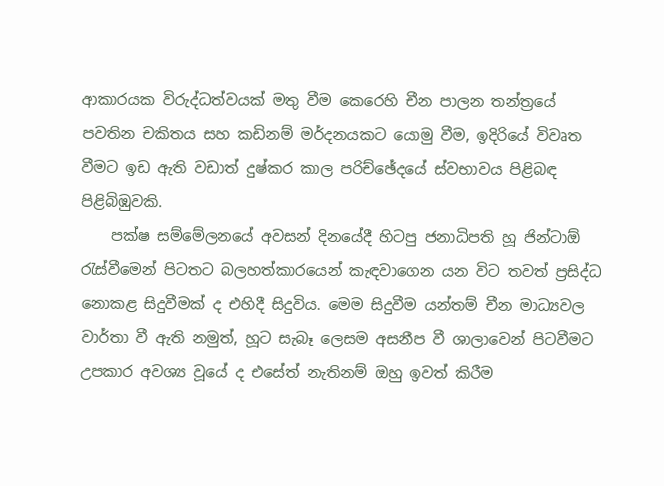ආකාරයක විරුද්ධත්වයක් මතු වීම කෙරෙහි චීන පාලන තන්ත්‍රයේ පවතින චකිතය සහ කඩිනම් මර්දනයකට යොමු වීම, ඉදිරියේ විවෘත වීමට ඉඩ ඇති වඩාත් දුෂ්කර කාල පරිච්ඡේදයේ ස්වභාවය පිළිබඳ පිළිබිඹුවකි.
    පක්ෂ සම්මේලනයේ අවසන් දිනයේදී හිටපු ජනාධිපති හූ ජින්ටාඕ රැස්වීමෙන් පිටතට බලහත්කාරයෙන් කැඳවාගෙන යන විට තවත් ප්‍රසිද්ධ නොකළ සිදුවීමක් ද එහිදී සිදුවිය. මෙම සිදුවීම යන්තම් චීන මාධ්‍යවල වාර්තා වී ඇති නමුත්, හූට සැබෑ ලෙසම අසනීප වී ශාලාවෙන් පිටවීමට උපකාර අවශ්‍ය වූයේ ද එසේත් නැතිනම් ඔහු ඉවත් කිරීම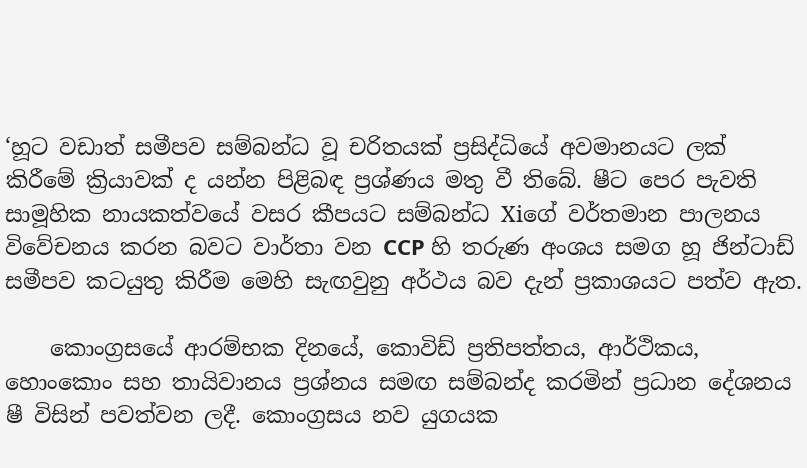‘හූට වඩාත් සමීපව සම්බන්ධ වූ චරිතයක් ප්‍රසිද්ධියේ අවමානයට ලක් කිරීමේ ක්‍රියාවක් ද යන්න පිළිබඳ ප්‍රශ්ණය මතු වී තිබේ. ෂීට පෙර පැවති සාමූහික නායකත්වයේ වසර කීපයට සම්බන්ධ Xiගේ වර්තමාන පාලනය විවේචනය කරන බවට වාර්තා වන CCP හි තරුණ අංශය සමග හූ ජින්ටාඩ් සමීපව කටයුතු කිරීම මෙහි සැඟවුනු අර්ථය බව දැන් ප්‍රකාශයට පත්ව ඇත.

    කොංග්‍රසයේ ආරම්භක දිනයේ, කොවිඩ් ප්‍රතිපත්තය, ආර්ථිකය, හොංකොං සහ තායිවානය ප්‍රශ්නය සමඟ සම්බන්ද කරමින් ප්‍රධාන දේශනය ෂී විසින් පවත්වන ලදී. කොංග්‍රසය නව යුගයක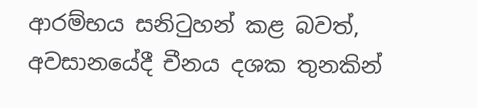ආරම්භය සනිටුහන් කළ බවත්, අවසානයේදී චීනය දශක තුනකින්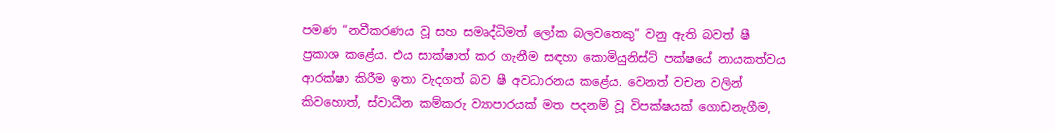පමණ “නවීකරණය වූ සහ සමෘද්ධිමත් ලෝක බලවතෙකු” වනු ඇති බවත් ෂී ප්‍රකාශ කළේය. එය සාක්ෂාත් කර ගැනීම සඳහා කොමියුනිස්ට් පක්ෂයේ නායකත්වය ආරක්ෂා කිරීම ඉතා වැදගත් බව ෂී අවධාරනය කළේය. වෙනත් වචන වලින් කිවහොත්, ස්වාධීන කම්කරු ව්‍යාපාරයක් මත පදනම් වූ විපක්ෂයක් ගොඩනැගීම,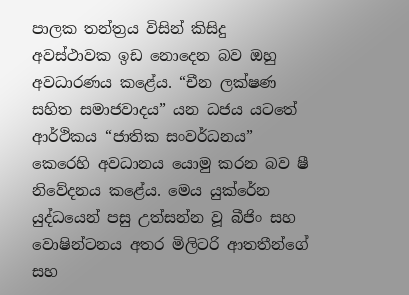පාලක තන්ත්‍රය විසින් කිසිදු අවස්ථාවක ඉඩ නොදෙන බව ඔහු අවධාරණය කළේය. “චීන ලක්ෂණ සහිත සමාජවාදය” යන ධජය යටතේ ආර්ථිකය “ජාතික සංවර්ධනය” කෙරෙහි අවධානය යොමු කරන බව ෂී නිවේදනය කළේය. මෙය යුක්රේන යුද්ධයෙන් පසු උත්සන්න වූ බීජිං සහ වොෂින්ටනය අතර මිලිටරි ආතතීන්ගේ සහ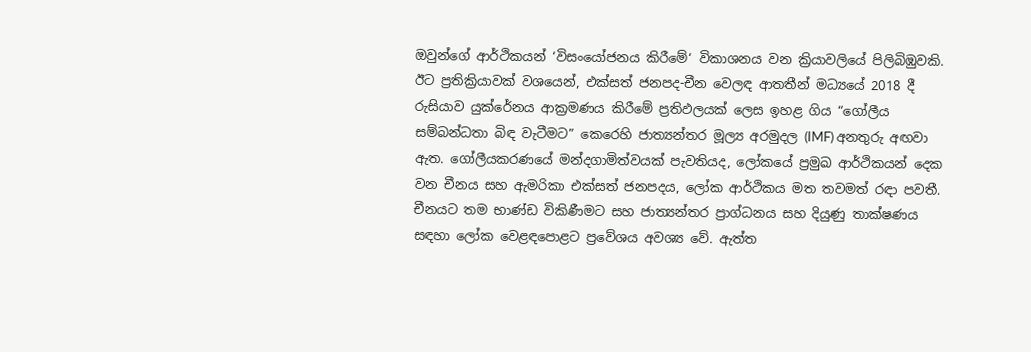ඔවුන්ගේ ආර්ථිකයන් ‘විසංයෝජනය කිරීමේ‘ විකාශනය වන ක්‍රියාවලියේ පිලිබිඹුවකි. ඊට ප්‍රතික්‍රියාවක් වශයෙන්, එක්සත් ජනපද-චීන වෙලඳ ආතතීන් මධ්‍යයේ 2018 දී රුසියාව යුක්රේනය ආක්‍රමණය කිරීමේ ප්‍රතිඵලයක් ලෙස ඉහළ ගිය “ගෝලීය සම්බන්ධතා බිඳ වැටීමට” කෙරෙහි ජාත්‍යන්තර මූල්‍ය අරමුදල (IMF) අනතුරු අඟවා ඇත. ගෝලීයකරණයේ මන්දගාමිත්වයක් පැවතියද, ලෝකයේ ප්‍රමුඛ ආර්ථිකයන් දෙක වන චීනය සහ ඇමරිකා එක්සත් ජනපදය, ලෝක ආර්ථිකය මත තවමත් රඳා පවතී. චීනයට තම භාණ්ඩ විකිණීමට සහ ජාත්‍යන්තර ප්‍රාග්ධනය සහ දියුණු තාක්ෂණය සඳහා ලෝක වෙළඳපොළට ප්‍රවේශය අවශ්‍ය වේ. ඇත්ත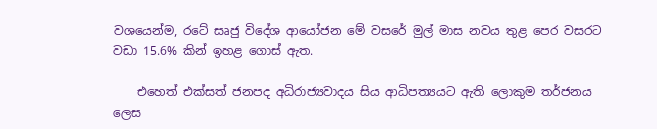වශයෙන්ම, රටේ සෘජු විදේශ ආයෝජන මේ වසරේ මුල් මාස නවය තුළ පෙර වසරට වඩා 15.6% කින් ඉහළ ගොස් ඇත.

    එහෙත් එක්සත් ජනපද අධිරාජ්‍යවාදය සිය ආධිපත්‍යයට ඇති ලොකුම තර්ජනය ලෙස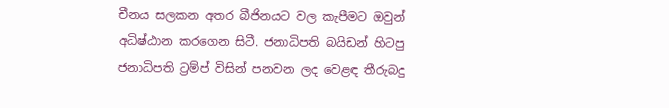චීනය සලකන අතර බීජිනයට වල කැපීමට ඔවුන් අධිෂ්ඨාන කරගෙන සිටී. ජනාධිපති බයිඩන් හිටපු ජනාධිපති ට්‍රම්ප් විසින් පනවන ලද වෙළඳ තීරුබදු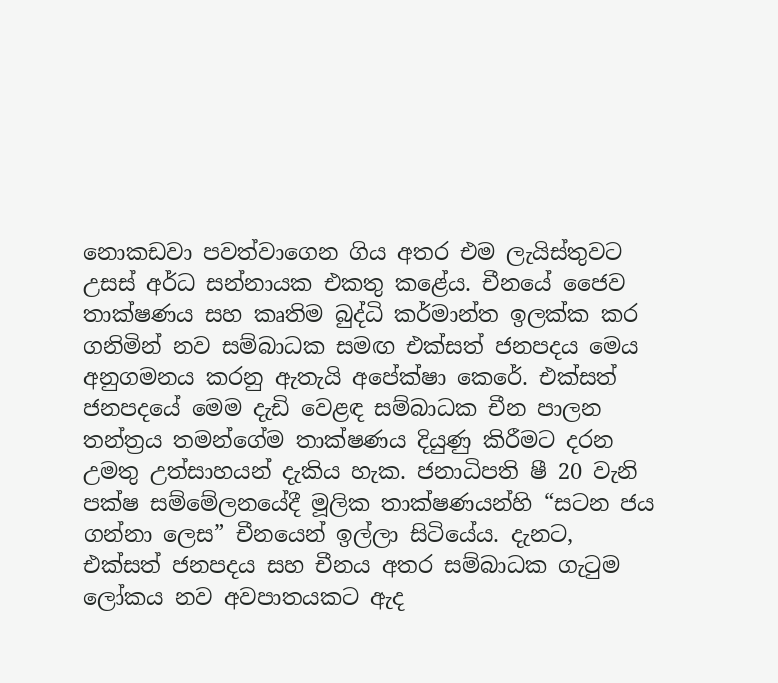නොකඩවා පවත්වාගෙන ගිය අතර එම ලැයිස්තුවට උසස් අර්ධ සන්නායක එකතු කළේය. චීනයේ ජෛව තාක්ෂණය සහ කෘතිම බුද්ධි කර්මාන්ත ඉලක්ක කර ගනිමින් නව සම්බාධක සමඟ එක්සත් ජනපදය මෙය අනුගමනය කරනු ඇතැයි අපේක්ෂා කෙරේ. එක්සත් ජනපදයේ මෙම දැඩි වෙළඳ සම්බාධක චීන පාලන තන්ත්‍රය තමන්ගේම තාක්ෂණය දියුණු කිරීමට දරන උමතු උත්සාහයන් දැකිය හැක. ජනාධිපති ෂී 20 වැනි පක්ෂ සම්මේලනයේදී මූලික තාක්ෂණයන්හි “සටන ජය ගන්නා ලෙස” චීනයෙන් ඉල්ලා සිටියේය. දැනට, එක්සත් ජනපදය සහ චීනය අතර සම්බාධක ගැටුම ලෝකය නව අවපාතයකට ඇද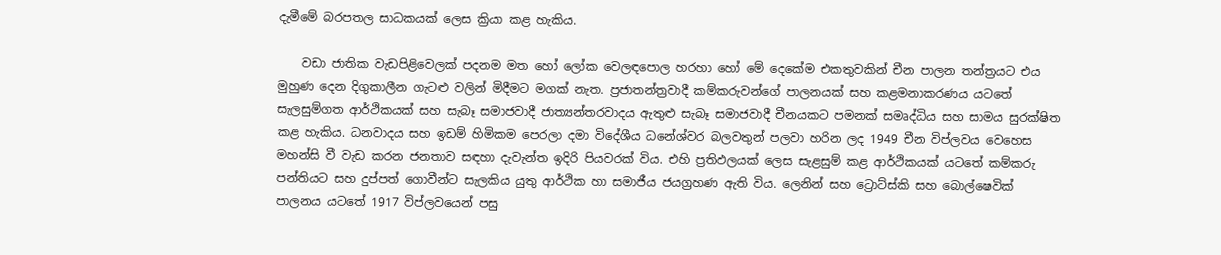දැමීමේ බරපතල සාධකයක් ලෙස ක්‍රියා කළ හැකිය.

    වඩා ජාතික වැඩපිළිවෙලක් පදනම මත හෝ ලෝක වෙලඳපොල හරහා හෝ මේ දෙකේම එකතුවකින් චීන පාලන තන්ත්‍රයට එය මුහුණ දෙන දිගුකාලීන ගැටළු වලින් මිදීමට මගක් නැත. ප්‍රජාතන්ත්‍රවාදී කම්කරුවන්ගේ පාලනයක් සහ කළමනාකරණය යටතේ සැලසුම්ගත ආර්ථිකයක් සහ සැබෑ සමාජවාදී ජාත්‍යන්තරවාදය ඇතුළු සැබෑ සමාජවාදී චීනයකට පමනක් සමෘද්ධිය සහ සාමය සුරක්ෂිත කළ හැකිය. ධනවාදය සහ ඉඩම් හිමිකම පෙරලා දමා විදේශීය ධනේශ්වර බලවතුන් පලවා හරින ලද 1949 චීන විප්ලවය වෙහෙස මහන්සි වී වැඩ කරන ජනතාව සඳහා දැවැන්ත ඉදිරි පියවරක් විය. එහි ප්‍රතිඵලයක් ලෙස සැළසුම් කළ ආර්ථිකයක් යටතේ කම්කරු පන්තියට සහ දුප්පත් ගොවීන්ට සැලකිය යුතු ආර්ථික හා සමාජීය ජයග්‍රහණ ඇති විය. ලෙනින් සහ ට්‍රොට්ස්කි සහ බොල්ෂෙවික් පාලනය යටතේ 1917 විප්ලවයෙන් පසු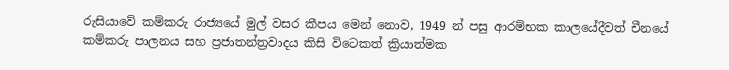රුසියාවේ කම්කරු රාජ්‍යයේ මුල් වසර කීපය මෙන් නොව, 1949 න් පසු ආරම්භක කාලයේදීවත් චීනයේ කම්කරු පාලනය සහ ප්‍රජාතන්ත්‍රවාදය කිසි විටෙකත් ක්‍රියාත්මක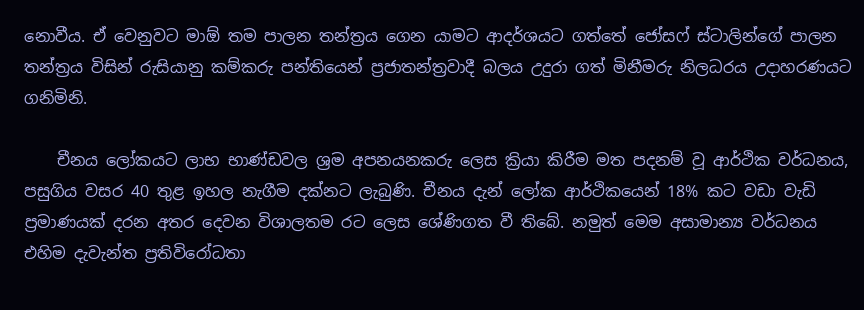නොවීය. ඒ වෙනුවට මාඕ තම පාලන තන්ත්‍රය ගෙන යාමට ආදර්ශයට ගත්තේ ජෝසෆ් ස්ටාලින්ගේ පාලන තන්ත්‍රය විසින් රුසියානු කම්කරු පන්තියෙන් ප්‍රජාතන්ත්‍රවාදී බලය උදුරා ගත් මිනීමරු නිලධරය උදාහරණයට ගනිමිනි.

    චීනය ලෝකයට ලාභ භාණ්ඩවල ශ්‍රම අපනයනකරු ලෙස ක්‍රියා කිරීම මත පදනම් වූ ආර්ථික වර්ධනය, පසුගිය වසර 40 තුළ ඉහල නැගීම දක්නට ලැබුණි. චීනය දැන් ලෝක ආර්ථිකයෙන් 18% කට වඩා වැඩි ප්‍රමාණයක් දරන අතර දෙවන විශාලතම රට ලෙස ශේණිගත වී තිබේ. නමුත් මෙම අසාමාන්‍ය වර්ධනය එහිම දැවැන්ත ප්‍රතිවිරෝධතා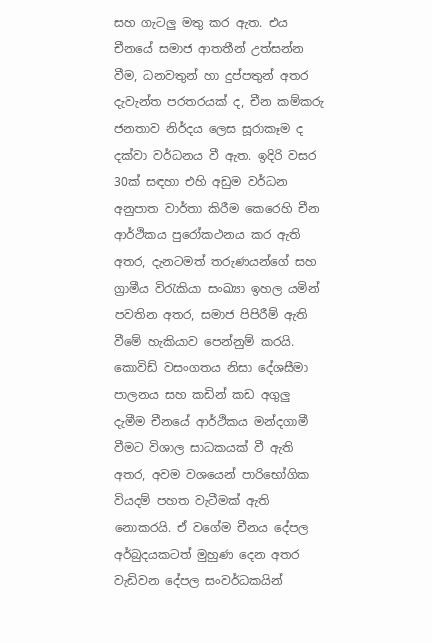සහ ගැටලු මතු කර ඇත. එය චීනයේ සමාජ ආතතීන් උත්සන්න වීම, ධනවතුන් හා දුප්පතුන් අතර දැවැන්ත පරතරයක් ද, චීන කම්කරු ජනතාව නිර්දය ලෙස සූරාකෑම ද දක්වා වර්ධනය වී ඇත. ඉදිරි වසර 30ක් සඳහා එහි අඩුම වර්ධන අනුපාත වාර්තා කිරීම කෙරෙහි චීන ආර්ථිකය පුරෝකථනය කර ඇති අතර, දැනටමත් තරුණයන්ගේ සහ ග්‍රාමීය විරැකියා සංඛ්‍යා ඉහල යමින් පවතින අතර, සමාජ පිපිරීම් ඇති වීමේ හැකියාව පෙන්නුම් කරයි. කොවිඩ් වසංගතය නිසා දේශසීමා පාලනය සහ කඩින් කඩ අගුලු දැමීම චීනයේ ආර්ථිකය මන්දගාමී වීමට විශාල සාධකයක් වී ඇති අතර, අවම වශයෙන් පාරිභෝගික වියදම් පහත වැටීමක් ඇති නොකරයි. ඒ වගේම චීනය දේපල අර්බුදයකටත් මුහුණ දෙන අතර වැඩිවන දේපල සංවර්ධකයින්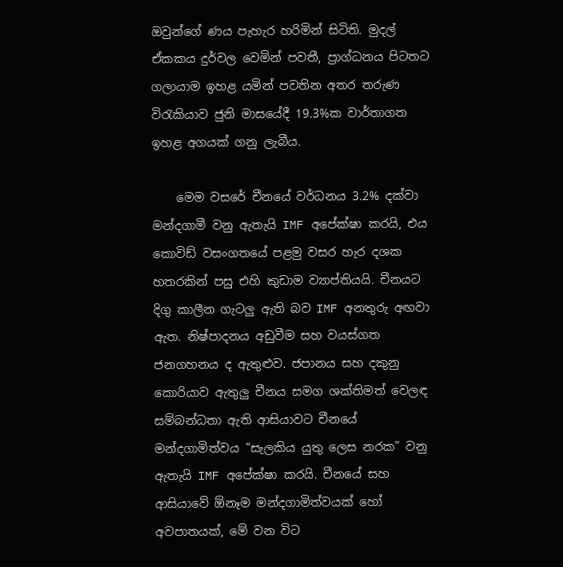ඔවුන්ගේ ණය පැහැර හරිමින් සිටිති. මුදල් ඒකකය දුර්වල වෙමින් පවතී, ප්‍රාග්ධනය පිටතට ගලායාම ඉහළ යමින් පවතින අතර තරුණ විරැකියාව ජුනි මාසයේදී 19.3%ක වාර්තාගත ඉහළ අගයක් ගනු ලැබීය.

    මෙම වසරේ චීනයේ වර්ධනය 3.2% දක්වා මන්දගාමී වනු ඇතැයි IMF අපේක්ෂා කරයි, එය කොවිඩ් වසංගතයේ පළමු වසර හැර දශක හතරකින් පසු එහි කුඩාම ව්‍යාප්තියයි. චීනයට දිගු කාලීන ගැටලු ඇති බව IMF අනතුරු අඟවා ඇත. නිෂ්පාදනය අඩුවීම සහ වයස්ගත ජනගහනය ද ඇතුළුව. ජපානය සහ දකුනු කොරියාව ඇතුලු චීනය සමග ශක්තිමත් වෙලඳ සම්බන්ධතා ඇති ආසියාවට චීනයේ මන්දගාමිත්වය “සැලකිය යුතු ලෙස නරක” වනු ඇතැයි IMF අපේක්ෂා කරයි. චීනයේ සහ ආසියාවේ ඕනෑම මන්දගාමිත්වයක් හෝ අවපාතයක්, මේ වන විට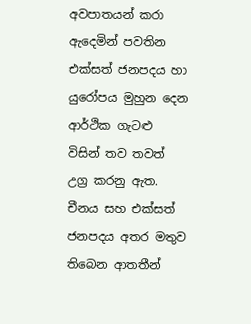අවපාතයන් කරා ඇදෙමින් පවතින එක්සත් ජනපදය හා යුරෝපය මුහුන දෙන ආර්ථික ගැටළු විසින් තව තවත් උග්‍ර කරනු ඇත. චීනය සහ එක්සත් ජනපදය අතර මතුව තිබෙන ආතතීන්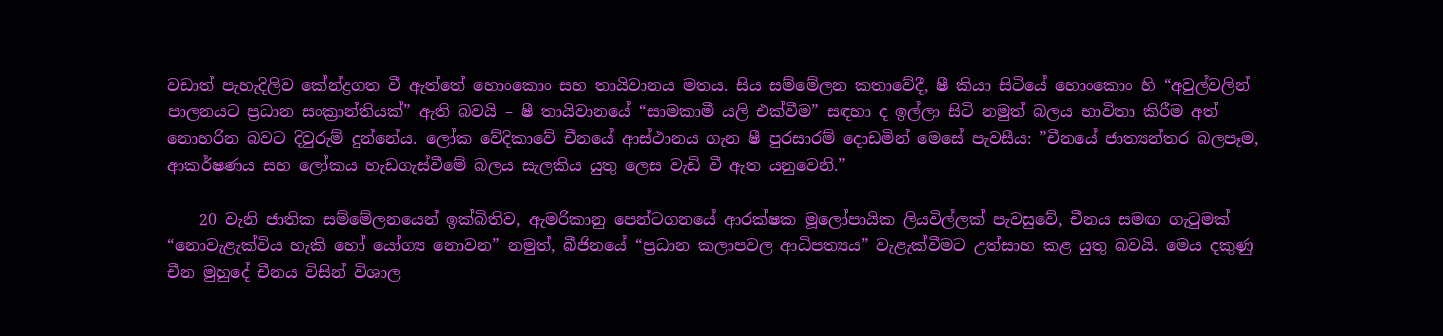වඩාත් පැහැදිලිව කේන්ද්‍රගත වී ඇත්තේ හොංකොං සහ තායිවානය මතය. සිය සම්මේලන කතාවේදී, ෂී කියා සිටියේ හොංකොං හි “අවුල්වලින් පාලනයට ප්‍රධාන සංක්‍රාන්තියක්” ඇති බවයි – ෂී තායිවානයේ “සාමකාමී යලි එක්වීම” සඳහා ද ඉල්ලා සිටි නමුත් බලය භාවිතා කිරීම අත් නොහරින බවට දිවුරුම් දුන්නේය. ලෝක වේදිකාවේ චීනයේ ආස්ථානය ගැන ෂී පුරසාරම් දොඩමින් මෙසේ පැවසීය: ”චීනයේ ජාත්‍යන්තර බලපෑම, ආකර්ෂණය සහ ලෝකය හැඩගැස්වීමේ බලය සැලකිය යුතු ලෙස වැඩි වී ඇත යනුවෙනි.”

    20 වැනි ජාතික සම්මේලනයෙන් ඉක්බිතිව, ඇමරිකානු පෙන්ටගනයේ ආරක්ෂක මූලෝපායික ලියවිල්ලක් පැවසුවේ, චීනය සමඟ ගැටුමක් “නොවැළැක්විය හැකි හෝ යෝග්‍ය නොවන” නමුත්, බීජිනයේ “ප්‍රධාන කලාපවල ආධිපත්‍යය” වැළැක්වීමට උත්සාහ කළ යුතු බවයි. මෙය දකුණු චීන මුහුදේ චීනය විසින් විශාල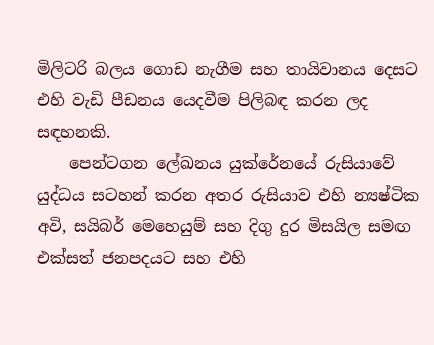මිලිටරි බලය ගොඩ නැගීම සහ තායිවානය දෙසට එහි වැඩි පීඩනය යෙදවීම පිලිබඳ කරන ලද සඳහනකි.
    පෙන්ටගන ලේඛනය යුක්රේනයේ රුසියාවේ යුද්ධය සටහන් කරන අතර රුසියාව එහි න්‍යෂ්ටික අවි, සයිබර් මෙහෙයුම් සහ දිගු දුර මිසයිල සමඟ එක්සත් ජනපදයට සහ එහි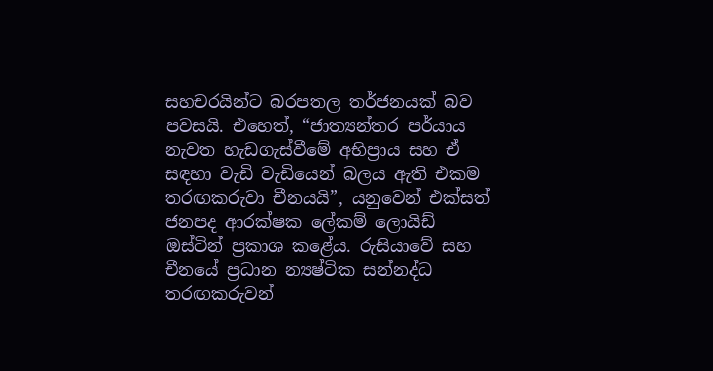සහචරයින්ට බරපතල තර්ජනයක් බව පවසයි. එහෙත්, “ජාත්‍යන්තර පර්යාය නැවත හැඩගැස්වීමේ අභිප්‍රාය සහ ඒ සඳහා වැඩි වැඩියෙන් බලය ඇති එකම තරඟකරුවා චීනයයි”, යනුවෙන් එක්සත් ජනපද ආරක්ෂක ලේකම් ලොයිඩ් ඔස්ටින් ප්‍රකාශ කළේය. රුසියාවේ සහ චීනයේ ප්‍රධාන න්‍යෂ්ටික සන්නද්ධ තරඟකරුවන්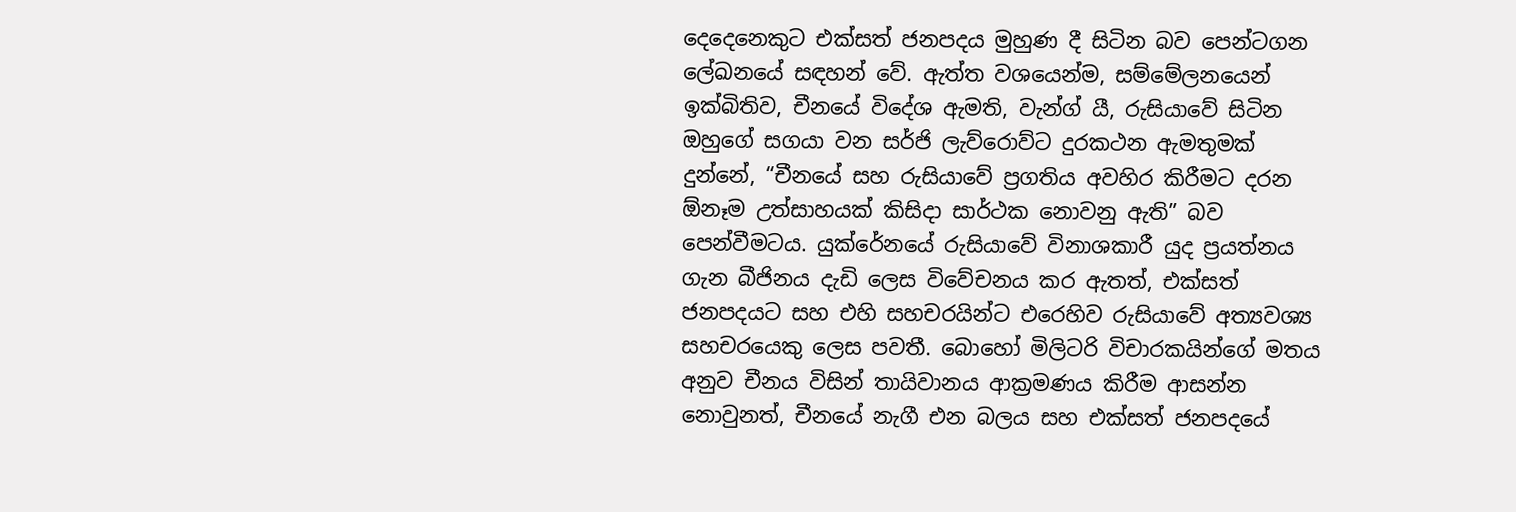දෙදෙනෙකුට එක්සත් ජනපදය මුහුණ දී සිටින බව පෙන්ටගන ලේඛනයේ සඳහන් වේ. ඇත්ත වශයෙන්ම, සම්මේලනයෙන් ඉක්බිතිව, චීනයේ විදේශ ඇමති, වැන්ග් යී, රුසියාවේ සිටින ඔහුගේ සගයා වන සර්ජි ලැව්රොව්ට දුරකථන ඇමතුමක් දුන්නේ, “චීනයේ සහ රුසියාවේ ප්‍රගතිය අවහිර කිරීමට දරන ඕනෑම උත්සාහයක් කිසිදා සාර්ථක නොවනු ඇති” බව පෙන්වීමටය. යුක්රේනයේ රුසියාවේ විනාශකාරී යුද ප්‍රයත්නය ගැන බීජිනය දැඩි ලෙස විවේචනය කර ඇතත්, එක්සත් ජනපදයට සහ එහි සහචරයින්ට එරෙහිව රුසියාවේ අත්‍යවශ්‍ය සහචරයෙකු ලෙස පවතී. බොහෝ මිලිටරි විචාරකයින්ගේ මතය අනුව චීනය විසින් තායිවානය ආක්‍රමණය කිරීම ආසන්න නොවුනත්, චීනයේ නැගී එන බලය සහ එක්සත් ජනපදයේ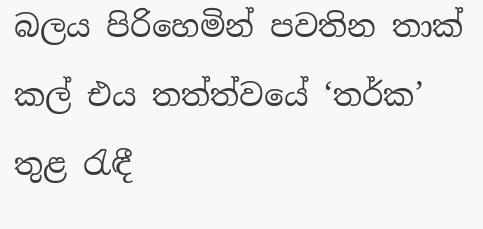බලය පිරිහෙමින් පවතින තාක් කල් එය තත්ත්වයේ ‘තර්ක’ තුළ රැඳී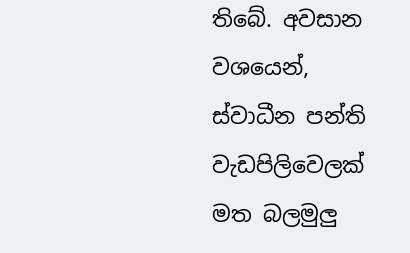තිබේ. අවසාන වශයෙන්, ස්වාධීන පන්ති වැඩපිලිවෙලක් මත බලමුලු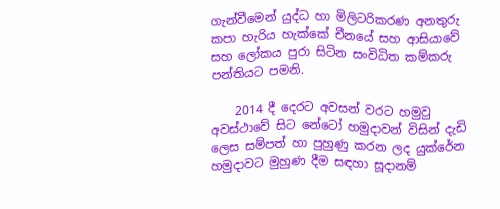ගැන්වීමෙන් යුද්ධ හා මිලිටරිකරණ අනතුරු කපා හැරිය හැක්කේ චීනයේ සහ ආසියාවේ සහ ලෝකය පුරා සිටින සංවිධිත කම්කරු පන්තියට පමනි.

    2014 දී දෙරට අවසන් වරට හමුවු අවස්ථාවේ සිට නේටෝ හමුදාවන් විසින් දැඩි ලෙස සම්පත් හා පුහුණු කරන ලද යුක්රේන හමුදාවට මුහුණ දීම සඳහා සූදානම්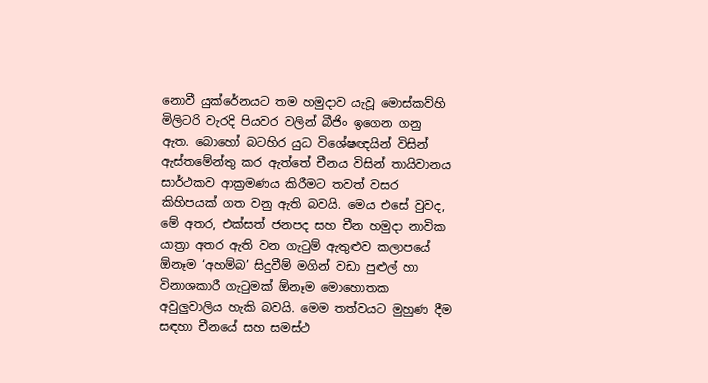නොවී යුක්රේනයට තම හමුදාව යැවූ මොස්කව්හි මිලිටරි වැරදි පියවර වලින් බීජිං ඉගෙන ගනු ඇත. බොහෝ බටහිර යුධ විශේෂඥයින් විසින් ඇස්තමේන්තු කර ඇත්තේ චීනය විසින් තායිවානය සාර්ථකව ආක්‍රමණය කිරීමට තවත් වසර කිහිපයක් ගත වනු ඇති බවයි. මෙය එසේ වුවද, මේ අතර, එක්සත් ජනපද සහ චීන හමුදා නාවික යාත්‍රා අතර ඇති වන ගැටුම් ඇතුළුව කලාපයේ ඕනෑම ‘අහම්බ’ සිදුවීම් මගින් වඩා පුළුල් හා විනාශකාරී ගැටුමක් ඕනෑම මොහොතක අවුලුවාලිය හැකි බවයි. මෙම තත්වයට මුහුණ දීම සඳහා චීනයේ සහ සමස්ථ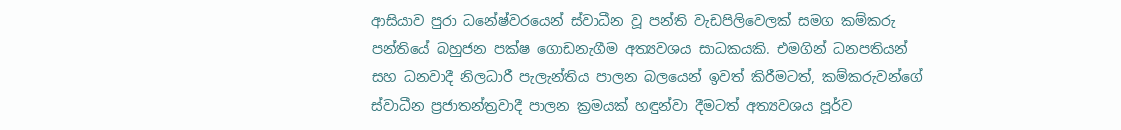ආසියාව පුරා ධනේෂ්වරයෙන් ස්වාධීන වූ පන්ති වැඩපිලිවෙලක් සමග කම්කරු පන්තියේ බහුජන පක්ෂ ගොඩනැගීම අත්‍යවශය සාධකයකි. එමගින් ධනපතියන් සහ ධනවාදී නිලධාරී පැලැන්තිය පාලන බලයෙන් ඉවත් කිරීමටත්, කම්කරුවන්ගේ ස්වාධීන ප්‍රජාතන්ත්‍රවාදී පාලන ක්‍රමයක් හඳුන්වා දීමටත් අත්‍යවශය පූර්ව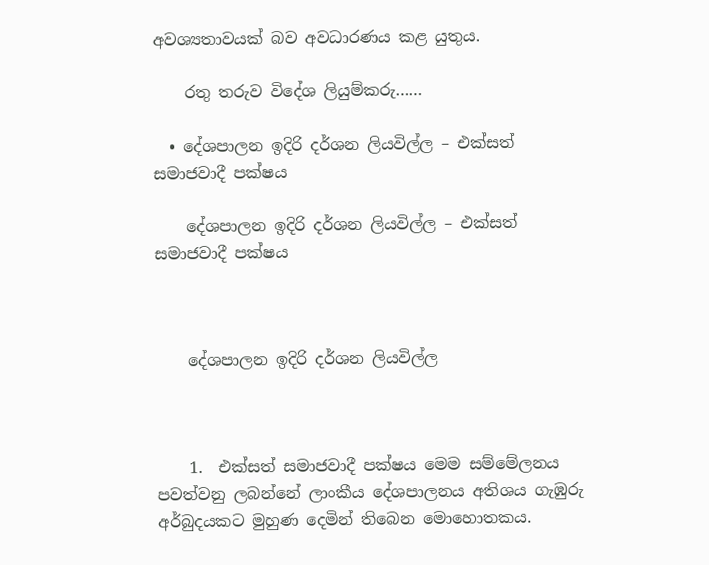අවශ්‍යතාවයක් බව අවධාරණය කළ යුතුය.

    රතු තරුව විදේශ ලියුම්කරු……

  • දේශපාලන ඉදිරි දර්ශන ලියවිල්ල – එක්සත් සමාජවාදී පක්ෂය

    දේශපාලන ඉදිරි දර්ශන ලියවිල්ල – එක්සත් සමාජවාදී පක්ෂය



    දේශපාලන ඉදිරි දර්ශන ලියවිල්ල



    1.  එක්සත් සමාජවාදී පක්ෂය මෙම සම්මේලනය පවත්වනු ලබන්නේ ලාංකීය දේශපාලනය අතිශය ගැඹුරු අර්බුදයකට මුහුණ දෙමින් තිබෙන මොහොතකය.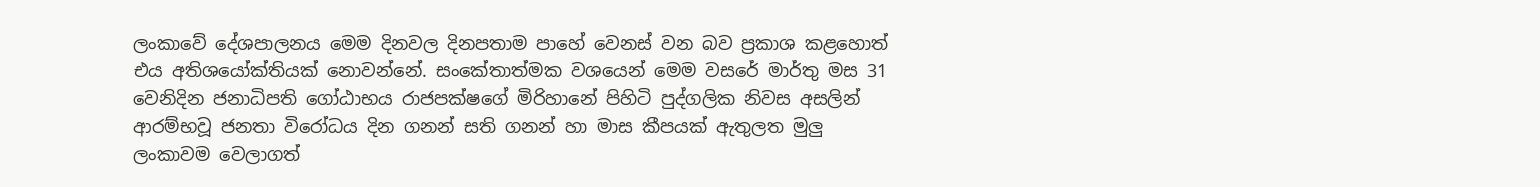ලංකාවේ දේශපාලනය මෙම දිනවල දිනපතාම පාහේ වෙනස් වන බව ප්‍රකාශ කළහොත් එය අතිශයෝක්තියක් නොවන්නේ. සංකේතාත්මක වශයෙන් මෙම වසරේ මාර්තු මස 31 වෙනිදින ජනාධිපති ගෝඨාභය රාජපක්ෂගේ මිරිහානේ පිහිටි පුද්ගලික නිවස අසලින් ආරම්භවූ ජනතා විරෝධය දින ගනන් සති ගනන් හා මාස කීපයක් ඇතුලත මුලු ලංකාවම වෙලාගත්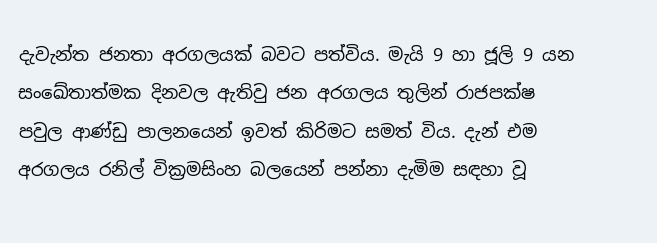දැවැන්ත ජනතා අරගලයක් බවට පත්විය. මැයි 9 හා ජූලි 9 යන සංඛේතාත්මක දිනවල ඇතිවු ජන අරගලය තුලින් රාජපක්ෂ පවුල ආණ්ඩු පාලනයෙන් ඉවත් කිරිමට සමත් විය. දැන් එම අරගලය රනිල් වික්‍රමසිංහ බලයෙන් පන්නා දැමිම සඳහා වූ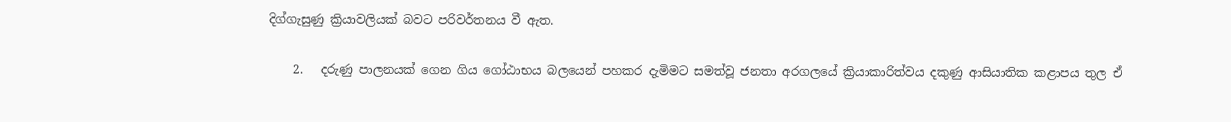දිග්ගැසුණු ක්‍රියාවලියක් බවට පරිවර්තනය වී ඇත.

    2.   දරුණු පාලනයක් ගෙන ගිය ගෝඨාභය බලයෙන් පහකර දැමිමට සමත්වූ ජනතා අරගලයේ ක්‍රියාකාරිත්වය දකුණු ආසියාතික කළාපය තුල ඒ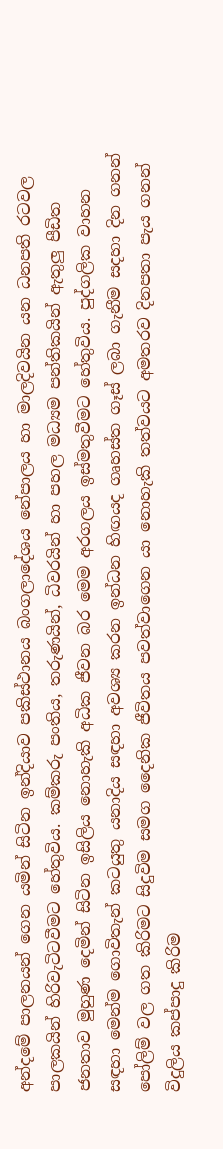අන්දමේ පාලනයන් ගෙන යමින් සිටින ඉන්දියාව පකිස්ථානය බංගලාදේශය නේපාලය හා මාලදිවයින යන ධනපති රටවල පාලකයින් හිරිවැටිටවීමට හේතුවිය. කම්කරු පංතිය, තරුණයින්, ධිවරයින් හා පහල මධ්‍යම පන්තිකයින් ඇතුලු පීඩිත ජනතාව මුහුණ දෙමින් සිටින ඉසිලිය නොහැකි අධික ජීවන බර මෙම අරගලය ඉස්මතුවීමට හේතුවිය. පුද්ගලික වාහන සඳහා මෙන්ම ගොවිතැන් කටයුතු යනාදිය සඳහා අවශ්‍ය කරන ඉන්ධන හිඟයද ගෘහස්ත ගෑස් ලබා ගැනීම සදහා දින ගනන් පෝලිම් වල ගත කිරිමට සිදුවිම සමග දෛනික ජීවිතය පවත්වාගෙන යා නොහැකි තත්වයට අමතරව දිනපතා පැය ගනන් විදුලිය කප්පාදු කිරිම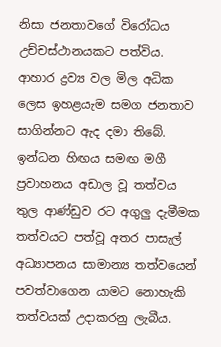නිසා ජනතාවගේ විරෝධය උච්චස්ථානයකට පත්විය. ආහාර ද්‍රව්‍ය වල මිල අධික ලෙස ඉහළයැම සමග ජනතාව සාගින්නට ඇද දමා තිබේ. ඉන්ධන හිඟය සමඟ මගී ප්‍රවාහනය අඩාල වූ තත්වය තුල ආණ්ඩුව රට අගුලු දැමීමක තත්වයට පත්වූ අතර පාසැල් අධ්‍යාපනය සාමාන්‍ය තත්වයෙන් පවත්වාගෙන යාමට නොහැකි තත්වයක් උදාකරනු ලැබීය.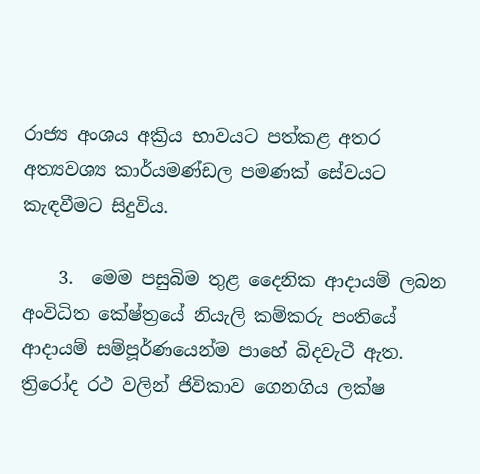රාජ්‍ය අංශය අක්‍රිය භාවයට පත්කළ අතර අත්‍යවශ්‍ය කාර්යමණ්ඩල පමණක් සේවයට කැඳවීමට සිදුවිය.

    3.  මෙම පසුබිම තුළ දෛනික ආදායම් ලබන අංවිධිත කේෂ්ත්‍රයේ නියැලි කම්කරු පංතියේ ආදායම් සම්පූර්ණයෙන්ම පාහේ බිදවැටී ඇත. ත්‍රිරෝද රථ වලින් ජිවිකාව ගෙනගිය ලක්ෂ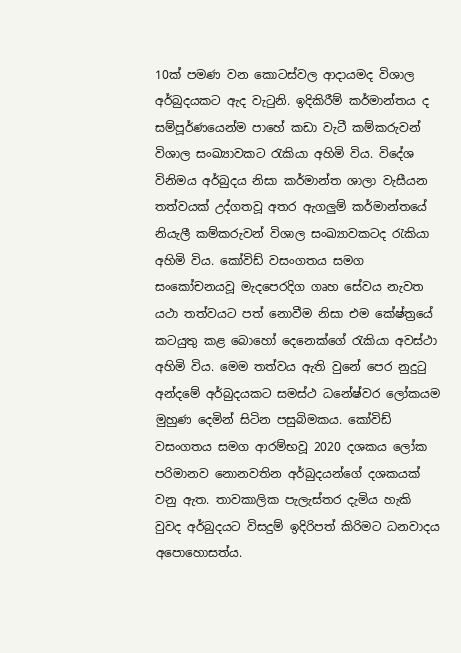10ක් පමණ වන කොටස්වල ආදායමද විශාල අර්බුදයකට ඇද වැටුනි. ඉදිකිරීම් කර්මාන්තය ද සම්පූර්ණයෙන්ම පාහේ කඩා වැටී කම්කරුවන් විශාල සංඛ්‍යාවකට රැකියා අහිමි විය. විදේශ විනිමය අර්බුදය නිසා කර්මාන්ත ශාලා වැසීයන තත්වයක් උද්ගතවූ අතර ඇගලුම් කර්මාන්තයේ නියැලී කම්කරුවන් විශාල සංඛ්‍යාවකටද රැකියා අහිමි විය. කෝවිඩ් වසංගතය සමග සංකෝචනයවූ මැදපෙරදිග ගෘහ සේවය නැවත යථා තත්වයට පත් නොවීම නිසා එම කේෂ්ත්‍රයේ කටයුතු කළ බොහෝ දෙනෙක්ගේ රැකියා අවස්ථා අහිමි විය. මෙම තත්වය ඇති වුනේ පෙර නුදුටු අන්දමේ අර්බුදයකට සමස්ථ ධනේෂ්වර ලෝකයම මුහුණ දෙමින් සිටින පසුබිමකය. කෝවිඩ් වසංගතය සමග ආරම්භවූ 2020 දශකය ලෝක පරිමානව නොනවතින අර්බුදයන්ගේ දශකයක් වනු ඇත. තාවකාලික පැලැස්තර දැමිය හැකි වුවද අර්බුදයට විසදුම් ඉදිරිපත් කිරිමට ධනවාදය අපොහොසත්ය.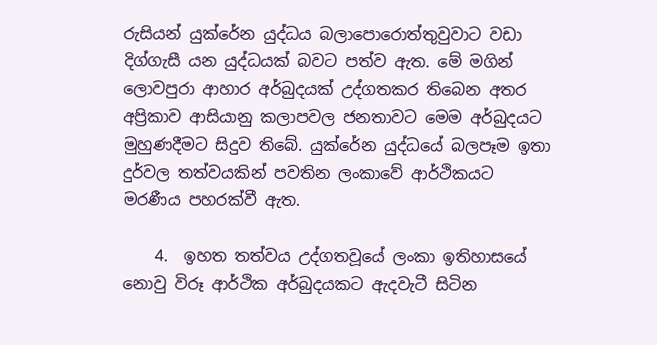රුසියන් යුක්රේන යුද්ධය බලාපොරොත්තුවුවාට වඩා දිග්ගැසී යන යුද්ධයක් බවට පත්ව ඇත. මේ මගින් ලොවපුරා ආහාර අර්බුදයක් උද්ගතකර තිබෙන අතර අප්‍රිකාව ආසියානු කලාපවල ජනතාවට මෙම අර්බුදයට මුහුණදීමට සිදුව තිබේ. යුක්රේන යුද්ධයේ බලපෑම ඉතා දුර්වල තත්වයකින් පවතින ලංකාවේ ආර්ථිකයට මරණීය පහරක්වී ඇත.

    4.  ඉහත තත්වය උද්ගතවූයේ ලංකා ඉතිහාසයේ නොවු විරූ ආර්ථික අර්බුදයකට ඇදවැටී සිටින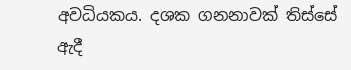අවධියකය. දශක ගනනාවක් තිස්සේ ඇදී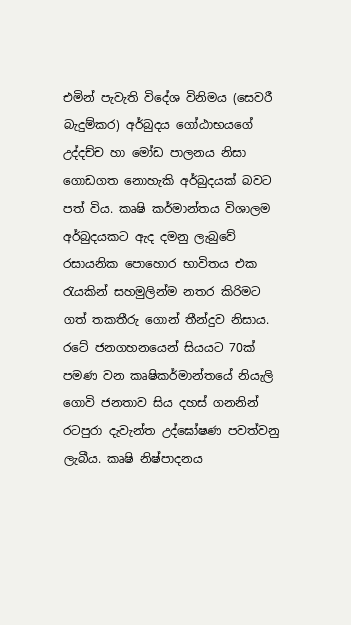එමින් පැවැති විදේශ විනිමය (සෙවරී බැදුම්කර) අර්බුදය ගෝඨාභයගේ උද්දච්ච හා මෝඩ පාලනය නිසා ගොඩගත නොහැකි අර්බුදයක් බවට පත් විය. කෘෂි කර්මාන්තය විශාලම අර්බුදයකට ඇද දමනු ලැබුවේ රසායනික පොහොර භාවිතය එක රැයකින් සහමුලින්ම නතර කිරිමට ගත් තකතීරු ගොන් තීන්දුව නිසාය. රටේ ජනගහනයෙන් සියයට 70ක් පමණ වන කෘෂිකර්මාන්තයේ නියැලි ගොවි ජනතාව සිය දහස් ගනනින් රටපුරා දැවැන්ත උද්ඝෝෂණ පවත්වනු ලැබීය. කෘෂි නිෂ්පාදනය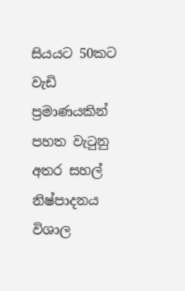සියයට 50කට වැඩි ප්‍රමාණයකින් පහත වැටුනු අතර සහල් නිෂ්පාදනය විශාල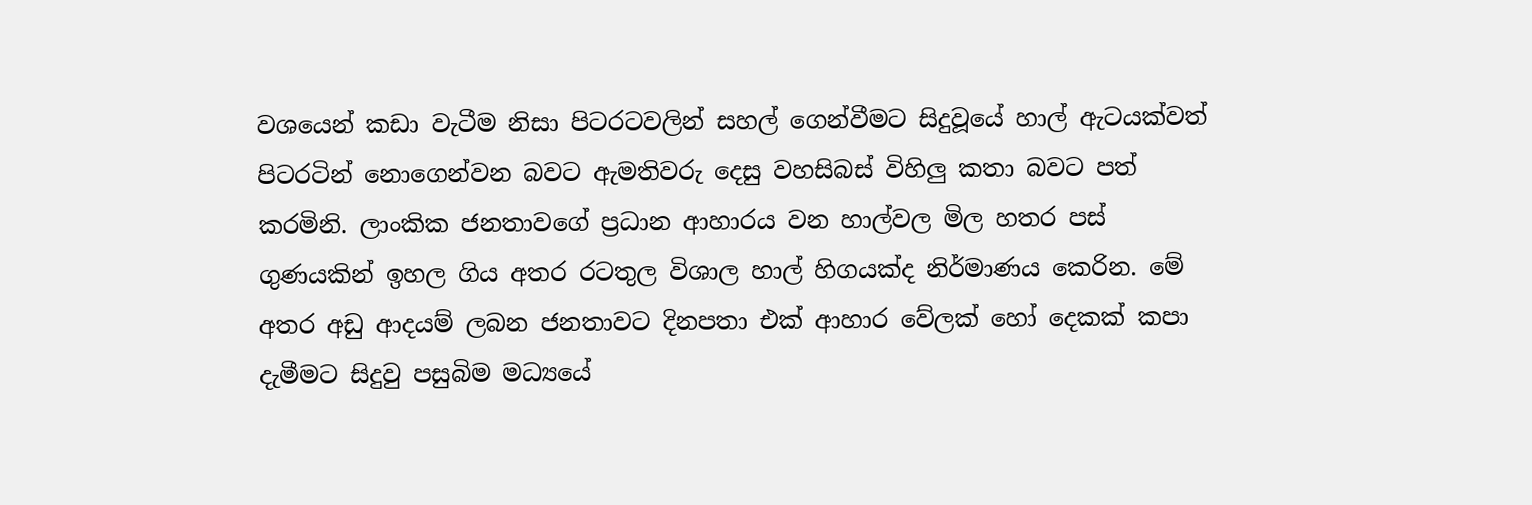වශයෙන් කඩා වැටීම නිසා පිටරටවලින් සහල් ගෙන්වීමට සිදුවූයේ හාල් ඇටයක්වත් පිටරටින් නොගෙන්වන බවට ඇමතිවරු දෙසු වහසිබස් විහිලු කතා බවට පත් කරමිනි. ලාංකික ජනතාවගේ ප්‍රධාන ආහාරය වන හාල්වල මිල හතර පස් ගුණයකින් ඉහල ගිය අතර රටතුල විශාල හාල් හිගයක්ද නිර්මාණය කෙරින. මේ අතර අඩු ආදයම් ලබන ජනතාවට දිනපතා එක් ආහාර වේලක් හෝ දෙකක් කපා දැමීමට සිදුවු පසුබිම මධ්‍යයේ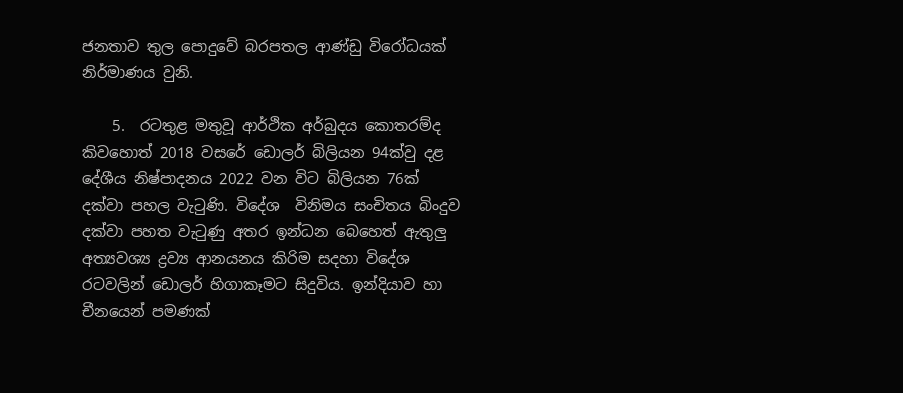ජනතාව තුල පොදුවේ බරපතල ආණ්ඩු විරෝධයක් නිර්මාණය වුනි.

    5.  රටතුළ මතුවූ ආර්ථික අර්බුදය කොතරම්ද කිවහොත් 2018 වසරේ ඩොලර් බිලියන 94ක්වු දළ දේශීය නිෂ්පාදනය 2022 වන විට බිලියන 76ක් දක්වා පහල වැටුණි. විදේශ  විනිමය සංචිතය බිංදුව දක්වා පහත වැටුණු අතර ඉන්ධන බෙහෙත් ඇතුලු අත්‍යවශ්‍ය ද්‍රව්‍ය ආනයනය කිරිම සදහා විදේශ රටවලින් ඩොලර් හිගාකෑමට සිදුවිය. ඉන්දියාව හා චීනයෙන් පමණක්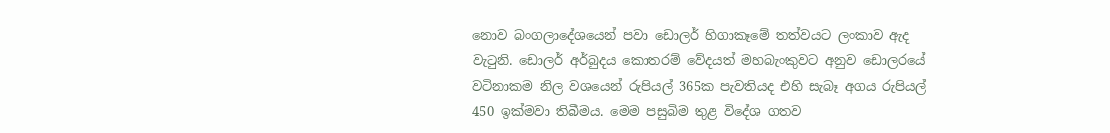නොව බංගලාදේශයෙන් පවා ඩොලර් හිගාකෑමේ තත්වයට ලංකාව ඇද වැටුනි. ඩොලර් අර්බුදය කොතරම් වේදයත් මහබැංකුවට අනුව ඩොලරයේ වටිනාකම නිල වශයෙන් රුපියල් 365ක පැවතියද එහි සැබෑ අගය රුපියල් 450 ඉක්මවා තිබීමය. මෙම පසුබිම තුළ විදේශ ගතව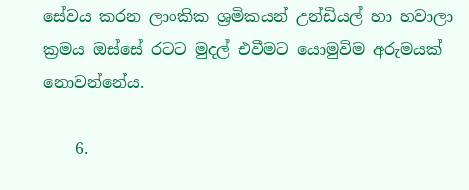සේවය කරන ලාංකික ශ්‍රමිකයන් උන්ඩියල් හා හවාලා ක්‍රමය ඔස්සේ රටට මුදල් එවීමට යොමුවිම අරුමයක් නොවන්නේය.

    6.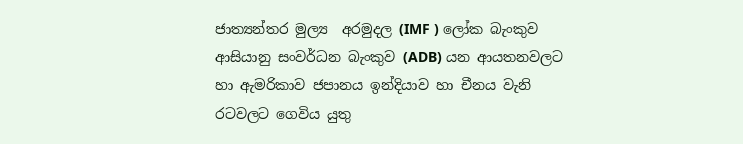ජාත්‍යන්තර මුල්‍ය  අරමුදල (IMF ) ලෝක බැංකුව ආසියානු සංවර්ධන බැංකුව (ADB) යන ආයතනවලට හා ඇමරිකාව ජපානය ඉන්දියාව හා චීනය වැනි රටවලට ගෙවිය යුතු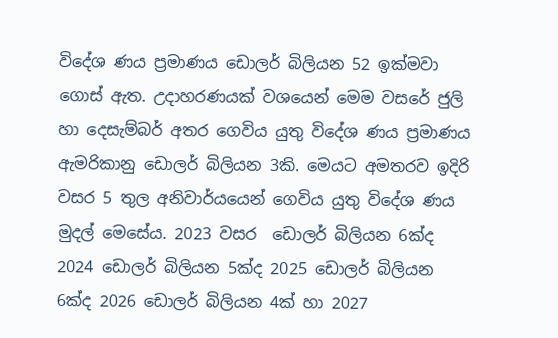විදේශ ණය ප්‍රමාණය ඩොලර් බිලියන 52 ඉක්මවා ගොස් ඇත. උදාහරණයක් වශයෙන් මෙම වසරේ ජුලි හා දෙසැම්බර් අතර ගෙවිය යුතු විදේශ ණය ප්‍රමාණය ඇමරිකානු ඩොලර් බිලියන 3කි. මෙයට අමතරව ඉදිරි වසර 5 තුල අනිවාර්යයෙන් ගෙවිය යුතු විදේශ ණය මුදල් මෙසේය. 2023 වසර  ඩොලර් බිලියන 6ක්ද 2024 ඩොලර් බිලියන 5ක්ද 2025 ඩොලර් බිලියන 6ක්ද 2026 ඩොලර් බිලියන 4ක් හා 2027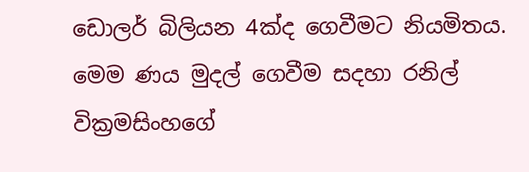ඩොලර් බිලියන 4ක්ද ගෙවීමට නියමිතය. මෙම ණය මුදල් ගෙවීම සදහා රනිල් වික්‍රමසිංහගේ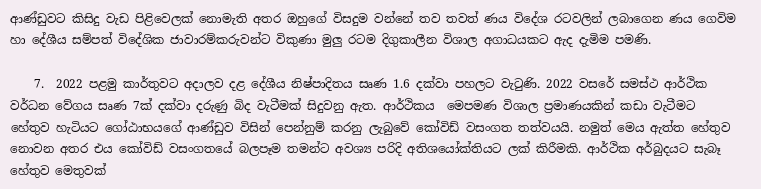ආණ්ඩුවට කිසිදු වැඩ පිළිවෙලක් නොමැති අතර ඔහුගේ විසදුම වන්නේ තව තවත් ණය විදේශ රටවලින් ලබාගෙන ණය ගෙවිම හා දේශීය සම්පත් විදේශික ජාවාරම්කරුවන්ට විකුණා මුලු රටම දිගුකාලීන විශාල අගාධයකට ඇද දැමිම පමණි.

    7.  2022 පළමු කාර්තුවට අදාලව දළ දේශීය නිෂ්පාදිතය සෘණ 1.6 දක්වා පහලට වැටුණි. 2022 වසරේ සමස්ථ ආර්ථික වර්ධන වේගය සෘණ 7ක් දක්වා දරුණු බිද වැටීමක් සිදුවනු ඇත. ආර්ථිකය  මෙපමණ විශාල ප්‍රමාණයකින් කඩා වැටීමට හේතුව හැටියට ගෝඨාභයගේ ආණ්ඩුව විසින් පෙන්නුම් කරනු ලැබුවේ කෝවිඩ් වසංගත තත්වයයි. නමුත් මෙය ඇත්ත හේතුව නොවන අතර එය කෝවිඩ් වසංගතයේ බලපෑම තමන්ට අවශ්‍ය පරිදි අතිශයෝක්තියට ලක් කිරීමකි. ආර්ථික අර්බුදයට සැබෑ හේතුව මෙතුවක්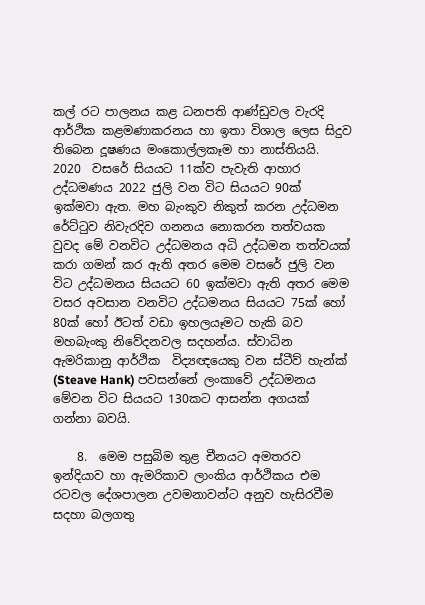කල් රට පාලනය කළ ධනපති ආණ්ඩුවල වැරදි ආර්ථික කළමණාකරනය හා ඉතා විශාල ලෙස සිදුව තිබෙන දූෂණය මංකොල්ලකෑම හා නාස්තියයි. 2020  වසරේ සියයට 11ක්ව පැවැති ආහාර උද්ධමණය 2022 ජුලි වන විට සියයට 90ක් ඉක්මවා ඇත. මහ බැංකුව නිකුත් කරන උද්ධමන රේට්ටුව නිවැරදිව ගනනය නොකරන තත්වයක වුවද මේ වනවිට උද්ධමනය අධි උද්ධමන තත්වයක් කරා ගමන් කර ඇති අතර මෙම වසරේ ජුලි වන විට උද්ධමනය සියයට 60 ඉක්මවා ඇති අතර මෙම වසර අවසාන වනවිට උද්ධමනය සියයට 75ක් හෝ 80ක් හෝ ඊටත් වඩා ඉහලයෑමට හැකි බව මහබැංකු නිවේදනවල සදහන්ය. ස්වාධින ඇමරිකානු ආර්ථික  විද්‍යඥයෙකු වන ස්ටීව් හැන්ක් (Steave Hank) පවසන්නේ ලංකාවේ උද්ධමනය මේවන විට සියයට 130කට ආසන්න අගයක් ගන්නා බවයි.

    8.  මෙම පසුබිම තුළ චීනයට අමතරව ඉන්දියාව හා ඇමරිකාව ලාංකිය ආර්ථිකය එම රටවල දේශපාලන උවමනාවන්ට අනුව හැසිරවීම සදහා බලගතු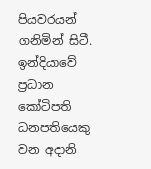පියවරයන් ගනිමින් සිටී. ඉන්දියාවේ  ප්‍රධාන කෝටිපති ධනපතියෙකු වන අදානි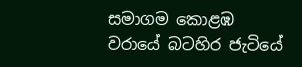සමාගම කොළඹ වරායේ බටහිර ජැටියේ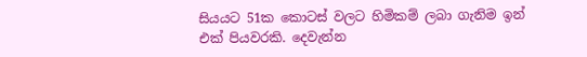සියයට 51ක කොටස් වලට හිමිකම් ලබා ගැනිම ඉන් එක් පියවරකි. දෙවැන්න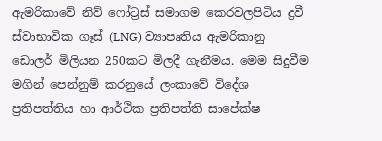ඇමරිකාවේ නිව් ෆෝට්‍රස් සමාගම කෙරවලපිටිය ද්‍රවී ස්වාභාවික ගෑස් (LNG) ව්‍යාපෘතිය ඇමරිකානු ඩොලර් මිලියන 250කට මිලදී ගැනීමය. මෙම සිදුවීම මගින් පෙන්නුම් කරනුයේ ලංකාවේ විදේශ ප්‍රතිපත්තිය හා ආර්ථික ප්‍රතිපත්ති සාපේක්ෂ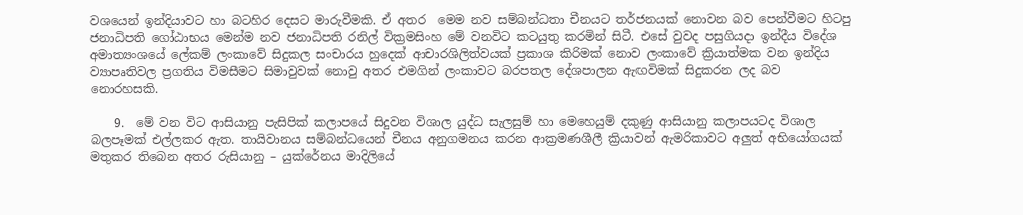වශයෙන් ඉන්දියාවට හා බටහිර දෙසට මාරුවීමකි. ඒ අතර  මෙම නව සම්බන්ධතා චීනයට තර්ජනයක් නොවන බව පෙන්වීමට හිටපු ජනාධිපති ගෝඨාභය මෙන්ම නව ජනාධිපති රනිල් වික්‍රමසිංහ මේ වනවිට කටයුතු කරමින් සිටී. එසේ වුවද පසුගියදා ඉන්දීය විදේශ අමාත්‍යංශයේ ලේකම් ලංකාවේ සිදුකල සංචාරය හුදෙක් ආචාරශිලිත්වයක් ප්‍රකාශ කිරිමක් නොව ලංකාවේ ක්‍රියාත්මක වන ඉන්දිය ව්‍යාපෘතිවල ප්‍රගතිය විමසීමට සිමාවුවක් නොවු අතර එමගින් ලංකාවට බරපතල දේශපාලන ඇඟවිමක් සිදුකරන ලද බව නොරහසකි.

    9.  මේ වන විට ආසියානු පැසිපික් කලාපයේ සිදුවන විශාල යුද්ධ සැලසුම් හා මෙහෙයුම් දකුණු ආසියානු කලාපයටද විශාල බලපෑමක් එල්ලකර ඇත. තායිවානය සම්බන්ධයෙන් චීනය අනුගමනය කරන ආක්‍රමණශීලී ක්‍රියාවන් ඇමරිකාවට අලුත් අභියෝගයක් මතුකර තිබෙන අතර රුසියානු – යුක්රේනය මාදිලියේ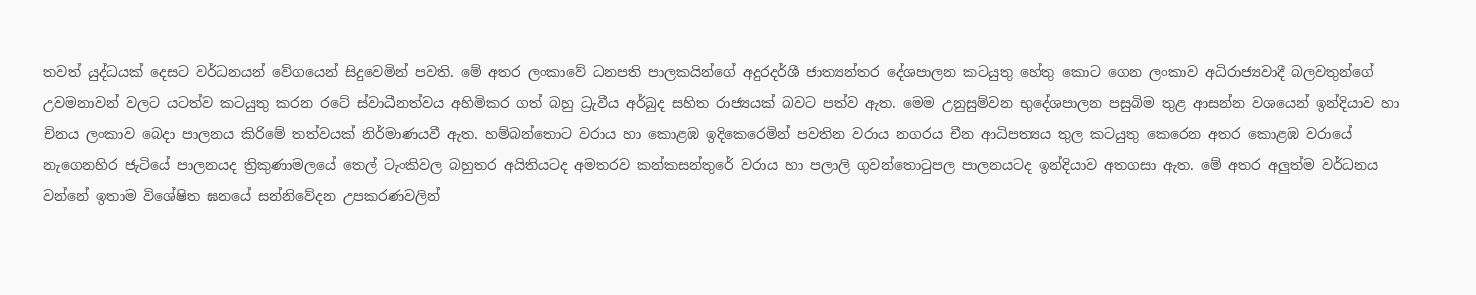තවත් යුද්ධයක් දෙසට වර්ධනයන් වේගයෙන් සිදුවෙමින් පවති. මේ අතර ලංකාවේ ධනපති පාලකයින්ගේ අදුරදර්ශී ජාත්‍යන්තර දේශපාලන කටයුතු හේතු කොට ගෙන ලංකාව අධිරාජ්‍යවාදී බලවතුන්ගේ උවමනාවන් වලට යටත්ව කටයුතු කරන රටේ ස්වාධීනත්වය අහිමිකර ගත් බහු ධ්‍රැවීය අර්බුද සහිත රාජ්‍යයක් බවට පත්ව ඇත. මෙම උනුසුම්වන භුදේශපාලන පසුබිම තුළ ආසන්න වශයෙන් ඉන්දියාව හා චිනය ලංකාව බෙදා පාලනය කිරිමේ තත්වයක් නිර්මාණයවී ඇත. හම්බන්තොට වරාය හා කොළඹ ඉදිකෙරෙමින් පවතින වරාය නගරය චීන ආධිපත්‍යය තුල කටයුතු කෙරෙන අතර කොළඹ වරායේ නැගෙනහිර ජැටියේ පාලනයද ත්‍රිකුණාමලයේ තෙල් ටැංකිවල බහුතර අයිතියටද අමතරව කන්කසන්තුරේ වරාය හා පලාලි ගුවන්තොටුපල පාලනයටද ඉන්දියාව අතගසා ඇත. මේ අතර අලුත්ම වර්ධනය වන්නේ ඉතාම විශේෂිත ඝනයේ සන්නිවේදන උපකරණවලින්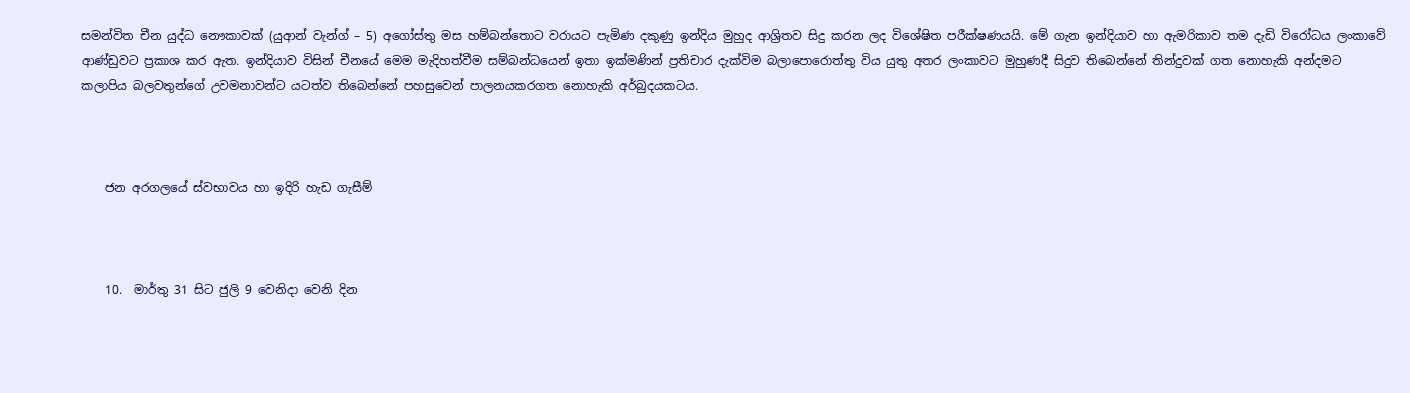සමන්විත චීන යුද්ධ නෞකාවක් (යුආන් වැන්ග් – 5) අගෝස්තු මස හම්බන්තොට වරායට පැමිණ දකුණු ඉන්දිය මුහුද ආශ්‍රිතව සිදු කරන ලද විශේෂිත පරීක්ෂණයයි. මේ ගැන ඉන්දියාව හා ඇමරිකාව තම දැඩි විරෝධය ලංකාවේ ආණ්ඩුවට ප්‍රකාශ කර ඇත. ඉන්දියාව විසින් චීනයේ මෙම මැදිහත්වීම සම්බන්ධයෙන් ඉතා ඉක්මණින් ප්‍රතිචාර දැක්විම බලාපොරොත්තු විය යුතු අතර ලංකාවට මුහුණදී සිදුව තිබෙන්නේ තින්දුවක් ගත නොහැකි අන්දමට කලාපිය බලවතුන්ගේ උවමනාවන්ට යටත්ව තිබෙන්නේ පහසුවෙන් පාලනයකරගත නොහැකි අර්බුදයකටය.



    ජන අරගලයේ ස්වභාවය හා ඉදිරි හැඩ ගැසීම්



    10.  මාර්තු 31 සිට ජුලි 9 වෙනිදා වෙනි දින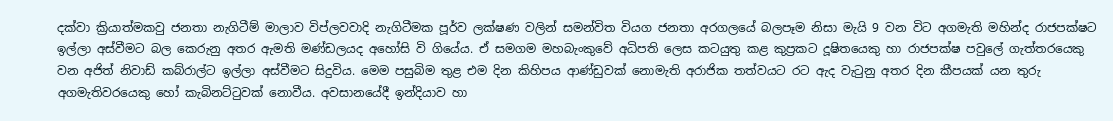දක්වා ක්‍රියාත්මකවු ජනතා නැගිටීම් මාලාව විප්ලවවාදි නැගිටීමක පූර්ව ලක්ෂණ වලින් සමන්විත වියග ජනතා අරගලයේ බලපෑම නිසා මැයි 9 වන විට අගමැති මහින්ද රාජපක්ෂට ඉල්ලා අස්වීමට බල කෙරුනු අතර ඇමති මණ්ඩලයද අහෝසි වි ගියේය. ඒ සමගම මහබැංකුවේ අධිපති ලෙස කටයුතු කළ කුප්‍රකට දූෂිතයෙකු හා රාජපක්ෂ පවුලේ ගැත්තරයෙකු වන අජිත් නිවාඩ් කබ්රාල්ට ඉල්ලා අස්වීමට සිදුවිය. මෙම පසුබිම තුළ එම දින කිහිපය ආණ්ඩුවක් නොමැති අරාජික තත්වයට රට ඇද වැටුනු අතර දින කීපයක් යන තුරු අගමැතිවරයෙකු හෝ කැබිනට්ටුවක් නොවීය. අවසානයේදී ඉන්දියාව හා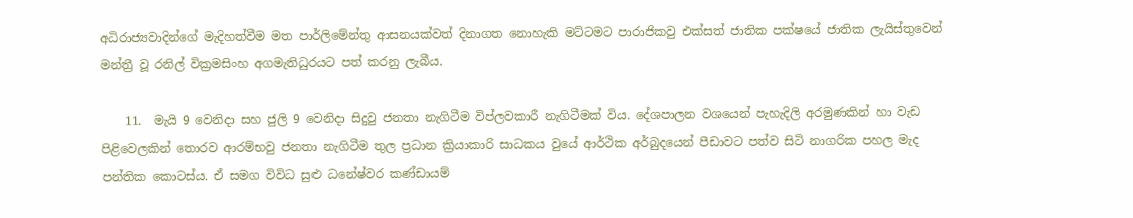අධිරාජ්‍යවාදින්ගේ මැදිහත්වීම මත පාර්ලිමේන්තු ආසනයක්වත් දිනාගත නොහැකි මට්ටමට පාරාජිකවු එක්සත් ජාතික පක්ෂයේ ජාතික ලැයිස්තුවෙන් මන්ත්‍රී වූ රනිල් වික්‍රමසිංහ අගමැතිධුරයට පත් කරනු ලැබීය.

    11.  මැයි 9 වෙනිදා සහ ජුලි 9 වෙනිදා සිදුවු ජනතා නැගිටීම විප්ලවකාරී නැගිටීමක් විය. දේශපාලන වශයෙන් පැහැදිලි අරමුණකින් හා වැඩ පිළිවෙලකින් තොරව ආරම්භවු ජනතා නැගිටීම තුල ප්‍රධාන ක්‍රියාකාරි සාධකය වුයේ ආර්ථික අර්බුදයෙන් පීඩාවට පත්ව සිටි නාගරික පහල මැද පන්තික කොටස්ය. ඒ සමග විවිධ සුළු ධනේෂ්වර කණ්ඩායම්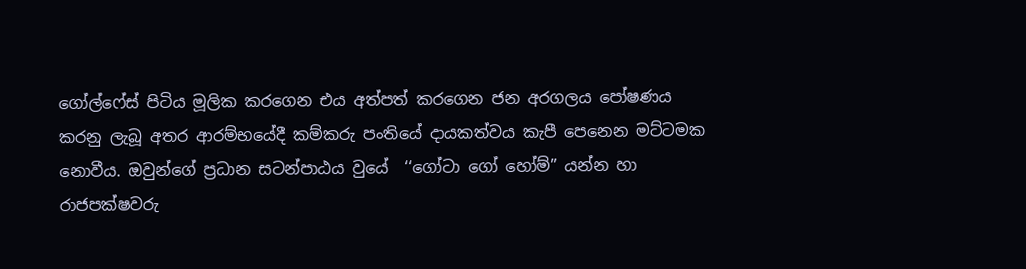ගෝල්ෆේස් පිටිය මූලික කරගෙන එය අත්පත් කරගෙන ජන අරගලය පෝෂණය කරනු ලැබූ අතර ආරම්භයේදී කම්කරු පංතියේ දායකත්වය කැපී පෙනෙන මට්ටමක නොවීය. ඔවුන්ගේ ප්‍රධාන සටන්පාඨය වුයේ  ‘‘ගෝටා ගෝ හෝම්” යන්න හා රාජපක්ෂවරු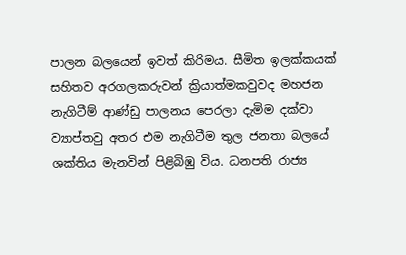පාලන බලයෙන් ඉවත් කිරිමය. සීමිත ඉලක්කයක් සහිතව අරගලකරුවන් ක්‍රියාත්මකවුවද මහජන නැගිටීම් ආණ්ඩු පාලනය පෙරලා දැමිම දක්වා ව්‍යාප්තවු අතර එම නැගිටීම තුල ජනතා බලයේ ශක්තිය මැනවින් පිළිබිඹු විය. ධනපති රාජ්‍ය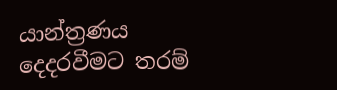යාන්ත්‍රණය දෙදරවීමට තරම්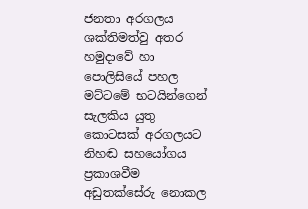ජනතා අරගලය ශක්තිමත්වු අතර හමුදාවේ හා පොලිසියේ පහල මට්ටමේ භටයින්ගෙන් සැලකිය යුතු කොටසක් අරගලයට නිහඬ සහයෝගය ප්‍රකාශවීම අඩුතක්සේරු නොකල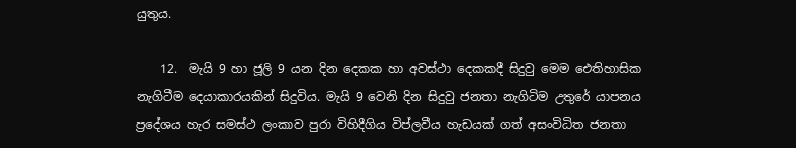යුතුය.

    12.  මැයි 9 හා ජූලි 9 යන දින දෙකක හා අවස්ථා දෙකකදී සිදුවු මෙම ඓතිහාසික නැගිටීම දෙයාකාරයකින් සිදුවිය. මැයි 9 වෙනි දින සිදුවු ජනතා නැගිටිම උතුරේ යාපනය ප්‍රදේශය හැර සමස්ථ ලංකාව පුරා විහිදීගිය විප්ලවීය හැඩයක් ගත් අසංවිධිත ජනතා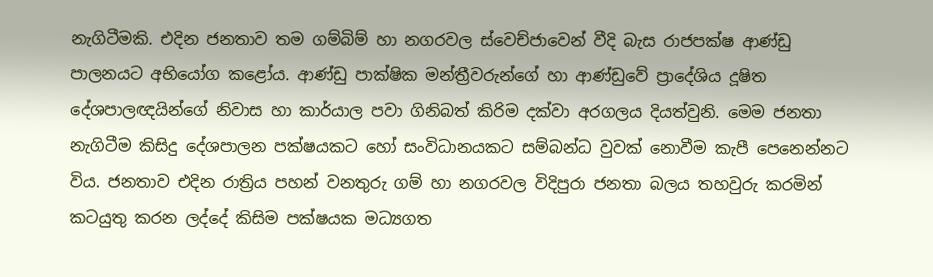නැගිටීමකි. එදින ජනතාව තම ගම්බිම් හා නගරවල ස්වෙච්ජාවෙන් වීදි බැස රාජපක්ෂ ආණ්ඩු පාලනයට අභියෝග කළෝය. ආණ්ඩු පාක්ෂික මන්ත්‍රීවරුන්ගේ හා ආණ්ඩුවේ ප්‍රාදේශිය දූෂිත දේශපාලඥයින්ගේ නිවාස හා කාර්යාල පවා ගිනිබත් කිරිම දක්වා අරගලය දියත්වුනි. මෙම ජනතා නැගිටීම කිසිදු දේශපාලන පක්ෂයකට හෝ සංවිධානයකට සම්බන්ධ වුවක් නොවීම කැපී පෙනෙන්නට විය. ජනතාව එදින රාත්‍රිය පහන් වනතුරු ගම් හා නගරවල විදිපුරා ජනතා බලය තහවුරු කරමින් කටයුතු කරන ලද්දේ කිසිම පක්ෂයක මධ්‍යගත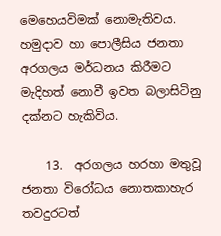මෙහෙයවිමක් නොමැතිවය. හමුදාව හා පොලීසිය ජනතා අරගලය මර්ධනය කිරීමට මැදිහත් නොවී ඉවත බලාසිටිනු දක්නට හැකිවිය.

    13.  අරගලය හරහා මතුවූ ජනතා විරෝධය නොතකාහැර තවදුරටත්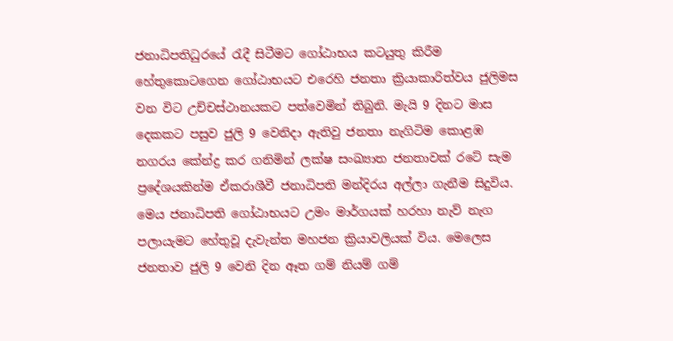ජනාධිපතිධුරයේ රැදී සිටීමට ගෝඨාභය කටයුතු කිරීම හේතුකොටගෙන ගෝඨාභයට එරෙහි ජනතා ක්‍රියාකාරිත්වය ජුලිමස වන විට උච්චස්ථානයකට පත්වෙමින් තිබුනි. මැයි 9 දිනට මාස දෙකකට පසුව ජුලි 9 වෙනිදා ඇතිවු ජනතා නැගිටිම කොළඹ නගරය කේන්ද්‍ර කර ගනිමින් ලක්ෂ සංඛ්‍යාත ජනතාවක් රටේ සැම ප්‍රදේශයකින්ම ඒකරාශීවී ජනාධිපති මන්දිරය අල්ලා ගැනීම සිදුවිය. මෙය ජනාධිපති ගෝඨාභයට උමං මාර්ගයක් හරහා නැව් නැග පලායැමට හේතුවූ දැවැන්ත මහජන ක්‍රියාවලියක් විය. මෙලෙස ජනතාව ජුලි 9 වෙනි දින ඈත ගම් නියම් ගම්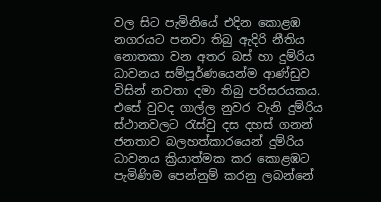වල සිට පැමිනියේ එදින කොළඹ නගරයට පනවා තිබු ඇදිරි නීතිය නොතකා වන අතර බස් හා දුම්රිය ධාවනය සම්පූර්ණයෙන්ම ආණ්ඩුව විසින් නවතා දමා තිබු පරිසරයකය. එසේ වුවද ගාල්ල නුවර වැනි දුම්රිය ස්ථානවලට රැස්වු දස දහස් ගනන් ජනතාව බලහත්කාරයෙන් දුම්රිය ධාවනය ක්‍රියාත්මක කර කොළඹට පැමිණිම පෙන්නුම් කරනු ලබන්නේ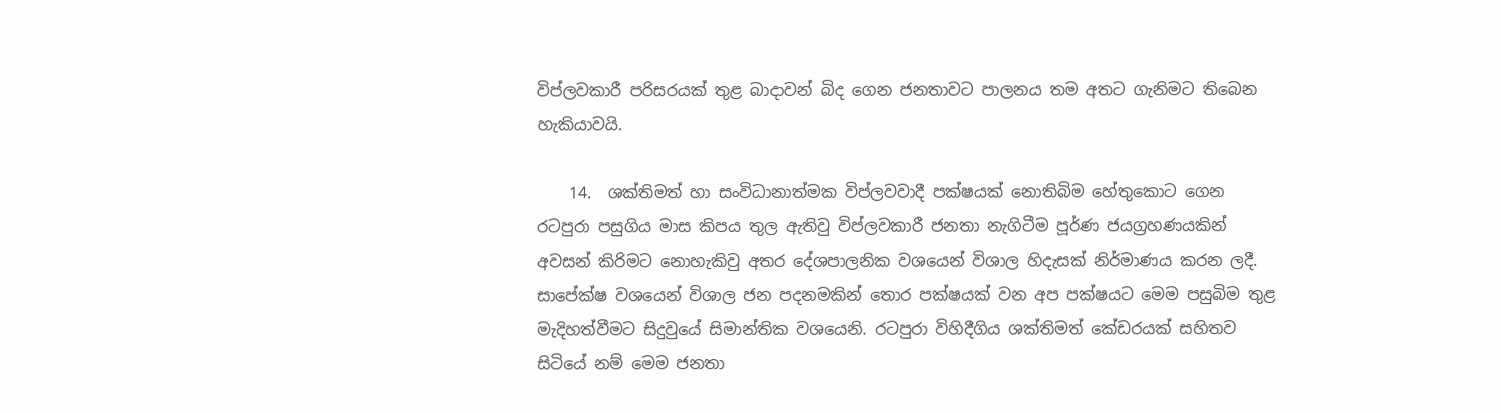විප්ලවකාරී පරිසරයක් තුළ බාදාවන් බිද ගෙන ජනතාවට පාලනය තම අතට ගැනිමට තිබෙන හැකියාවයි.

    14.  ශක්තිමත් හා සංවිධානාත්මක විප්ලවවාදී පක්ෂයක් නොතිබිම හේතුකොට ගෙන රටපුරා පසුගිය මාස කිපය තුල ඇතිවු විප්ලවකාරී ජනතා නැගිටීම පූර්ණ ජයග්‍රහණයකින් අවසන් කිරිමට නොහැකිවු අතර දේශපාලනික වශයෙන් විශාල හිදැසක් නිර්මාණය කරන ලදී. සාපේක්ෂ වශයෙන් විශාල ජන පදනමකින් තොර පක්ෂයක් වන අප පක්ෂයට මෙම පසුබිම තුළ මැදිහත්වීමට සිදුවුයේ සිමාන්තික වශයෙනි. රටපුරා විහිදීගිය ශක්තිමත් කේඩරයක් සහිතව සිටියේ නම් මෙම ජනතා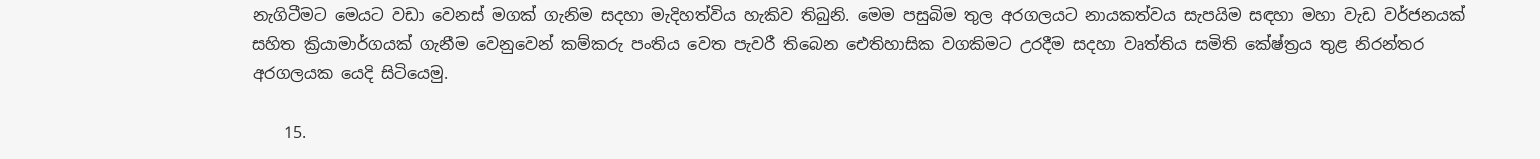නැගිටීමට මෙයට වඩා වෙනස් මගක් ගැනිම සදහා මැදිහත්විය හැකිව තිබුනි. මෙම පසුබිම තුල අරගලයට නායකත්වය සැපයිම සඳහා මහා වැඩ වර්ජනයක් සහිත ක්‍රියාමාර්ගයක් ගැනීම වෙනුවෙන් කම්කරු පංතිය වෙත පැවරී තිබෙන ඓතිහාසික වගකිමට උරදීම සදහා වෘත්තිය සමිති කේෂ්ත්‍රය තුළ නිරන්තර අරගලයක යෙදි සිටියෙමු.

    15.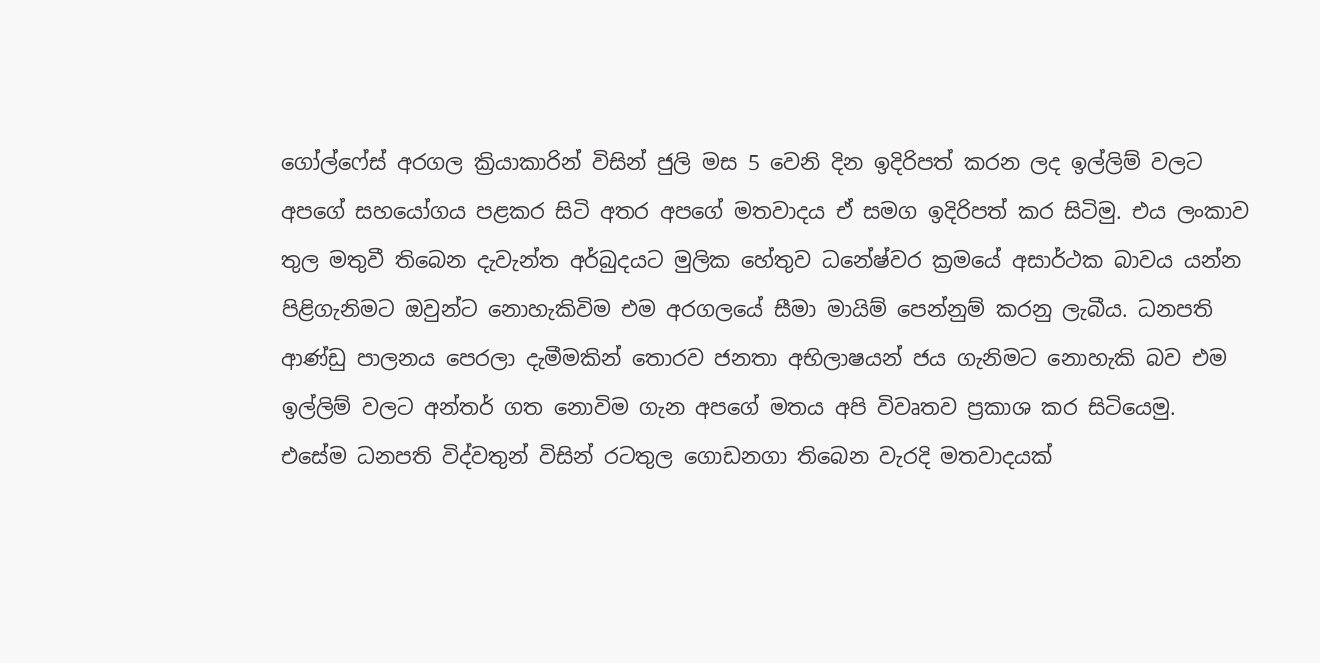ගෝල්ෆේස් අරගල ක්‍රියාකාරින් විසින් ජුලි මස 5 වෙනි දින ඉදිරිපත් කරන ලද ඉල්ලිම් වලට අපගේ සහයෝගය පළකර සිටි අතර අපගේ මතවාදය ඒ සමග ඉදිරිපත් කර සිටිමු. එය ලංකාව තුල මතුවී තිබෙන දැවැන්ත අර්බුදයට මුලික හේතුව ධනේෂ්වර ක්‍රමයේ අසාර්ථක බාවය යන්න පිළිගැනිමට ඔවුන්ට නොහැකිවිම එම අරගලයේ සීමා මායිම් පෙන්නුම් කරනු ලැබීය. ධනපති ආණ්ඩු පාලනය පෙරලා දැමීමකින් තොරව ජනතා අභිලාෂයන් ජය ගැනිමට නොහැකි බව එම ඉල්ලිම් වලට අන්තර් ගත නොවිම ගැන අපගේ මතය අපි විවෘතව ප්‍රකාශ කර සිටියෙමු.  එසේම ධනපති විද්වතුන් විසින් රටතුල ගොඩනගා තිබෙන වැරදි මතවාදයක්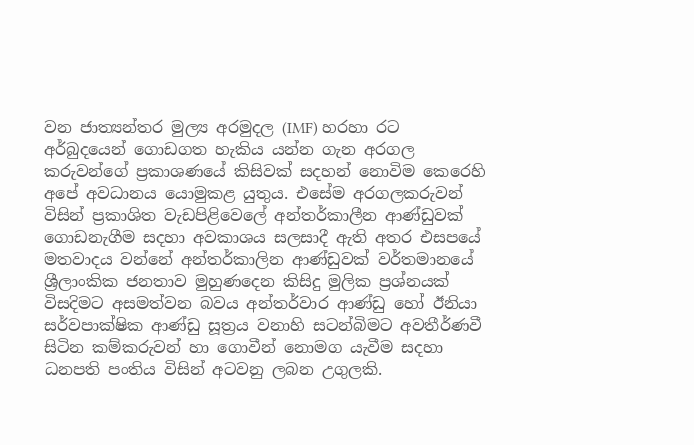වන ජාත්‍යන්තර මුල්‍ය අරමුදල (IMF) හරහා රට අර්බුදයෙන් ගොඩගත හැකිය යන්න ගැන අරගල කරුවන්ගේ ප්‍රකාශණයේ කිසිවක් සදහන් නොවිම කෙරෙහි අපේ අවධානය යොමුකළ යුතුය. එසේම අරගලකරුවන් විසින් ප්‍රකාශිත වැඩපිළිවෙලේ අන්තර්කාලීන ආණ්ඩුවක් ගොඩනැගීම සදහා අවකාශය සලසාදී ඇති අතර එසපයේ මතවාදය වන්නේ අන්තර්කාලින ආණ්ඩුවක් වර්තමානයේ ශ්‍රීලාංකික ජනතාව මුහුණදෙන කිසිදු මුලික ප්‍රශ්නයක් විසදිමට අසමත්වන බවය අන්තර්වාර ආණ්ඩු හෝ ඊනියා සර්වපාක්ෂික ආණ්ඩු සූත්‍රය වනාහි සටන්බිමට අවතීර්ණවී සිටින කම්කරුවන් හා ගොවීන් නොමග යැවීම සදහා ධනපති පංතිය විසින් අටවනු ලබන උගුලකි.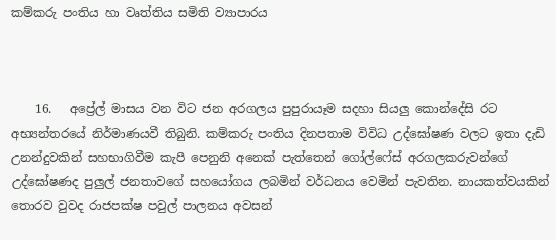කම්කරු පංතිය හා වෘත්තිය සමිති ව්‍යාපාරය



    16.   අප්‍රේල් මාසය වන විට ජන අරගලය පුපුරායෑම සදහා සියලු කොන්දේසි රට අභ්‍යන්තරයේ නිර්මාණයවී තිබුනි. කම්කරු පංතිය දිනපතාම විවිධ උද්ඝෝෂණ වලට ඉතා දැඩි උනන්දුවකින් සහභාගිවීම කැපී පෙනුනි අනෙක් පැත්තෙන් ගෝල්ෆේස් අරගලකරුවන්ගේ උද්ඝෝෂණද පුලුල් ජනතාවගේ සහයෝගය ලබමින් වර්ධනය වෙමින් පැවතින. නායකත්වයකින් තොරව වුවද රාජපක්ෂ පවුල් පාලනය අවසන්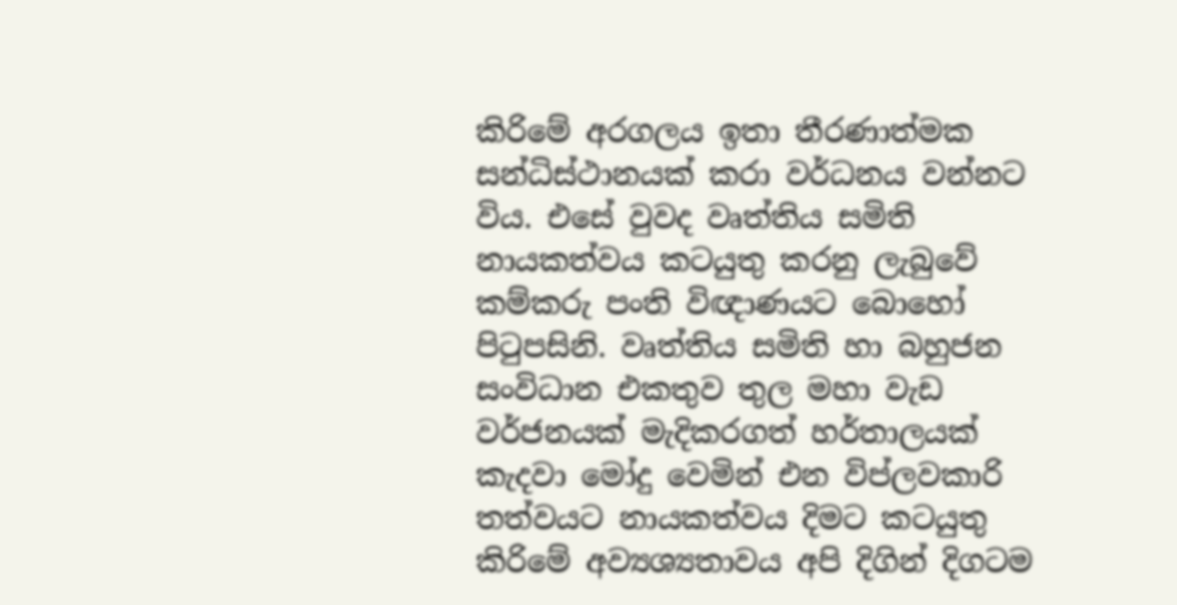කිරිමේ අරගලය ඉතා තීරණාත්මක සන්ධිස්ථානයක් කරා වර්ධනය වන්නට විය. එසේ වුවද වෘත්තිය සමිති නායකත්වය කටයුතු කරනු ලැබුවේ කම්කරු පංති විඥාණයට බොහෝ පිටුපසිනි. වෘත්තිය සමිති හා බහුජන සංවිධාන එකතුව තුල මහා වැඩ වර්ජනයක් මැදිකරගත් හර්තාලයක් කැදවා මෝදු වෙමින් එන විප්ලවකාරි තත්වයට නායකත්වය දිමට කටයුතු කිරිමේ අව්‍යශ්‍යතාවය අපි දිගින් දිගටම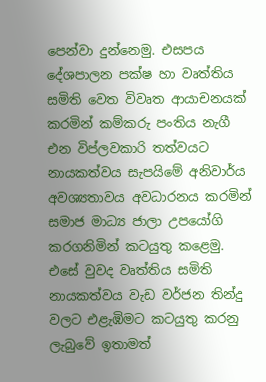පෙන්වා දුන්නෙමු. එසපය දේශපාලන පක්ෂ හා වෘත්තිය සමිති වෙත විවෘත ආයාචනයක් කරමින් කම්කරු පංතිය නැගී එන විප්ලවකාරි තත්වයට නායකත්වය සැපයිමේ අනිවාර්ය අවශ්‍යතාවය අවධාරනය කරමින් සමාජ මාධ්‍ය ජාලා උපයෝගි කරගනිමින් කටයුතු කළෙමු. එසේ වුවද වෘත්තිය සමිති නායකත්වය වැඩ වර්ජන තින්දු වලට එළැඹිමට කටයුතු කරනු ලැබුවේ ඉතාමත්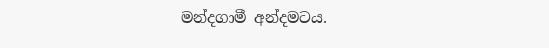මන්දගාමී අන්දමටය.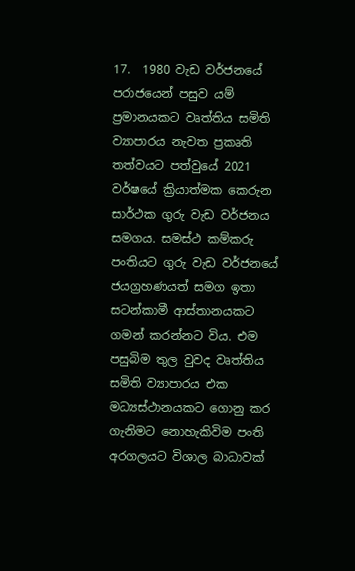17.  1980 වැඩ වර්ජනයේ පරාජයෙන් පසුව යම් ප්‍රමානයකට වෘත්තිය සමිති ව්‍යාපාරය නැවත ප්‍රකෘති තත්වයට පත්වුයේ 2021 වර්ෂයේ ක්‍රියාත්මක කෙරුන සාර්ථක ගුරු වැඩ වර්ජනය සමගය. සමස්ථ කම්කරු පංතියට ගුරු වැඩ වර්ජනයේ ජයග්‍රහණයත් සමග ඉතා සටන්කාමී ආස්තානයකට ගමන් කරන්නට විය. එම පසුබිම තුල වුවද වෘත්තිය සමිති ව්‍යාපාරය එක මධ්‍යස්ථානයකට ගොනු කර ගැනිමට නොහැකිවිම පංති අරගලයට විශාල බාධාවක්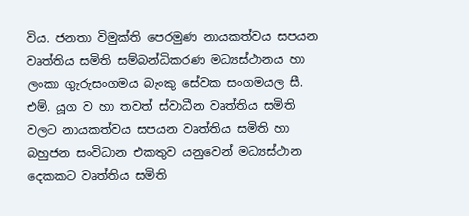විය. ජනතා විමුක්ති පෙරමුණ නායකත්වය සපයන වෘත්තිය සමිති සම්බන්ධිකරණ මධ්‍යස්ථානය හා ලංකා ගුැරුසංගමය බැංකු සේවක සංගමයල සී. එම්. යූග ව හා තවත් ස්වාධීන වෘත්තිය සමිති වලට නායකත්වය සපයන වෘත්තිය සමිති හා බහුජන සංවිධාන එකතුව යනුවෙන් මධ්‍යස්ථාන දෙකකට වෘත්තිය සමිති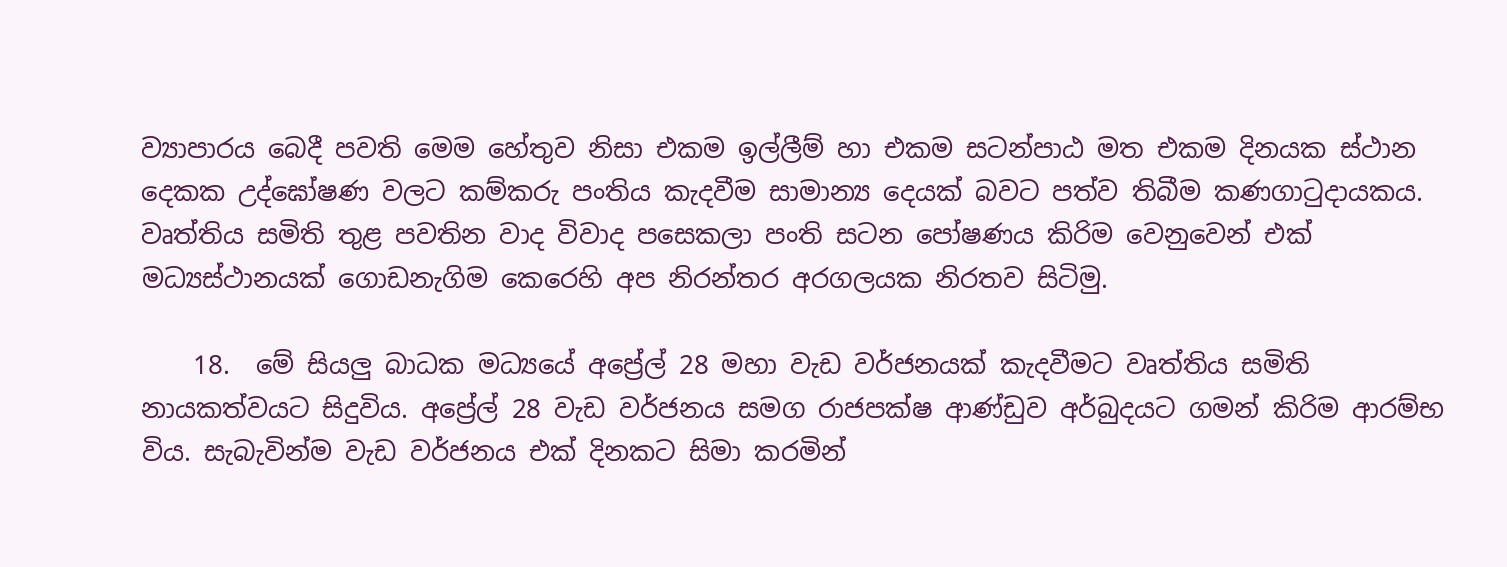ව්‍යාපාරය බෙදී පවති මෙම හේතුව නිසා එකම ඉල්ලීම් හා එකම සටන්පාඨ මත එකම දිනයක ස්ථාන දෙකක උද්ඝෝෂණ වලට කම්කරු පංතිය කැදවීම සාමාන්‍ය දෙයක් බවට පත්ව තිබීම කණගාටුදායකය. වෘත්තිය සමිති තුළ පවතින වාද විවාද පසෙකලා පංති සටන පෝෂණය කිරිම වෙනුවෙන් එක් මධ්‍යස්ථානයක් ගොඩනැගිම කෙරෙහි අප නිරන්තර අරගලයක නිරතව සිටිමු.

    18.  මේ සියලු බාධක මධ්‍යයේ අප්‍රේල් 28 මහා වැඩ වර්ජනයක් කැදවීමට වෘත්තිය සමිති නායකත්වයට සිදුවිය. අප්‍රේල් 28 වැඩ වර්ජනය සමග රාජපක්ෂ ආණ්ඩුව අර්බුදයට ගමන් කිරිම ආරම්භ විය. සැබැවින්ම වැඩ වර්ජනය එක් දිනකට සිමා කරමින්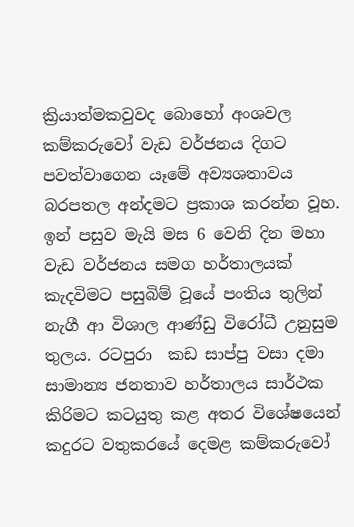ක්‍රියාත්මකවුවද බොහෝ අංශවල කම්කරුවෝ වැඩ වර්ජනය දිගට පවත්වාගෙන යෑමේ අව්‍යශතාවය බරපතල අන්දමට ප්‍රකාශ කරන්න වූහ. ඉන් පසුව මැයි මස 6 වෙනි දින මහා වැඩ වර්ජනය සමග හර්තාලයක් කැදවිමට පසුබිම් වූයේ පංතිය තුලින් නැගී ආ විශාල ආණ්ඩු විරෝධී උනුසුම තුලය. රටපුරා  කඩ සාප්පු වසා දමා සාමාන්‍ය ජනතාව හර්තාලය සාර්ථක කිරිමට කටයුතු කළ අතර විශේෂයෙන් කදුරට වතුකරයේ දෙමළ කම්කරුවෝ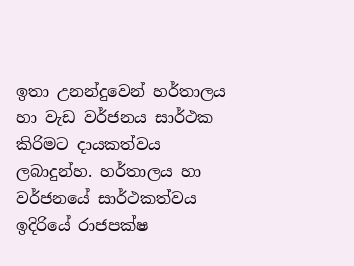ඉතා උනන්දුවෙන් හර්තාලය හා වැඩ වර්ජනය සාර්ථක කිරිමට දායකත්වය ලබාදුන්හ. හර්තාලය හා වර්ජනයේ සාර්ථකත්වය ඉදිරියේ රාජපක්ෂ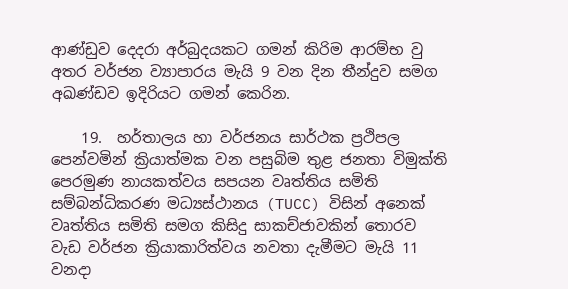ආණ්ඩුව දෙදරා අර්බුදයකට ගමන් කිරිම ආරම්භ වු අතර වර්ජන ව්‍යාපාරය මැයි 9 වන දින තීන්දුව සමග අඛණ්ඩව ඉදිරියට ගමන් කෙරින.

    19.  හර්තාලය හා වර්ජනය සාර්ථක ප්‍රථිපල පෙන්වමින් ක්‍රියාත්මක වන පසුබිම තුළ ජනතා විමුක්ති පෙරමුණ නායකත්වය සපයන වෘත්තිය සමිති සම්බන්ධිකරණ මධ්‍යස්ථානය (TUCC) විසින් අනෙක් වෘත්තිය සමිති සමග කිසිදු සාකච්ජාවකින් තොරව වැඩ වර්ජන ක්‍රියාකාරිත්වය නවතා දැමීමට මැයි 11 වනදා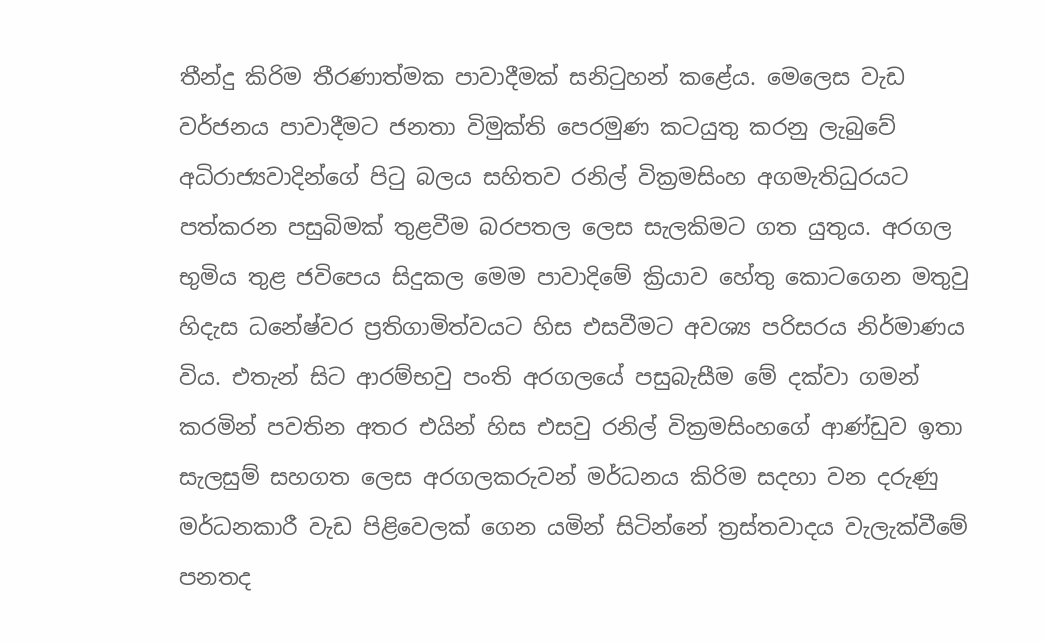තීන්දු කිරිම තීරණාත්මක පාවාදීමක් සනිටුහන් කළේය. මෙලෙස වැඩ වර්ජනය පාවාදීමට ජනතා විමුක්ති පෙරමුණ කටයුතු කරනු ලැබුවේ අධිරාජ්‍යවාදින්ගේ පිටු බලය සහිතව රනිල් වික්‍රමසිංහ අගමැතිධුරයට පත්කරන පසුබිමක් තුළවීම බරපතල ලෙස සැලකිමට ගත යුතුය. අරගල භුමිය තුළ ජවිපෙය සිදුකල මෙම පාවාදිමේ ක්‍රියාව හේතු කොටගෙන මතුවු හිදැස ධනේෂ්වර ප්‍රතිගාමිත්වයට හිස එසවීමට අවශ්‍ය පරිසරය නිර්මාණය විය. එතැන් සිට ආරම්භවු පංති අරගලයේ පසුබැසීම මේ දක්වා ගමන් කරමින් පවතින අතර එයින් හිස එසවු රනිල් වික්‍රමසිංහගේ ආණ්ඩුව ඉතා සැලසුම් සහගත ලෙස අරගලකරුවන් මර්ධනය කිරිම සදහා වන දරුණු මර්ධනකාරී වැඩ පිළිවෙලක් ගෙන යමින් සිටින්නේ ත්‍රස්තවාදය වැලැක්වීමේ පනතද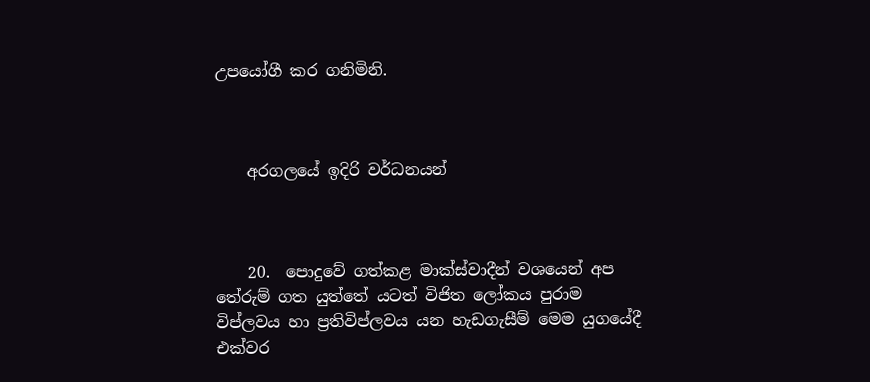උපයෝගී කර ගනිමිනි.



    අරගලයේ ඉදිරි වර්ධනයන්



    20.  පොදුවේ ගත්කළ මාක්ස්වාදීන් වශයෙන් අප තේරුම් ගත යුත්තේ යටත් විජිත ලෝකය පුරාම විප්ලවය හා ප්‍රතිවිප්ලවය යන හැඩගැසීම් මෙම යුගයේදී එක්වර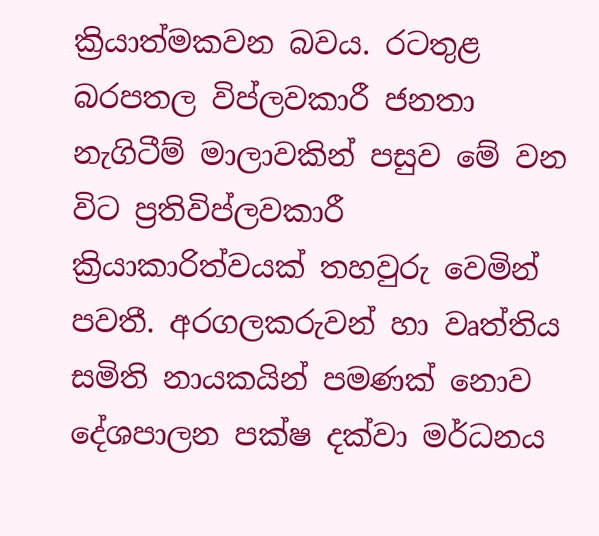ක්‍රියාත්මකවන බවය. රටතුළ බරපතල විප්ලවකාරී ජනතා නැගිටීම් මාලාවකින් පසුව මේ වන විට ප්‍රතිවිප්ලවකාරී ක්‍රියාකාරිත්වයක් තහවුරු වෙමින් පවතී. අරගලකරුවන් හා වෘත්තිය සමිති නායකයින් පමණක් නොව දේශපාලන පක්ෂ දක්වා මර්ධනය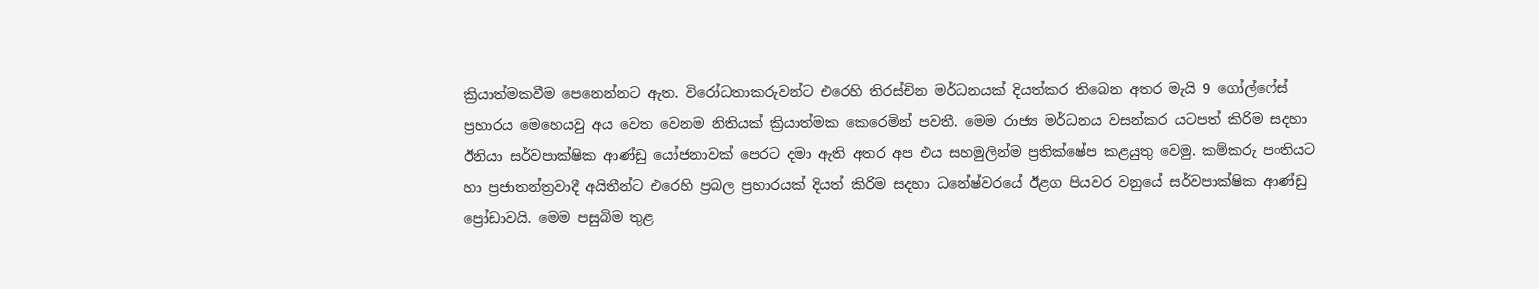ක්‍රියාත්මකවීම පෙනෙන්නට ඇත. විරෝධතාකරුවන්ට එරෙහි තිරස්චින මර්ධනයක් දියත්කර තිබෙන අතර මැයි 9 ගෝල්ෆේස් ප්‍රහාරය මෙහෙයවු අය වෙත වෙනම නිතියක් ක්‍රියාත්මක කෙරෙමින් පවතී. මෙම රාජ්‍ය මර්ධනය වසන්කර යටපත් කිරිම සදහා ඊනියා සර්වපාක්ෂික ආණ්ඩු යෝජනාවක් පෙරට දමා ඇති අතර අප එය සහමුලින්ම ප්‍රතික්ෂේප කළයුතු වෙමු. කම්කරු පංතියට හා ප්‍රජාතන්ත්‍රවාදී අයිතීන්ට එරෙහි ප්‍රබල ප්‍රහාරයක් දියත් කිරිම සදහා ධනේෂ්වරයේ ඊළග පියවර වනුයේ සර්වපාක්ෂික ආණ්ඩු ප්‍රෝඩාවයි. මෙම පසුබිම තුළ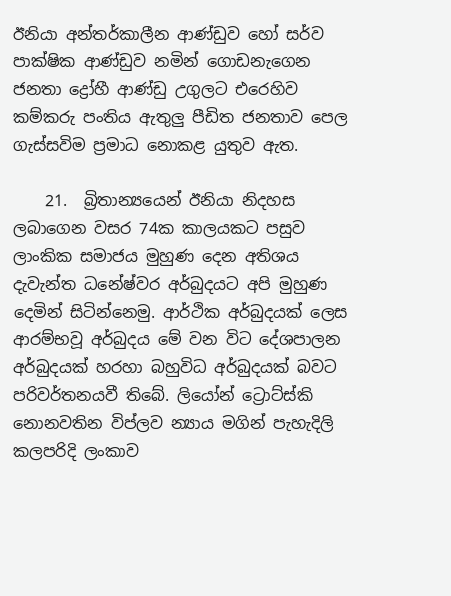ඊනියා අන්තර්කාලීන ආණ්ඩුව හෝ සර්ව පාක්ෂික ආණ්ඩුව නමින් ගොඩනැගෙන ජනතා ද්‍රෝහී ආණ්ඩු උගුලට එරෙහිව කම්කරු පංතිය ඇතුලු පීඩිත ජනතාව පෙල ගැස්සවිම ප්‍රමාධ නොකළ යුතුව ඇත.

    21.  බ්‍රිතාන්‍යයෙන් ඊනියා නිදහස ලබාගෙන වසර 74ක කාලයකට පසුව ලාංකික සමාජය මුහුණ දෙන අතිශය දැවැන්ත ධනේෂ්වර අර්බුදයට අපි මුහුණ දෙමින් සිටින්නෙමු. ආර්ථික අර්බුදයක් ලෙස ආරම්භවූ අර්බුදය මේ වන විට දේශපාලන අර්බුදයක් හරහා බහුවිධ අර්බුදයක් බවට පරිවර්තනයවී තිබේ. ලියෝන් ට්‍රොට්ස්කි නොනවතින විප්ලව න්‍යාය මගින් පැහැදිලි කලපරිදි ලංකාව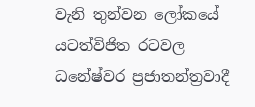වැනි තුන්වන ලෝකයේ යටත්විජිත රටවල ධනේෂ්වර ප්‍රජාතන්ත්‍රවාදී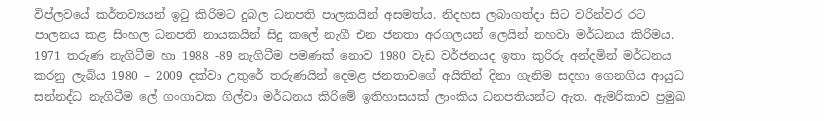විප්ලවයේ කර්තව්‍යයන් ඉටු කිරිමට දුබල ධනපති පාලකයින් අසමත්ය. නිදහස ලබාගත්දා සිට වරින්වර රට පාලනය කළ සිංහල ධනපති නායකයින් සිදු කලේ නැගී එන ජනතා අරගලයන් ලෙයින් නහවා මර්ධනය කිරිමය. 1971 තරුණ නැගිටීම හා 1988 -89 නැගිටීම පමණක් නොව 1980 වැඩ වර්ජනයද ඉතා කුරිරු අන්දමින් මර්ධනය කරනු ලැබිය 1980 – 2009 දක්වා උතුරේ තරුණයින් දෙමළ ජනතාවගේ අයිතින් දිනා ගැනිම සදහා ගෙනගිය ආයුධ සන්නද්ධ නැගිටීම ලේ ගංගාවක ගිල්වා මර්ධනය කිරිමේ ඉතිහාසයක් ලාංකිය ධනපතියන්ට ඇත. ඇමරිකාව ප්‍රමුඛ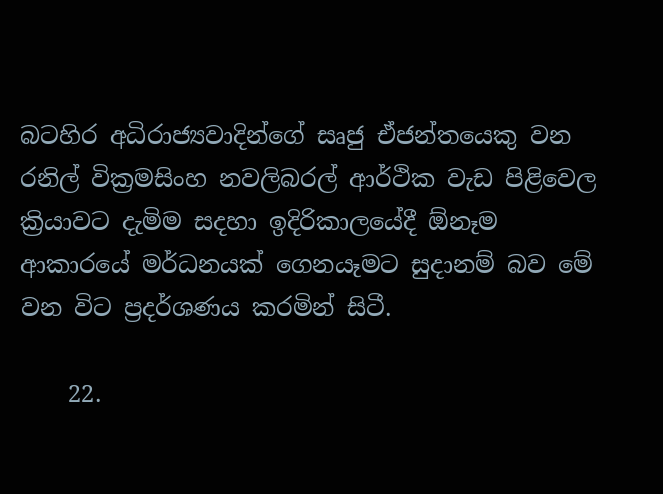බටහිර අධිරාජ්‍යවාදින්ගේ සෘජු ඒජන්තයෙකු වන රනිල් වික්‍රමසිංහ නවලිබරල් ආර්ථික වැඩ පිළිවෙල ක්‍රියාවට දැමිම සදහා ඉදිරිකාලයේදී ඕනෑම ආකාරයේ මර්ධනයක් ගෙනයෑමට සුදානම් බව මේ වන විට ප්‍රදර්ශණය කරමින් සිටී.

    22.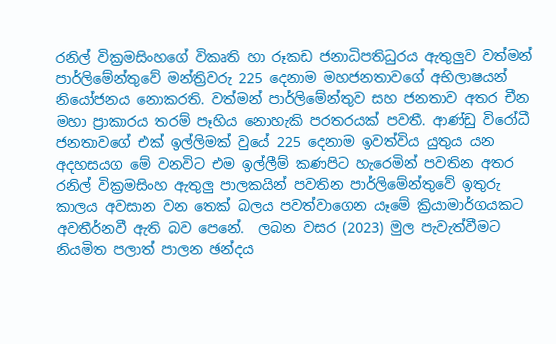රනිල් වික්‍රමසිංහගේ විකෘති හා රූකඩ ජනාධිපතිධුරය ඇතුලුව වත්මන් පාර්ලිමේන්තුවේ මන්ත්‍රිවරු 225 දෙනාම මහජනතාවගේ අභිලාෂයන් නියෝජනය නොකරති. වත්මන් පාර්ලිමේන්තුව සහ ජනතාව අතර චීන මහා ප්‍රාකාරය තරම් පෑහිය නොහැකි පරතරයක් පවතී. ආණ්ඩු විරෝධී ජනතාවගේ එක් ඉල්ලිමක් වුයේ 225 දෙනාම ඉවත්විය යුතුය යන අදහසයග මේ වනවිට එම ඉල්ලීම් කණපිට හැරෙමින් පවතින අතර රනිල් වික්‍රමසිංහ ඇතුලු පාලකයින් පවතින පාර්ලිමේන්තුවේ ඉතුරු කාලය අවසාන වන තෙක් බලය පවත්වාගෙන යෑමේ ක්‍රියාමාර්ගයකට අවතීර්නවී ඇති බව පෙනේ.  ලබන වසර (2023) මුල පැවැත්වීමට නියමිත පලාත් පාලන ඡන්දය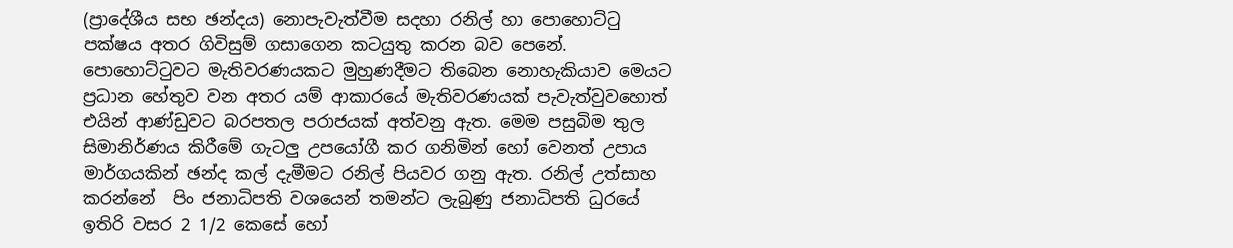(ප්‍රාදේශීය සභ ඡන්දය) නොපැවැත්වීම සදහා රනිල් හා පොහොට්ටු පක්ෂය අතර ගිවිසුම් ගසාගෙන කටයුතු කරන බව පෙනේ. පොහොට්ටුවට මැතිවරණයකට මුහුණදීමට තිබෙන නොහැකියාව මෙයට ප්‍රධාන හේතුව වන අතර යම් ආකාරයේ මැතිවරණයක් පැවැත්වුවහොත් එයින් ආණ්ඩුවට බරපතල පරාජයක් අත්වනු ඇත. මෙම පසුබිම තුල සිමානිර්ණය කිරීමේ ගැටලු උපයෝගී කර ගනිමින් හෝ වෙනත් උපාය මාර්ගයකින් ඡන්ද කල් දැමීමට රනිල් පියවර ගනු ඇත. රනිල් උත්සාහ කරන්නේ  පිං ජනාධිපති වශයෙන් තමන්ට ලැබුණු ජනාධිපති ධුරයේ ඉතිරි වසර 2 1/2 කෙසේ හෝ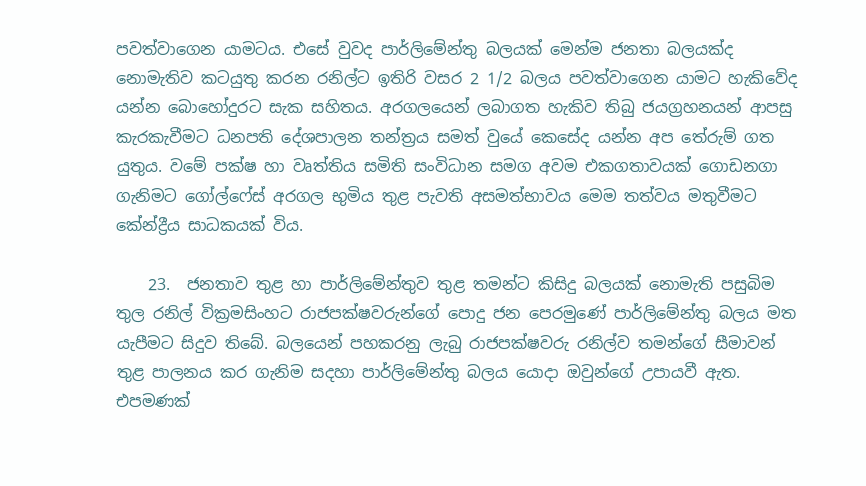පවත්වාගෙන යාමටය. එසේ වුවද පාර්ලිමේන්තු බලයක් මෙන්ම ජනතා බලයක්ද නොමැතිව කටයුතු කරන රනිල්ට ඉතිරි වසර 2 1/2 බලය පවත්වාගෙන යාමට හැකිවේද යන්න බොහෝදුරට සැක සහිතය. අරගලයෙන් ලබාගත හැකිව තිබු ජයග්‍රහනයන් ආපසු කැරකැවීමට ධනපති දේශපාලන තන්ත්‍රය සමත් වුයේ කෙසේද යන්න අප තේරුම් ගත යුතුය. වමේ පක්ෂ හා වෘත්තිය සමිති සංවිධාන සමග අවම එකගතාවයක් ගොඩනගා ගැනිමට ගෝල්ෆේස් අරගල භුමිය තුළ පැවති අසමත්භාවය මෙම තත්වය මතුවීමට කේන්ද්‍රීය සාධකයක් විය.

    23.  ජනතාව තුළ හා පාර්ලිමේන්තුව තුළ තමන්ට කිසිදු බලයක් නොමැති පසුබිම තුල රනිල් වික්‍රමසිංහට රාජපක්ෂවරුන්ගේ පොදු ජන පෙරමුණේ පාර්ලිමේන්තු බලය මත යැපීමට සිදුව තිබේ. බලයෙන් පහකරනු ලැබු රාජපක්ෂවරු රනිල්ව තමන්ගේ සීමාවන් තුළ පාලනය කර ගැනිම සදහා පාර්ලිමේන්තු බලය යොදා ඔවුන්ගේ උපායවී ඇත. එපමණක්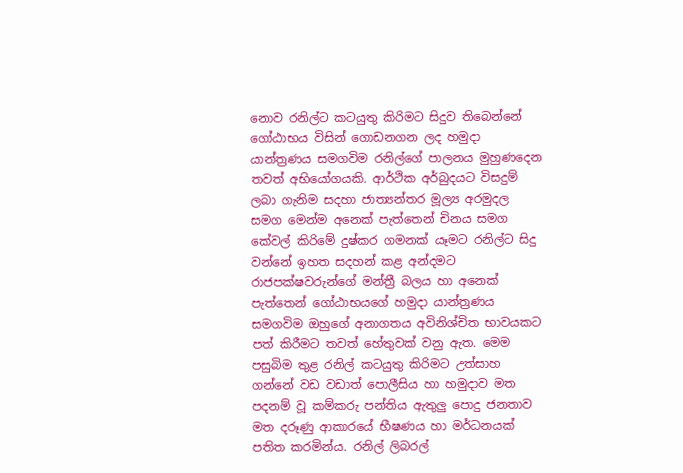නොව රනිල්ට කටයුතු කිරිමට සිදුව තිබෙන්නේ ගෝඨාභය විසින් ගොඩනගන ලද හමුදා යාන්ත්‍රණය සමගවිම රනිල්ගේ පාලනය මුහුණදෙන තවත් අභියෝගයකි. ආර්ථික අර්බුදයට විසදුම් ලබා ගැනිම සදහා ජාත්‍යන්තර මූල්‍ය අරමුදල සමග මෙන්ම අනෙක් පැත්තෙන් චිනය සමග කේවල් කිරිමේ දුෂ්කර ගමනක් යෑමට රනිල්ට සිදු වන්නේ ඉහත සදහන් කළ අන්දමට රාජපක්ෂවරුන්ගේ මන්ත්‍රී බලය හා අනෙක් පැත්තෙන් ගෝඨාභයගේ හමුදා යාන්ත්‍රණය සමගවිම ඔහුගේ අනාගතය අවිනිශ්චිත භාවයකට පත් කිරීමට තවත් හේතුවක් වනු ඇත. මෙම පසුබිම තුළ රනිල් කටයුතු කිරිමට උත්සාහ ගන්නේ වඩ වඩාත් පොලීසිය හා හමුදාව මත පදනම් වූ කම්කරු පන්තිය ඇතුලු පොදු ජනතාව මත දරූණු ආකාරයේ භීෂණය හා මර්ධනයක් පතිත කරමින්ය. රනිල් ලිබරල්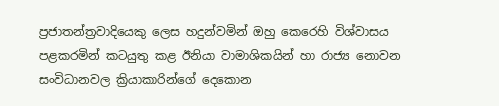ප්‍රජාතන්ත්‍රවාදියෙකු ලෙස හදුන්වමින් ඔහු කෙරෙහි විශ්වාසය පළකරමින් කටයුතු කළ ඊනියා වාමාශිකයින් හා රාජ්‍ය නොවන සංවිධානවල ක්‍රියාකාරින්ගේ දෙකොන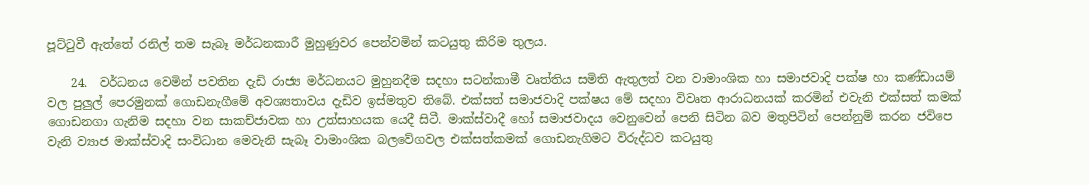පූට්ටුවී ඇත්තේ රනිල් තම සැබෑ මර්ධනකාරී මුහුණුවර පෙන්වමින් කටයුතු කිරිම තුලය.

    24.  වර්ධනය වෙමින් පවතින දැඩි රාජ්‍ය මර්ධනයට මුහුනදීම සදහා සටන්කාමී වෘත්තිය සමිති ඇතුලත් වන වාමාංශික හා සමාජවාදි පක්ෂ හා කණ්ඩායම් වල පුලුල් පෙරමුනක් ගොඩනැගීමේ අවශ්‍යතාවය දැඩිව ඉස්මතුව තිබේ. එක්සත් සමාජවාදි පක්ෂය මේ සදහා විවෘත ආරාධනයක් කරමින් එවැනි එක්සත් කමක් ගොඩනගා ගැනිම සදහා වන සාකච්ජාවක හා උත්සාහයක යෙදී සිටී. මාක්ස්වාදී හෝ සමාජවාදය වෙනුවෙන් පෙනි සිටින බව මතුපිටින් පෙන්නුම් කරන ජවිපෙ වැනි ව්‍යාජ මාක්ස්වාදි සංවිධාන මෙවැනි සැබෑ වාමාංශික බලවේගවල එක්සත්කමක් ගොඩනැගිමට විරුද්ධව කටයුතු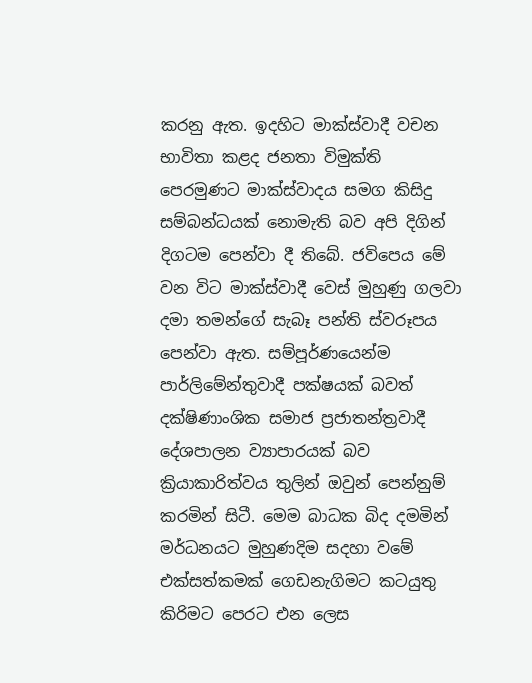කරනු ඇත. ඉදහිට මාක්ස්වාදී වචන භාවිතා කළද ජනතා විමුක්ති පෙරමුණට මාක්ස්වාදය සමග කිසිදු සම්බන්ධයක් නොමැති බව අපි දිගින් දිගටම පෙන්වා දී තිබේ. ජවිපෙය මේ වන විට මාක්ස්වාදී වෙස් මුහුණු ගලවා දමා තමන්ගේ සැබෑ පන්ති ස්වරූපය පෙන්වා ඇත. සම්පූර්ණයෙන්ම පාර්ලිමේන්තුවාදී පක්ෂයක් බවත් දක්ෂිණාංශික සමාජ ප්‍රජාතන්ත්‍රවාදී දේශපාලන ව්‍යාපාරයක් බව ක්‍රියාකාරිත්වය තුලින් ඔවුන් පෙන්නුම් කරමින් සිටී. මෙම බාධක බිද දමමින් මර්ධනයට මුහුණදිම සදහා වමේ එක්සත්කමක් ගෙඩනැගිමට කටයුතු කිරිමට පෙරට එන ලෙස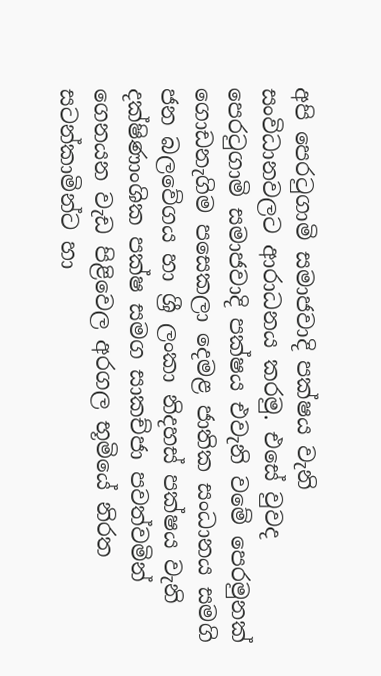අපි පෙරටුගාමි සමාජවාදි පක්ෂය වැනි සංවිධානවලට ආරාධනය කරමු. එසේ වුවද පෙරටුගාමි සමාජවාදි පක්ෂය එවැනි වමේ පෙරමුනක් ගොඩනැගිම පසෙකලා දෙමළ ජාතික සංධානය සමගි ජන බලවේගය හා ශ්‍රී ලංකා නිදහස් පක්ෂය වැනි දක්ෂිණාංශික පක්ෂ සමග සාකච්ජා පවත්වමින් ගෙනයන වැඩ පිළිවෙල අරගල භූමියේ නිරත සටන්කාමින්ට හා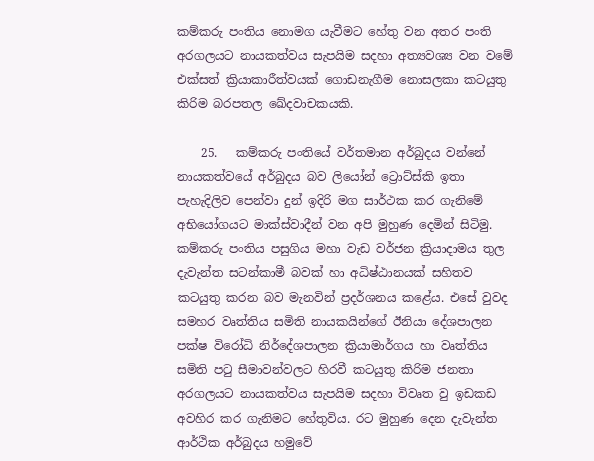කම්කරු පංතිය නොමග යැවීමට හේතු වන අතර පංති අරගලයට නායකත්වය සැපයිම සදහා අත්‍යවශ්‍ය වන වමේ එක්සත් ක්‍රියාකාරීත්වයක් ගොඩනැගීම නොසලකා කටයුතු කිරිම බරපතල ඛේදවාචකයකි.

    25.   කම්කරු පංතියේ වර්තමාන අර්බුදය වන්නේ නායකත්වයේ අර්බුදය බව ලියෝන් ට්‍රොට්ස්කි ඉතා පැහැදිලිව පෙන්වා දුන් ඉදිරි මග සාර්ථක කර ගැනිමේ අභියෝගයට මාක්ස්වාදීන් වන අපි මුහුණ දෙමින් සිටිමු. කම්කරු පංතිය පසුගිය මහා වැඩ වර්ජන ක්‍රියාදාමය තුල දැවැන්ත සටන්කාමී බවක් හා අධිෂ්ඨානයක් සහිතව කටයුතු කරන බව මැනවින් ප්‍රදර්ශනය කළේය. එසේ වුවද සමහර වෘත්තිය සමිති නායකයින්ගේ ඊනියා දේශපාලන පක්ෂ විරෝධි නිර්දේශපාලන ක්‍රියාමාර්ගය හා වෘත්තිය සමිති පටු සීමාවන්වලට හිරවී කටයුතු කිරිම ජනතා අරගලයට නායකත්වය සැපයිම සදහා විවෘත වු ඉඩකඩ අවහිර කර ගැනිමට හේතුවිය. රට මුහුණ දෙන දැවැන්ත ආර්ථික අර්බුදය හමුවේ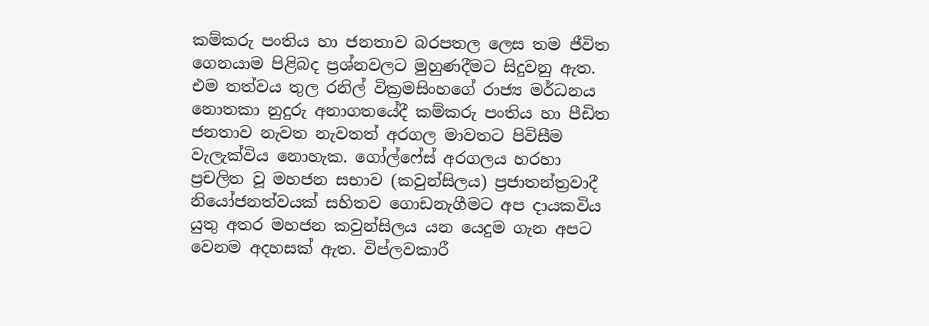කම්කරු පංතිය හා ජනතාව බරපතල ලෙස තම ජීවිත ගෙනයාම පිළිබද ප්‍රශ්නවලට මුහුණදීමට සිදුවනු ඇත. එම තත්වය තුල රනිල් වික්‍රමසිංහගේ රාජ්‍ය මර්ධනය නොතකා නුදුරු අනාගතයේදී කම්කරු පංතිය හා පීඩිත ජනතාව නැවත නැවතත් අරගල මාවතට පිවිසීම වැලැක්විය නොහැක. ගෝල්ෆේස් අරගලය හරහා ප්‍රචලිත වූ මහජන සභාව (කවුන්සිලය) ප්‍රජාතන්ත්‍රවාදී නියෝජනත්වයක් සහිතව ගොඩනැගීමට අප දායකවිය යුතු අතර මහජන කවුන්සිලය යන යෙදුම ගැන අපට වෙනම අදහසක් ඇත. විප්ලවකාරී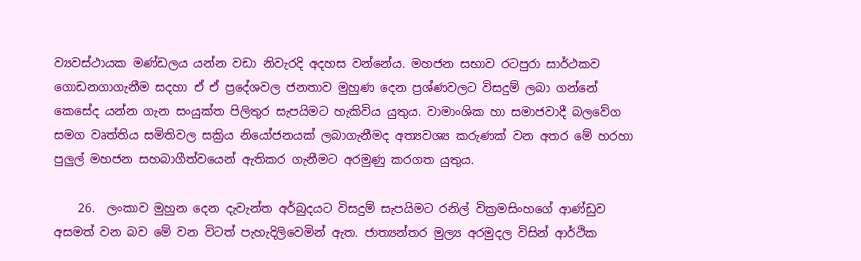ව්‍යවස්ථායක මණ්ඩලය යන්න වඩා නිවැරදි අදහස වන්නේය. මහජන සභාව රටපුරා සාර්ථකව ගොඩනගාගැනීම සදහා ඒ ඒ ප්‍රදේශවල ජනතාව මුහුණ දෙන ප්‍රශ්ණවලට විසදුම් ලබා ගන්නේ කෙසේද යන්න ගැන සංයුක්ත පිලිතුර සැපයිමට හැකිවිය යුතුය. වාමාංශික හා සමාජවාදී බලවේග සමග වෘත්තිය සමිතිවල සක්‍රිය නියෝජනයක් ලබාගැනීමද අත්‍යවශ්‍ය කරුණක් වන අතර මේ හරහා පුලුල් මහජන සහබාගීත්වයෙන් ඇතිකර ගැනීමට අරමුණු කරගත යුතුය.

    26.  ලංකාව මුහුන දෙන දැවැන්ත අර්බුදයට විසදුම් සැපයිමට රනිල් වික්‍රමසිංහගේ ආණ්ඩුව අසමත් වන බව මේ වන විටත් පැහැදිලිවෙමින් ඇත. ජාත්‍යන්තර මුල්‍ය අරමුදල විසින් ආර්ථික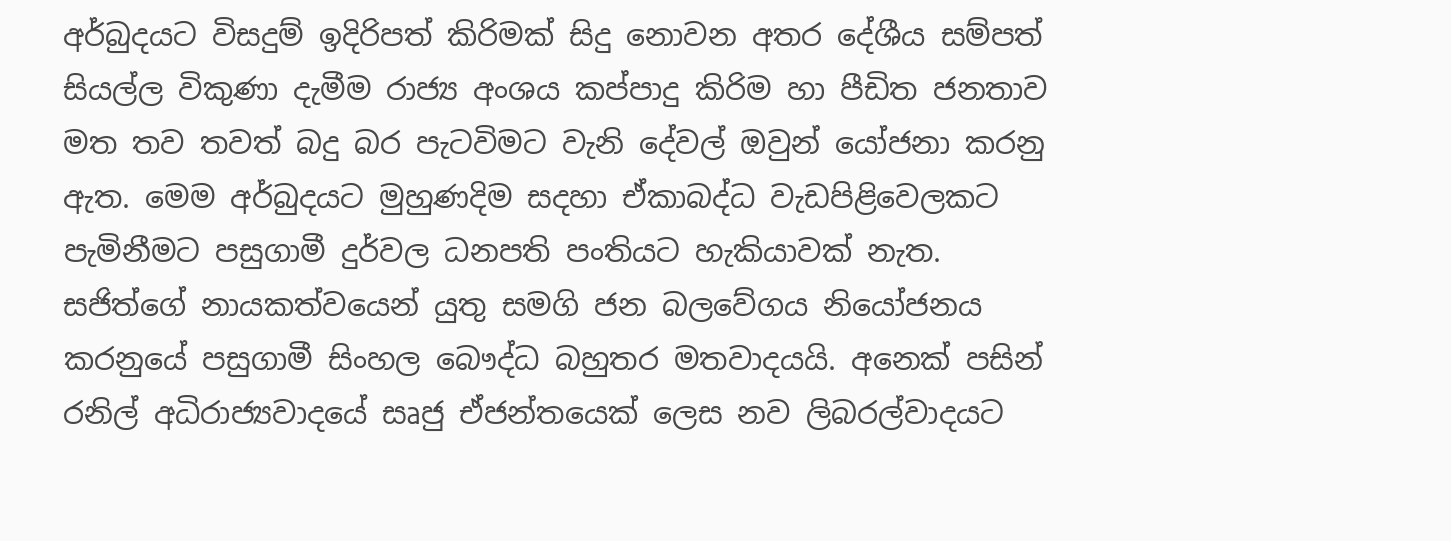අර්බුදයට විසදුම් ඉදිරිපත් කිරිමක් සිදු නොවන අතර දේශීය සම්පත් සියල්ල විකුණා දැමීම රාජ්‍ය අංශය කප්පාදු කිරිම හා පීඩිත ජනතාව මත තව තවත් බදු බර පැටවිමට වැනි දේවල් ඔවුන් යෝජනා කරනු ඇත. මෙම අර්බුදයට මුහුණදිම සදහා ඒකාබද්ධ වැඩපිළිවෙලකට පැමිනීමට පසුගාමී දුර්වල ධනපති පංතියට හැකියාවක් නැත. සජිත්ගේ නායකත්වයෙන් යුතු සමගි ජන බලවේගය නියෝජනය කරනුයේ පසුගාමී සිංහල බෞද්ධ බහුතර මතවාදයයි. අනෙක් පසින් රනිල් අධිරාජ්‍යවාදයේ සෘජු ඒජන්තයෙක් ලෙස නව ලිබරල්වාදයට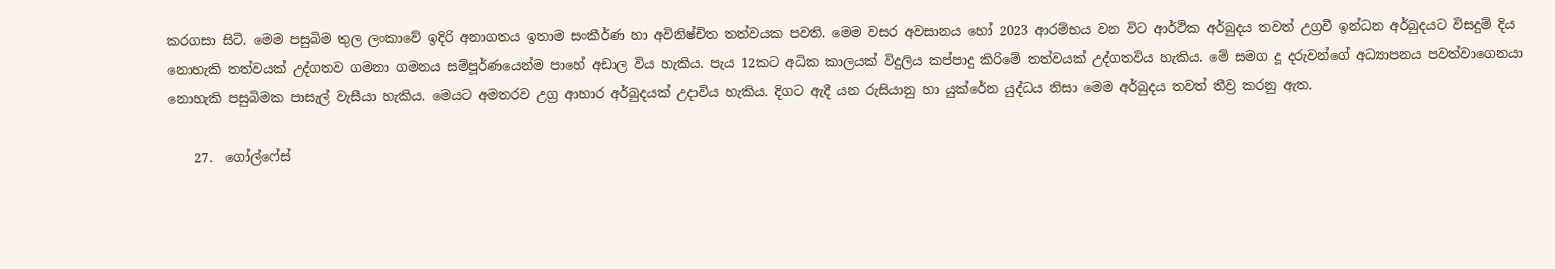කරගසා සිටි. මෙම පසුබිම තුල ලංකාවේ ඉදිරි අනාගතය ඉතාම සංකීර්ණ හා අවිනිෂ්චිත තත්වයක පවති. මෙම වසර අවසානය හෝ 2023 ආරම්භය වන විට ආර්ථික අර්බුදය තවත් උග්‍රවී ඉන්ධන අර්බුදයට විසදුම් දිය නොහැකි තත්වයක් උද්ගතව ගමනා ගමනය සම්පූර්ණයෙන්ම පාහේ අඩාල විය හැකිය. පැය 12කට අධික කාලයක් විදුලිය කප්පාදු කිරිමේ තත්වයක් උද්ගතවිය හැකිය. මේ සමග දූ දරුවන්ගේ අධ්‍යාපනය පවත්වාගෙනයා නොහැකි පසුබිමක පාසැල් වැසීයා හැකිය. මෙයට අමතරව උග්‍ර ආහාර අර්බුදයක් උදාවිය හැකිය. දිගට ඇදී යන රුසියානු හා යුක්රේන යුද්ධය නිසා මෙම අර්බුදය තවත් තීව්‍ර කරනු ඇත.

    27.  ගෝල්ෆේස්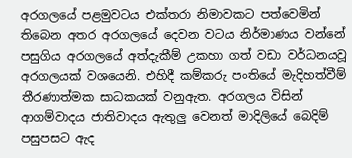අරගලයේ පළමුවටය එක්තරා නිමාවකට පත්වෙමින් තිබෙන අතර අරගලයේ දෙවන වටය නිර්මාණය වන්නේ පසුගිය අරගලයේ අත්දැකීම් උකහා ගත් වඩා වර්ධනයවූ අරගලයක් වශයෙනි. එහිදී කම්කරු පංතියේ මැදිහත්වීම් තීරණාත්මක සාධකයක් වනුඇත. අරගලය විසින් ආගම්වාදය ජාතිවාදය ඇතුලු වෙනත් මාදිලියේ බෙදිම් පසුපසට ඇද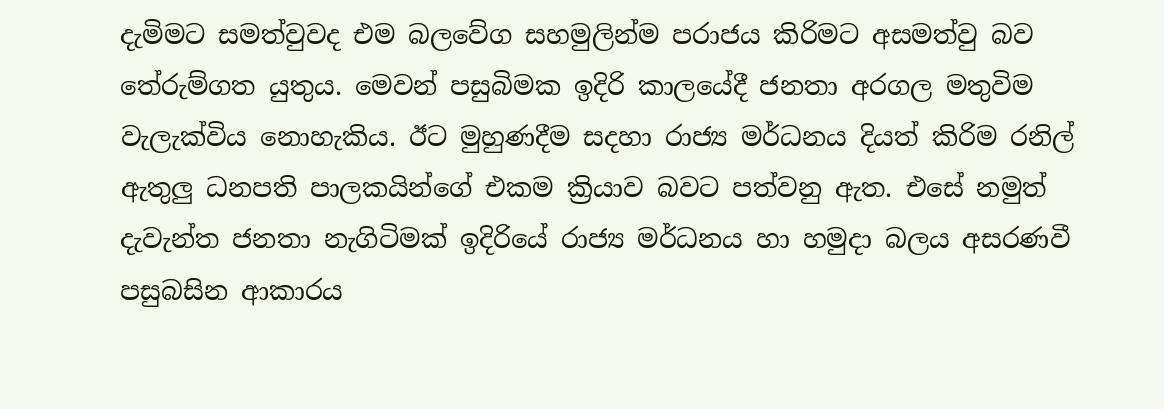දැමිමට සමත්වුවද එම බලවේග සහමුලින්ම පරාජය කිරිමට අසමත්වු බව තේරුම්ගත යුතුය. මෙවන් පසුබිමක ඉදිරි කාලයේදී ජනතා අරගල මතුවිම වැලැක්විය නොහැකිය. ඊට මුහුණදීම සදහා රාජ්‍ය මර්ධනය දියත් කිරිම රනිල් ඇතුලු ධනපති පාලකයින්ගේ එකම ක්‍රියාව බවට පත්වනු ඇත. එසේ නමුත් දැවැන්ත ජනතා නැගිටිමක් ඉදිරියේ රාජ්‍ය මර්ධනය හා හමුදා බලය අසරණවී පසුබසින ආකාරය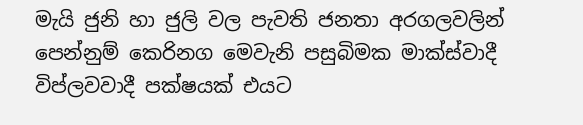මැයි ජුනි හා ජුලි වල පැවති ජනතා අරගලවලින් පෙන්නුම් කෙරිනග මෙවැනි පසුබිමක මාක්ස්වාදී විප්ලවවාදී පක්ෂයක් එයට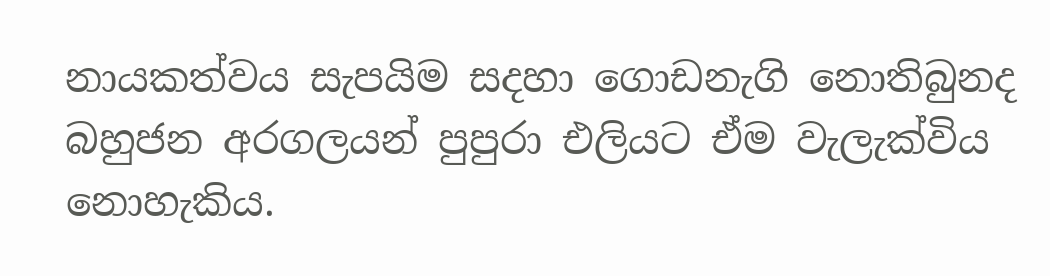නායකත්වය සැපයිම සදහා ගොඩනැගි නොතිබුනද බහුජන අරගලයන් පුපුරා එලියට ඒම වැලැක්විය නොහැකිය.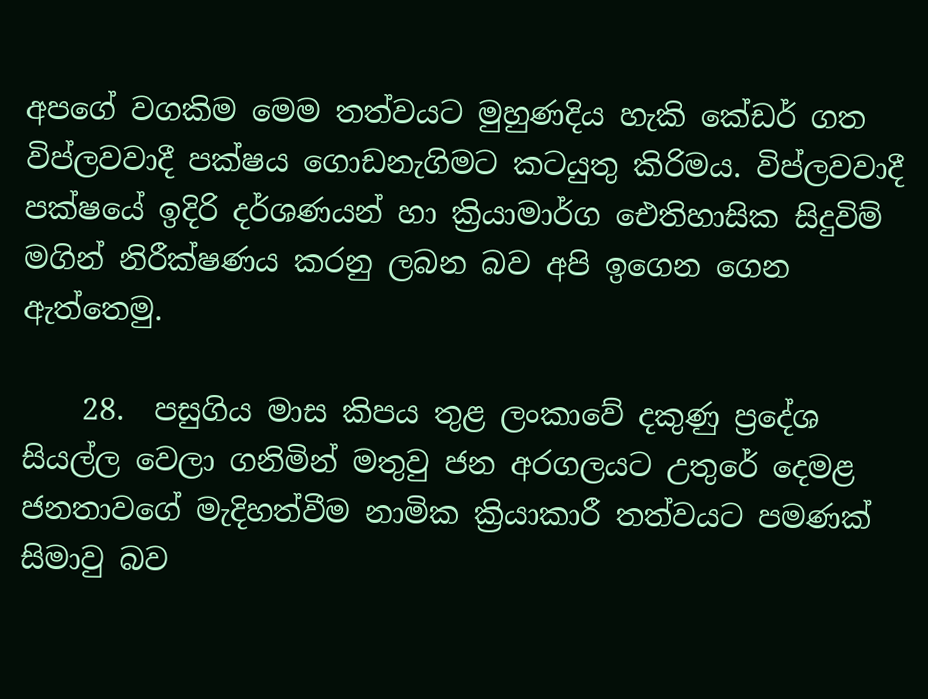අපගේ වගකිම මෙම තත්වයට මුහුණදිය හැකි කේඩර් ගත විප්ලවවාදී පක්ෂය ගොඩනැගිමට කටයුතු කිරිමය. විප්ලවවාදී පක්ෂයේ ඉදිරි දර්ශණයන් හා ක්‍රියාමාර්ග ඓතිහාසික සිදුවිම් මගින් නිරීක්ෂණය කරනු ලබන බව අපි ඉගෙන ගෙන ඇත්තෙමු.

    28.  පසුගිය මාස කිපය තුළ ලංකාවේ දකුණු ප්‍රදේශ සියල්ල වෙලා ගනිමින් මතුවු ජන අරගලයට උතුරේ දෙමළ ජනතාවගේ මැදිහත්වීම නාමික ක්‍රියාකාරී තත්වයට පමණක් සිමාවු බව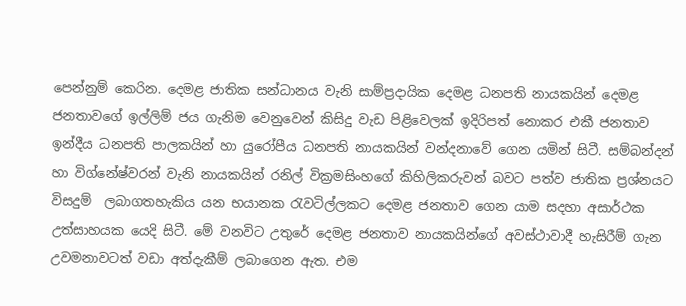පෙන්නුම් කෙරින. දෙමළ ජාතික සන්ධානය වැනි සාම්ප්‍රදායික දෙමළ ධනපති නායකයින් දෙමළ ජනතාවගේ ඉල්ලිම් ජය ගැනිම වෙනුවෙන් කිසිදු වැඩ පිළිවෙලක් ඉදිරිපත් නොකර එකී ජනතාව ඉන්දීය ධනපති පාලකයින් හා යුරෝපීය ධනපති නායකයින් වන්දනාවේ ගෙන යමින් සිටී. සම්බන්දන් හා විග්නේෂ්වරන් වැනි නායකයින් රනිල් වික්‍රමසිංහගේ කිහිලිකරුවන් බවට පත්ව ජාතික ප්‍රශ්නයට විසදුම්  ලබාගතහැකිය යන භයානක රැවටිල්ලකට දෙමළ ජනතාව ගෙන යාම සදහා අසාර්ථක උත්සාහයක යෙදි සිටී. මේ වනවිට උතුරේ දෙමළ ජනතාව නායකයින්ගේ අවස්ථාවාදී හැසිරීම් ගැන උවමනාවටත් වඩා අත්දැකීම් ලබාගෙන ඇත. එම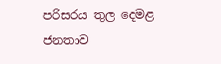පරිසරය තුල දෙමළ ජනතාව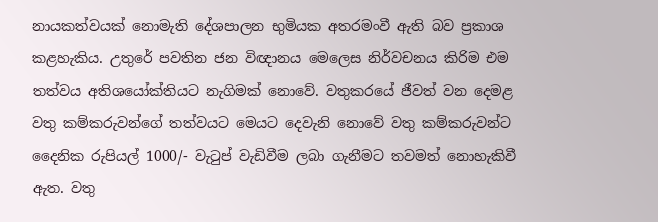නායකත්වයක් නොමැති දේශපාලන භුමියක අතරමංවී ඇති බව ප්‍රකාශ කළහැකිය. උතුරේ පවතින ජන විඥානය මෙලෙස නිර්වචනය කිරිම එම තත්වය අතිශයෝක්තියට නැගිමක් නොවේ. වතුකරයේ ජීවත් වන දෙමළ වතු කම්කරුවන්ගේ තත්වයට මෙයට දෙවැනි නොවේ වතු කම්කරුවන්ට දෛනික රුපියල් 1000/- වැටුප් වැඩිවීම ලබා ගැනීමට තවමත් නොහැකිවී ඇත. වතු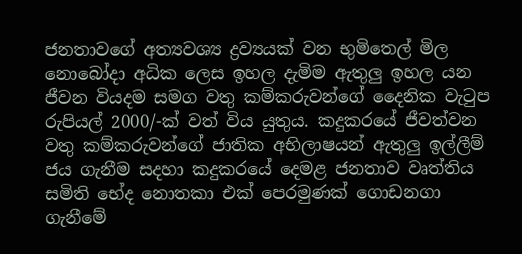ජනතාවගේ අත්‍යවශ්‍ය ද්‍රව්‍යයක් වන භුමිතෙල් මිල නොබෝදා අධික ලෙස ඉහල දැමිම ඇතුලු ඉහල යන ජීවන වියදම සමග වතු කම්කරුවන්ගේ දෛනික වැටුප රුපියල් 2000/-ක් වත් විය යුතුය. කදුකරයේ ජීවත්වන වතු කම්කරුවන්ගේ ජාතික අභිලාෂයන් ඇතුලු ඉල්ලීම් ජය ගැනීම සදහා කදුකරයේ දෙමළ ජනතාව වෘත්තිය සමිති භේද නොතකා එක් පෙරමුණක් ගොඩනගා ගැනීමේ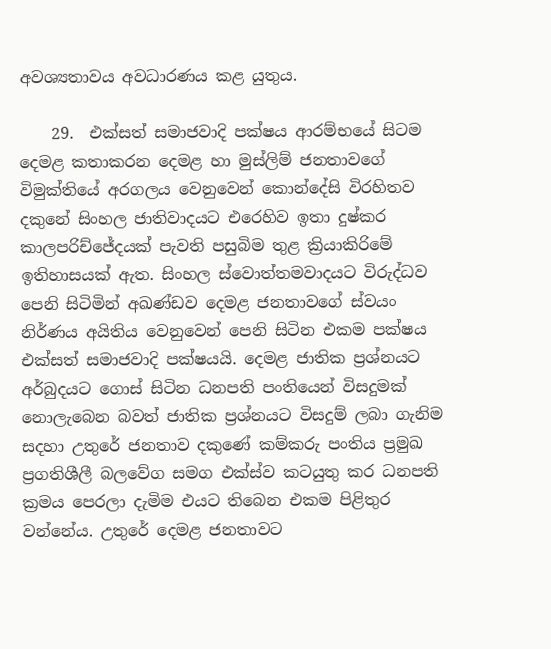අවශ්‍යතාවය අවධාරණය කළ යුතුය.

    29.  එක්සත් සමාජවාදි පක්ෂය ආරම්භයේ සිටම දෙමළ කතාකරන දෙමළ හා මුස්ලිම් ජනතාවගේ විමුක්තියේ අරගලය වෙනුවෙන් කොන්දේසි විරහිතව දකුනේ සිංහල ජාතිවාදයට එරෙහිව ඉතා දුෂ්කර කාලපරිච්ජේදයක් පැවති පසුබිම තුළ ක්‍රියාකිරිමේ ඉතිහාසයක් ඇත. සිංහල ස්වොත්තමවාදයට විරුද්ධව පෙනි සිටිමින් අඛණ්ඩව දෙමළ ජනතාවගේ ස්වයං නිර්ණය අයිතිය වෙනුවෙන් පෙනි සිටින එකම පක්ෂය එක්සත් සමාජවාදි පක්ෂයයි. දෙමළ ජාතික ප්‍රශ්නයට අර්බුදයට ගොස් සිටින ධනපති පංතියෙන් විසදුමක් නොලැබෙන බවත් ජාතික ප්‍රශ්නයට විසදුම් ලබා ගැනිම සදහා උතුරේ ජනතාව දකුණේ කම්කරු පංතිය ප්‍රමුඛ ප්‍රගතිශීලී බලවේග සමග එක්ස්ව කටයුතු කර ධනපති ක්‍රමය පෙරලා දැමිම එයට තිබෙන එකම පිළිතුර වන්නේය. උතුරේ දෙමළ ජනතාවට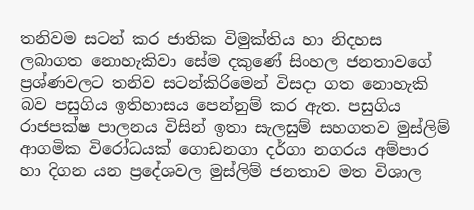තනිවම සටන් කර ජාතික විමුක්තිය හා නිදහස ලබාගත නොහැකිවා සේම දකුණේ සිංහල ජනතාවගේ ප්‍රශ්ණවලට තනිව සටන්කිරිමෙන් විසදා ගත නොහැකි බව පසුගිය ඉතිහාසය පෙන්නුම් කර ඇත. පසුගිය රාජපක්ෂ පාලනය විසින් ඉතා සැලසුම් සහගතව මුස්ලිම් ආගමික විරෝධයක් ගොඩනගා දර්ගා නගරය අම්පාර හා දිගන යන ප්‍රදේශවල මුස්ලිම් ජනතාව මත විශාල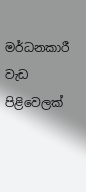මර්ධනකාරී වැඩ පිළිවෙලක්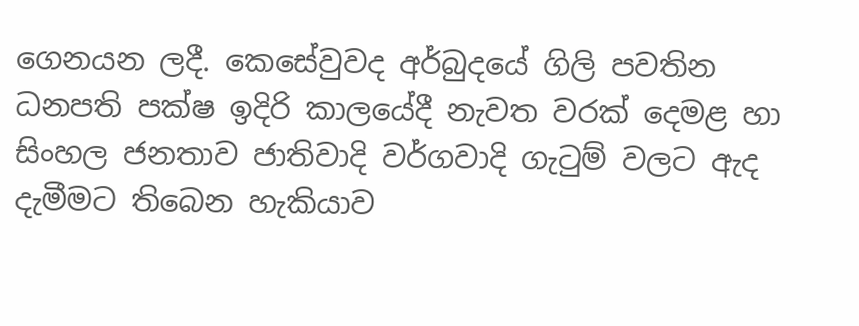ගෙනයන ලදී. කෙසේවුවද අර්බුදයේ ගිලි පවතින ධනපති පක්ෂ ඉදිරි කාලයේදී නැවත වරක් දෙමළ හා සිංහල ජනතාව ජාතිවාදි වර්ගවාදි ගැටුම් වලට ඇද දැමීමට තිබෙන හැකියාව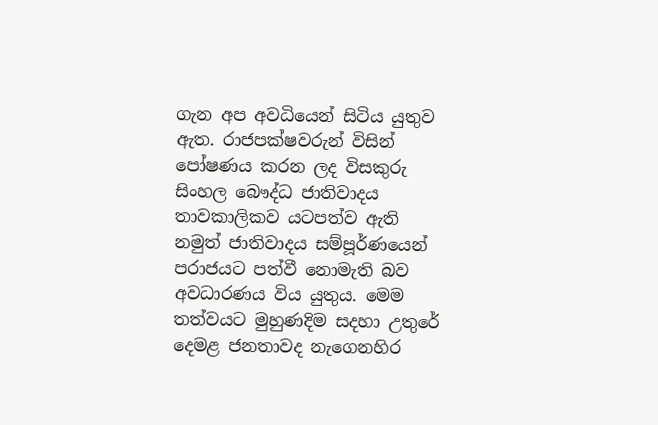ගැන අප අවධියෙන් සිටිය යුතුව ඇත. රාජපක්ෂවරුන් විසින් පෝෂණය කරන ලද විසකුරු සිංහල බෞද්ධ ජාතිවාදය තාවකාලිකව යටපත්ව ඇති නමුත් ජාතිවාදය සම්පූර්ණයෙන් පරාජයට පත්වී නොමැති බව අවධාරණය විය යුතුය. මෙම තත්වයට මුහුණදිම සදහා උතුරේ දෙමළ ජනතාවද නැගෙනහිර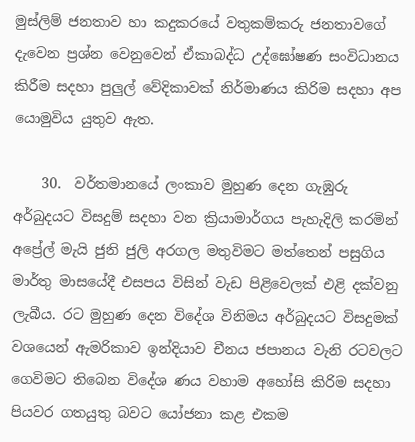මුස්ලිම් ජනතාව හා කදුකරයේ වතුකම්කරු ජනතාවගේ දැවෙන ප්‍රශ්න වෙනුවෙන් ඒකාබද්ධ උද්ඝෝෂණ සංවිධානය කිරීම සදහා පුලුල් වේදිකාවක් නිර්මාණය කිරිම සදහා අප යොමුවිය යුතුව ඇත.

    30.  වර්තමානයේ ලංකාව මුහුණ දෙන ගැඹුරු අර්බුදයට විසදුම් සදහා වන ක්‍රියාමාර්ගය පැහැදිලි කරමින් අප්‍රේල් මැයි ජුනි ජුලි අරගල මතුවිමට මත්තෙන් පසුගිය මාර්තු මාසයේදී එසපය විසින් වැඩ පිළිවෙලක් එළි දක්වනු ලැබීය. රට මුහුණ දෙන විදේශ විනිමය අර්බුදයට විසදුමක් වශයෙන් ඇමරිකාව ඉන්දියාව චීනය ජපානය වැනි රටවලට ගෙවිමට තිබෙන විදේශ ණය වහාම අහෝසි කිරිම සදහා පියවර ගතයුතු බවට යෝජනා කළ එකම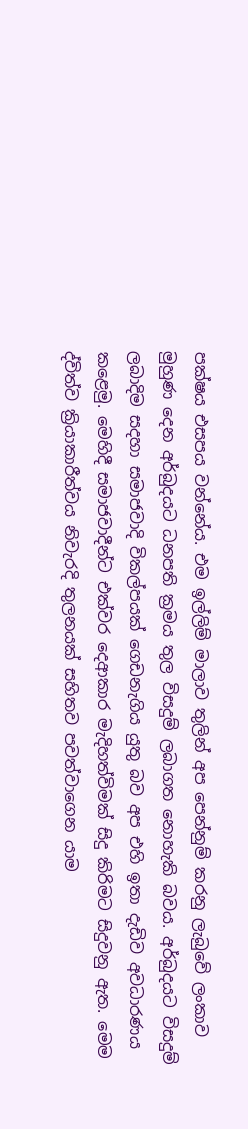පක්ෂය එසපය වන්නේය. එම ඉල්ලිම් මාලාව තුලින් අප පෙන්නුම් කරනු ලැබුවේ ලංකාව මුහුණ දෙන අර්බුදයට ධනපති ක්‍රමය තුල විසදුම් ලබාගත නොහැකි බවය. අර්බුදයට විසදුම් ලබාදිම සදහා සමාජවාදි විකල්පයක් ගෙඩනැගිය යුතු බව අප එහි ඉතා දැඩිව අවධාරණය කළෙමු. මෙහිදී සමාජවාදීන්ට එක්වර දෙආකාර මැදිහත්විමක් සිදු කිරිමට සිදුවනු ඇත. මෙම ද්විත්ව ක්‍රියාකාරීත්වය නිවැරදි තුලනයක් සහිතව පවත්වාගෙන යාම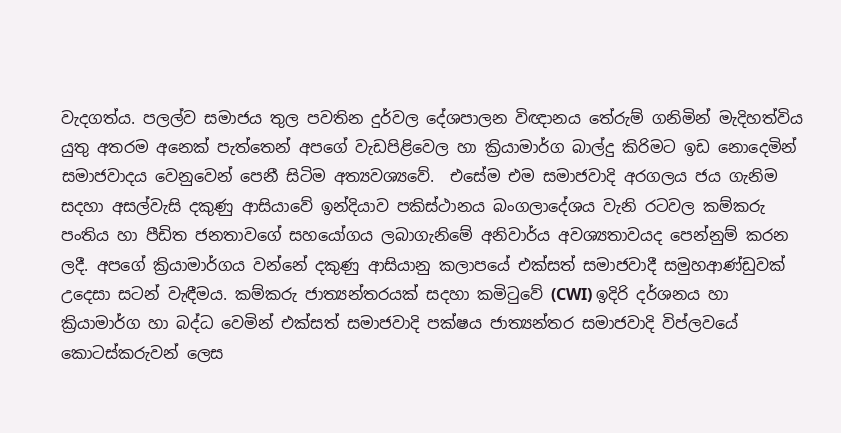වැදගත්ය. පලල්ව සමාජය තුල පවතින දුර්වල දේශපාලන විඥානය තේරුම් ගනිමින් මැදිහත්විය යුතු අතරම අනෙක් පැත්තෙන් අපගේ වැඩපිළිවෙල හා ක්‍රියාමාර්ග බාල්දු කිරිමට ඉඩ නොදෙමින් සමාජවාදය වෙනුවෙන් පෙනී සිටිම අත්‍යවශ්‍යවේ.  එසේම එම සමාජවාදි අරගලය ජය ගැනිම සදහා අසල්වැසි දකුණු ආසියාවේ ඉන්දියාව පකිස්ථානය බංගලාදේශය වැනි රටවල කම්කරු පංතිය හා පීඩිත ජනතාවගේ සහයෝගය ලබාගැනිමේ අනිවාර්ය අවශ්‍යතාවයද පෙන්නුම් කරන ලදී. අපගේ ක්‍රියාමාර්ගය වන්නේ දකුණු ආසියානු කලාපයේ එක්සත් සමාජවාදී සමුහආණ්ඩුවක් උදෙසා සටන් වැඳීමය. කම්කරු ජාත්‍යන්තරයක් සදහා කමිටුවේ (CWI) ඉදිරි දර්ශනය හා ක්‍රියාමාර්ග හා බද්ධ වෙමින් එක්සත් සමාජවාදි පක්ෂය ජාත්‍යන්තර සමාජවාදි විප්ලවයේ කොටස්කරුවන් ලෙස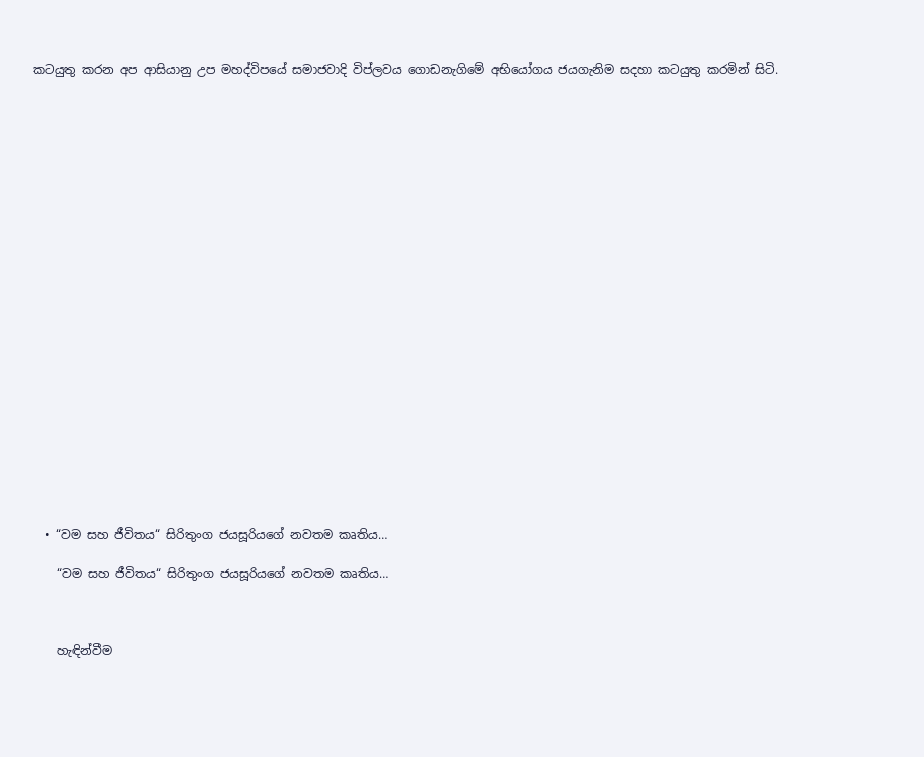කටයුතු කරන අප ආසියානු උප මහද්විපයේ සමාජවාදි විප්ලවය ගොඩනැගිමේ අභියෝගය ජයගැනිම සදහා කටයුතු කරමින් සිටි.























  • “වම සහ ජීවිතය“ සිරිතුංග ජයසූරියගේ නවතම කෘතිය…

    “වම සහ ජීවිතය“ සිරිතුංග ජයසූරියගේ නවතම කෘතිය…



    හැඳින්වීම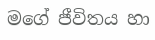මගේ ජීවිතය හා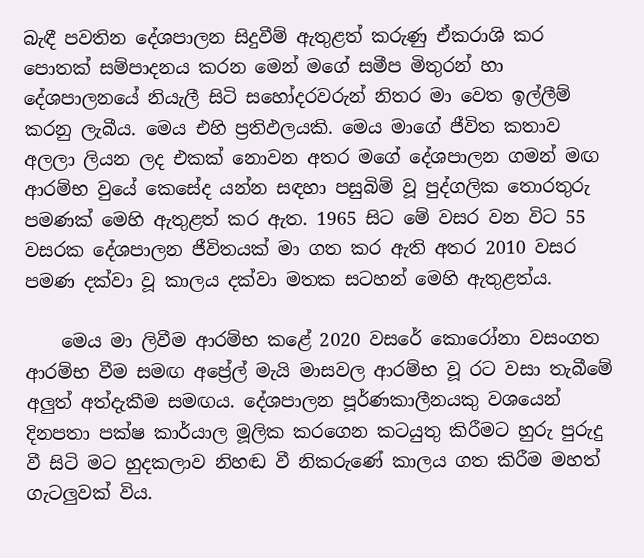බැඳී පවතින දේශපාලන සිදුවීම් ඇතුළත් කරුණු ඒකරාශි කර පොතක් සම්පාදනය කරන මෙන් මගේ සමීප මිතුරන් හා දේශපාලනයේ නියැලී සිටි සහෝදරවරුන් නිතර මා වෙත ඉල්ලීම් කරනු ලැබීය. මෙය එහි ප්‍රතිඵලයකි. මෙය මාගේ ජීවිත කතාව අලලා ලියන ලද එකක් නොවන අතර මගේ දේශපාලන ගමන් මඟ ආරම්භ වුයේ කෙසේද යන්න සඳහා පසුබිම් වූ පුද්ගලික තොරතුරු පමණක් මෙහි ඇතුළත් කර ඇත. 1965 සිට මේ වසර වන විට 55 වසරක දේශපාලන ජීවිතයක් මා ගත කර ඇති අතර 2010 වසර පමණ දක්වා වූ කාලය දක්වා මතක සටහන් මෙහි ඇතුළත්ය.

    මෙය මා ලිවීම ආරම්භ කළේ 2020 වසරේ කොරෝනා වසංගත ආරම්භ වීම සමඟ අප්‍රේල් මැයි මාසවල ආරම්භ වූ රට වසා තැබීමේ අලුත් අත්දැකීම සමඟය. දේශපාලන පූර්ණකාලීනයකු වශයෙන් දිනපතා පක්ෂ කාර්යාල මූලික කරගෙන කටයුතු කිරීමට හුරු පුරුදු වී සිටි මට හුදකලාව නිහඬ වී නිකරුණේ කාලය ගත කිරීම මහත් ගැටලුවක් විය.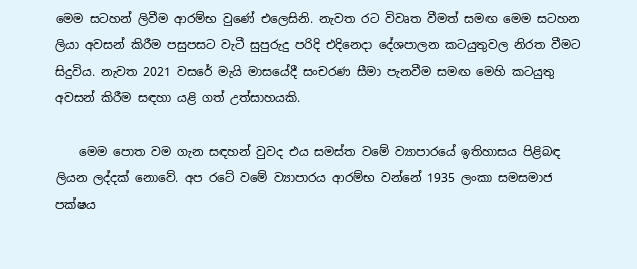මෙම සටහන් ලිවීම ආරම්භ වුණේ එලෙසිනි. නැවත රට විවෘත වීමත් සමඟ මෙම සටහන ලියා අවසන් කිරීම පසුපසට වැටී සුපුරුදු පරිදි එදිනෙදා දේශපාලන කටයුතුවල නිරත වීමට සිදුවිය. නැවත 2021 වසරේ මැයි මාසයේදී සංචරණ සීමා පැනවීම සමඟ මෙහි කටයුතු අවසන් කිරීම සඳහා යළි ගත් උත්සාහයකි.

    මෙම පොත වම ගැන සඳහන් වුවද එය සමස්ත වමේ ව්‍යාපාරයේ ඉතිහාසය පිළිබඳ ලියන ලද්දක් නොවේ. අප රටේ වමේ ව්‍යාපාරය ආරම්භ වන්නේ 1935 ලංකා සමසමාජ පක්ෂය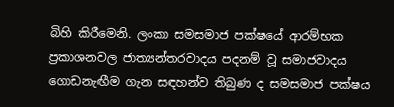බිහි කිරීමෙනි. ලංකා සමසමාජ පක්ෂයේ ආරම්භක ප්‍රකාශනවල ජාත්‍යන්තරවාදය පදනම් වූ සමාජවාදය ගොඩනැඟීම ගැන සඳහන්ව තිබුණ ද සමසමාජ පක්ෂය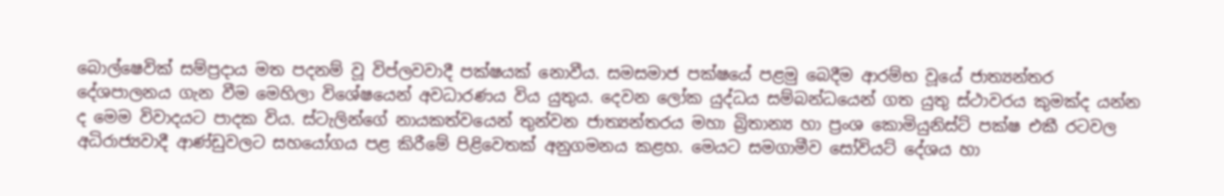බොල්ෂෙවික් සම්ප්‍රදාය මත පදනම් වූ විප්ලවවාදී පක්ෂයක් නොවීය. සමසමාජ පක්ෂයේ පළමු බෙදීම ආරම්භ වූයේ ජාත්‍යන්තර දේශපාලනය ගැන වීම මෙහිලා විශේෂයෙන් අවධාරණය විය යුතුය. දෙවන ලෝක යුද්ධය සම්බන්ධයෙන් ගත යුතු ස්ථාවරය කුමක්ද යන්න ද මෙම විවාදයට පාදක විය. ස්ටැලින්ගේ නායකත්වයෙන් තුන්වන ජාත්‍යන්තරය මහා බ්‍රිතාන්‍ය හා ප්‍රංශ කොමියුනිස්ට් පක්ෂ එකී රටවල අධිරාජ්‍යවාදී ආණ්ඩුවලට සහයෝගය පළ කිරීමේ පිළිවෙතක් අනුගමනය කළහ. මෙයට සමගාමීව සෝවියට් දේශය හා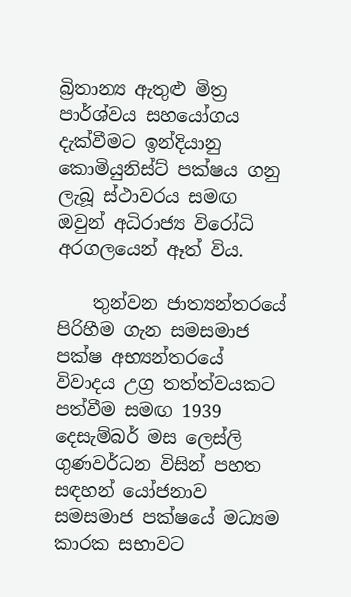බ්‍රිතාන්‍ය ඇතුළු මිත්‍ර පාර්ශ්වය සහයෝගය දැක්වීමට ඉන්දියානු කොමියුනිස්ට් පක්ෂය ගනු ලැබූ ස්ථාවරය සමඟ ඔවුන් අධිරාජ්‍ය විරෝධි අරගලයෙන් ඈත් විය.

    තුන්වන ජාත්‍යන්තරයේ පිරිහීම ගැන සමසමාජ පක්ෂ අභ්‍යන්තරයේ විවාදය උග්‍ර තත්ත්වයකට පත්වීම සමඟ 1939 දෙසැම්බර් මස ලෙස්ලි ගුණවර්ධන විසින් පහත සඳහන් යෝජනාව සමසමාජ පක්ෂයේ මධ්‍යම කාරක සභාවට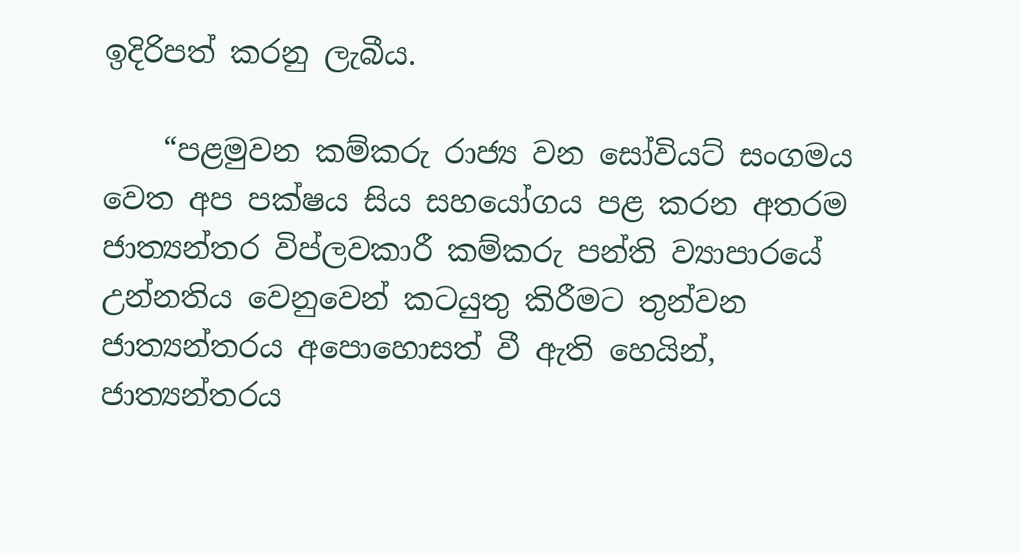ඉදිරිපත් කරනු ලැබීය.

    “පළමුවන කම්කරු රාජ්‍ය වන සෝවියට් සංගමය වෙත අප පක්ෂය සිය සහයෝගය පළ කරන අතරම ජාත්‍යන්තර විප්ලවකාරී කම්කරු පන්ති ව්‍යාපාරයේ උන්නතිය වෙනුවෙන් කටයුතු කිරීමට තුන්වන ජාත්‍යන්තරය අපොහොසත් වී ඇති හෙයින්, ජාත්‍යන්තරය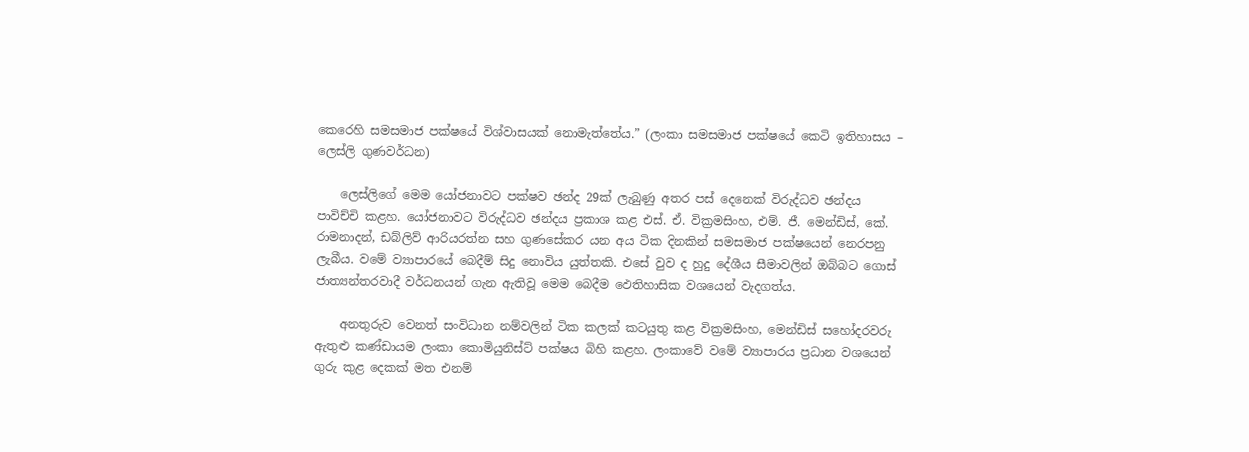කෙරෙහි සමසමාජ පක්ෂයේ විශ්වාසයක් නොමැත්තේය.” (ලංකා සමසමාජ පක්ෂයේ කෙටි ඉතිහාසය – ලෙස්ලි ගුණවර්ධන)

    ලෙස්ලිගේ මෙම යෝජනාවට පක්ෂව ඡන්ද 29ක් ලැබුණු අතර පස් දෙනෙක් විරුද්ධව ඡන්දය පාවිච්චි කළහ. යෝජනාවට විරුද්ධව ඡන්දය ප්‍රකාශ කළ එස්. ඒ. වික්‍රමසිංහ, එම්. ජී. මෙන්ඩිස්, කේ. රාමනාදන්, ඩබ්ලිව් ආරියරත්න සහ ගුණසේකර යන අය ටික දිනකින් සමසමාජ පක්ෂයෙන් නෙරපනු ලැබීය. වමේ ව්‍යාපාරයේ බෙදීම් සිදු නොවිය යුත්තකි. එසේ වුව ද හුදු දේශීය සීමාවලින් ඔබ්බට ගොස් ජාත්‍යන්තරවාදී වර්ධනයන් ගැන ඇතිවූ මෙම බෙදීම ඵෙතිහාසික වශයෙන් වැදගත්ය.

    අනතුරුව වෙනත් සංවිධාන නම්වලින් ටික කලක් කටයුතු කළ වික්‍රමසිංහ, මෙන්ඩිස් සහෝදරවරු ඇතුළු කණ්ඩායම ලංකා කොමියුනිස්ට් පක්ෂය බිහි කළහ. ලංකාවේ වමේ ව්‍යාපාරය ප්‍රධාන වශයෙන් ගුරු කුළ දෙකක් මත එනම්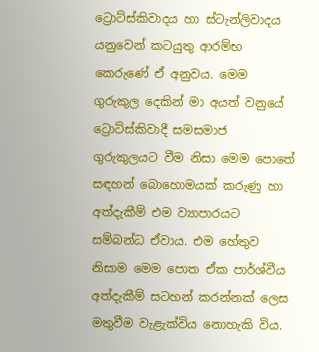ට්‍රොට්ස්කිවාදය හා ස්ටැන්ලිවාදය යනුවෙන් කටයුතු ආරම්භ කෙරුණේ ඒ අනුවය. මෙම ගුරුකුල දෙකින් මා අයත් වනුයේ ට්‍රොට්ස්කිවාදී සමසමාජ ගුරුකුලයට වීම නිසා මෙම පොතේ සඳහන් බොහොමයක් කරුණු හා අත්දැකීම් එම ව්‍යාපාරයට සම්බන්ධ ඒවාය. එම හේතුව නිසාම මෙම පොත ඒක පාර්ශ්වීය අත්දැකීම් සටහන් කරන්නක් ලෙස මතුවීම වැළැක්විය නොහැකි විය.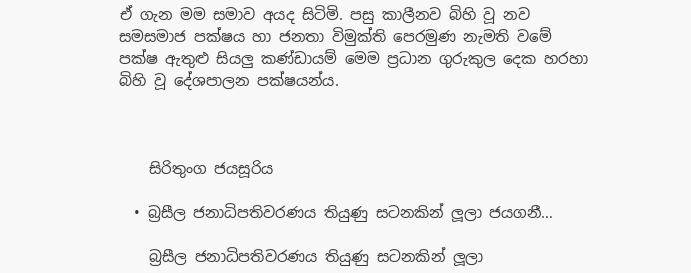ඒ ගැන මම සමාව අයද සිටිමි. පසු කාලීනව බිහි වූ නව සමසමාජ පක්ෂය හා ජනතා විමුක්ති පෙරමුණ නැමති වමේ පක්ෂ ඇතුළු සියලු කණ්ඩායම් මෙම ප්‍රධාන ගුරුකුල දෙක හරහා බිහි වූ දේශපාලන පක්ෂයන්ය.



    සිරිතුංග ජයසූරිය

  • බ්‍රසීල ජනාධිපතිවරණය තියුණු සටනකින් ලූලා ජයගනී…

    බ්‍රසීල ජනාධිපතිවරණය තියුණු සටනකින් ලූලා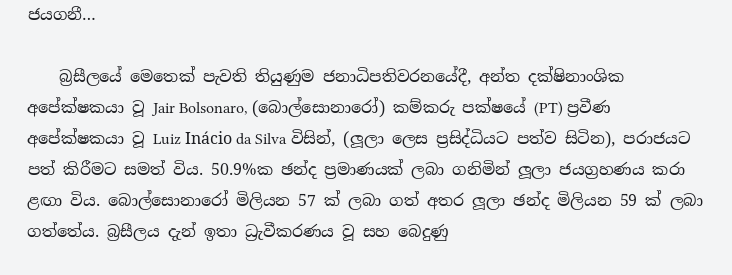ජයගනී…

    බ්‍රසීලයේ මෙතෙක් පැවති තියුණුම ජනාධිපතිවරනයේදී, අන්ත දක්ෂිනාංශික අපේක්ෂකයා වූ Jair Bolsonaro, (බොල්සොනාරෝ) කම්කරු පක්ෂයේ (PT) ප්‍රවීණ අපේක්ෂකයා වූ Luiz Inácio da Silva විසින්, (ලූලා ලෙස ප්‍රසිද්ධියට පත්ව සිටින), පරාජයට පත් කිරීමට සමත් විය. 50.9%ක ඡන්ද ප්‍රමාණයක් ලබා ගනිමින් ලූලා ජයග්‍රහණය කරා ළඟා විය. බොල්සොනාරෝ මිලියන 57 ක් ලබා ගත් අතර ලූලා ඡන්ද මිලියන 59 ක් ලබා ගත්තේය. බ්‍රසීලය දැන් ඉතා ධ්‍රැවීකරණය වූ සහ බෙදුණු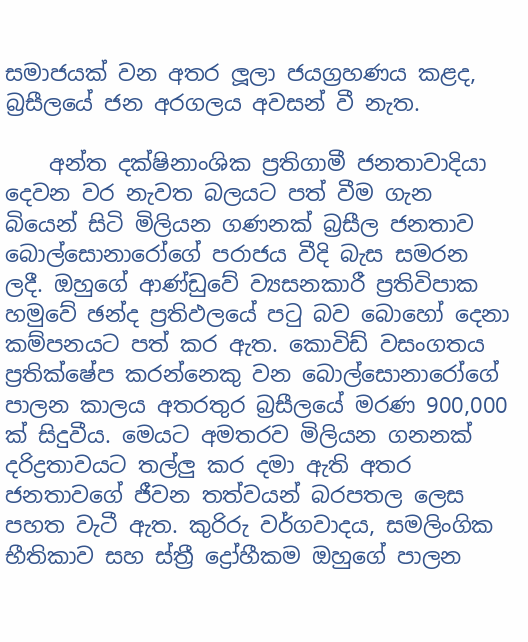සමාජයක් වන අතර ලූලා ජයග්‍රහණය කළද, බ්‍රසීලයේ ජන අරගලය අවසන් වී නැත.

    අන්ත දක්ෂිනාංශික ප්‍රතිගාමී ජනතාවාදියා දෙවන වර නැවත බලයට පත් වීම ගැන බියෙන් සිටි මිලියන ගණනක් බ්‍රසීල ජනතාව බොල්සොනාරෝගේ පරාජය වීදි බැස සමරන ලදී. ඔහුගේ ආණ්ඩුවේ ව්‍යසනකාරී ප්‍රතිවිපාක හමුවේ ඡන්ද ප්‍රතිඵලයේ පටු බව බොහෝ දෙනා කම්පනයට පත් කර ඇත. කොවිඩ් වසංගතය ප්‍රතික්ෂේප කරන්නෙකු වන බොල්සොනාරෝගේ පාලන කාලය අතරතුර බ්‍රසීලයේ මරණ 900,000 ක් සිදුවීය. මෙයට අමතරව මිලියන ගනනක් දරිද්‍රතාවයට තල්ලු කර දමා ඇති අතර ජනතාවගේ ජීවන තත්වයන් බරපතල ලෙස පහත වැටී ඇත. කුරිරු වර්ගවාදය, සමලිංගික භීතිකාව සහ ස්ත්‍රී ද්‍රෝහීකම ඔහුගේ පාලන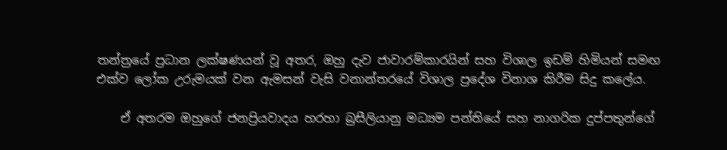තන්ත්‍රයේ ප්‍රධාන ලක්ෂණයන් වූ අතර, ඔහු දැව ජාවාරම්කාරයින් සහ විශාල ඉඩම් හිමියන් සමඟ එක්ව ලෝක උරුමයක් වන ඇමසන් වැසි වනාන්තරයේ විශාල ප්‍රදේශ විනාශ කිරීම සිදු කලේය.

    ඒ අතරම ඔහුගේ ජනප්‍රියවාදය හරහා බ්‍රසීලියානු මධ්‍යම පන්තියේ සහ නාගරික දුප්පතුන්ගේ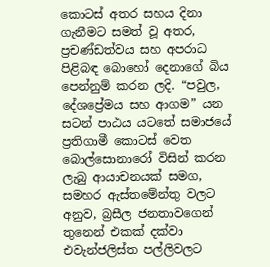කොටස් අතර සහය දිනා ගැනීමට සමත් වූ අතර, ප්‍රචණ්ඩත්වය සහ අපරාධ පිළිබඳ බොහෝ දෙනාගේ බිය පෙන්නුම් කරන ලදි. “පවුල, දේශප්‍රේමය සහ ආගම” යන සටන් පාඨය යටතේ සමාජයේ ප්‍රතිගාමී කොටස් වෙත බොල්සොනාරෝ විසින් කරන ලැබු ආයාචනයක් සමග, සමහර ඇස්තමේන්තු වලට අනුව, බ්‍රසීල ජනතාවගෙන් තුනෙන් එකක් දක්වා එවැන්ජලිස්ත පල්ලිවලට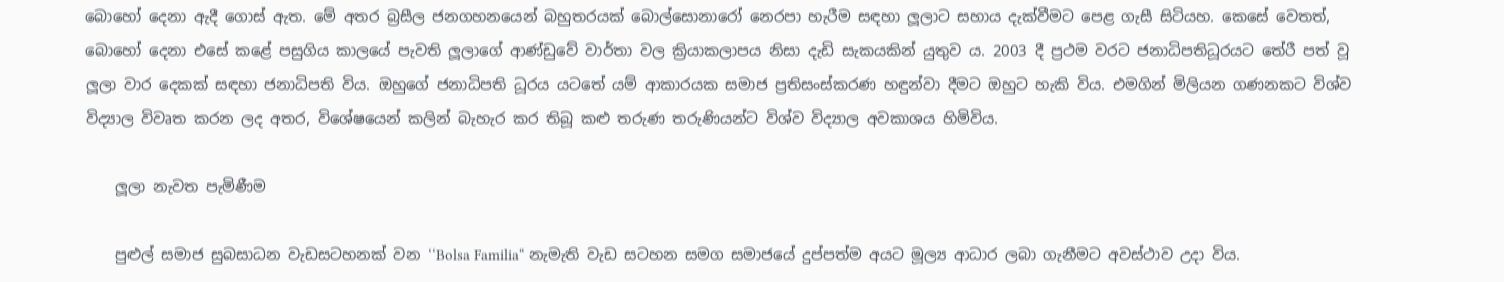බොහෝ දෙනා ඇදී ගොස් ඇත. මේ අතර බ්‍රසීල ජනගහනයෙන් බහුතරයක් බොල්සොනාරෝ නෙරපා හැරීම සඳහා ලූලාට සහාය දැක්වීමට පෙළ ගැසී සිටියහ. කෙසේ වෙතත්, බොහෝ දෙනා එසේ කළේ පසුගිය කාලයේ පැවති ලූලාගේ ආණ්ඩුවේ වාර්තා වල ක්‍රියාකලාපය නිසා දැඩි සැකයකින් යුතුව ය. 2003 දී ප්‍රථම වරට ජනාධිපතිධූරයට තේරී පත් වූ ලූලා වාර දෙකක් සඳහා ජනාධිපති විය. ඔහුගේ ජනාධිපති ධූරය යටතේ යම් ආකාරයක සමාජ ප්‍රතිසංස්කරණ හඳුන්වා දීමට ඔහුට හැකි විය. එමගින් මිලියන ගණනකට විශ්ව විද්‍යාල විවෘත කරන ලද අතර, විශේෂයෙන් කලින් බැහැර කර තිබූ කළු තරුණ තරුණියන්ට විශ්ව විද්‍යාල අවකාශය හිමිවිය.

    ලූලා නැවත පැමිණීම

    පුළුල් සමාජ සුබසාධන වැඩසටහනක් වන ‘‘Bolsa Familia“ නැමැති වැඩ සටහන සමග සමාජයේ දුප්පත්ම අයට මූල්‍ය ආධාර ලබා ගැනීමට අවස්ථාව උදා විය.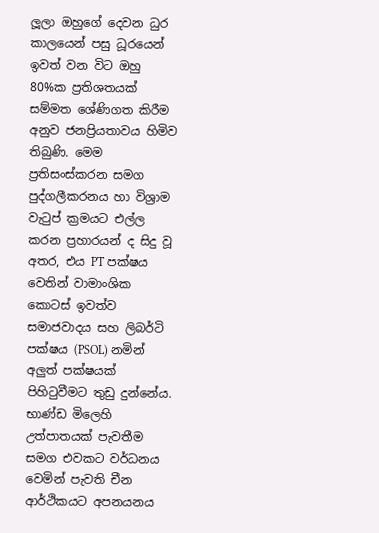ලූලා ඔහුගේ දෙවන ධුර කාලයෙන් පසු ධූරයෙන් ඉවත් වන විට ඔහු 80%ක ප්‍රතිශතයක් සම්මත ශේණිගත කිරීම අනුව ජනප්‍රියතාවය හිමිව තිබුණි. මෙම ප්‍රතිසංස්කරන සමග පුද්ගලීකරනය හා විශ්‍රාම වැටුප් ක්‍රමයට එල්ල කරන ප්‍රහාරයන් ද සිදු වූ අතර, එය PT පක්ෂය වෙතින් වාමාංශික කොටස් ඉවත්ව සමාජවාදය සහ ලිබර්ටි පක්ෂය (PSOL) නමින් අලුත් පක්ෂයක් පිහිටුවීමට තුඩු දුන්නේය. භාණ්ඩ මිලෙහි උත්පාතයක් පැවතීම සමග එවකට වර්ධනය වෙමින් පැවති චීන ආර්ථිකයට අපනයනය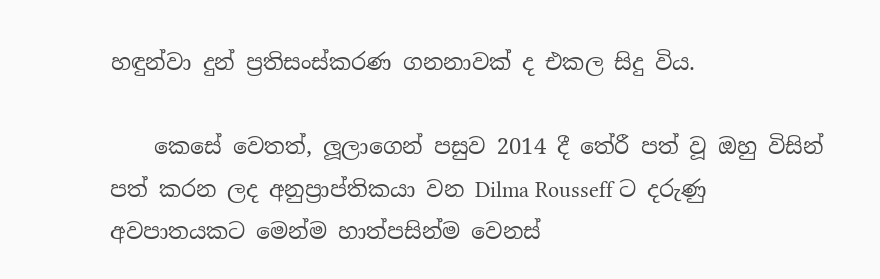හඳුන්වා දුන් ප්‍රතිසංස්කරණ ගනනාවක් ද එකල සිදු විය.

    කෙසේ වෙතත්, ලූලාගෙන් පසුව 2014 දී තේරී පත් වූ ඔහු විසින් පත් කරන ලද අනුප්‍රාප්තිකයා වන Dilma Rousseff ට දරුණු අවපාතයකට මෙන්ම හාත්පසින්ම වෙනස්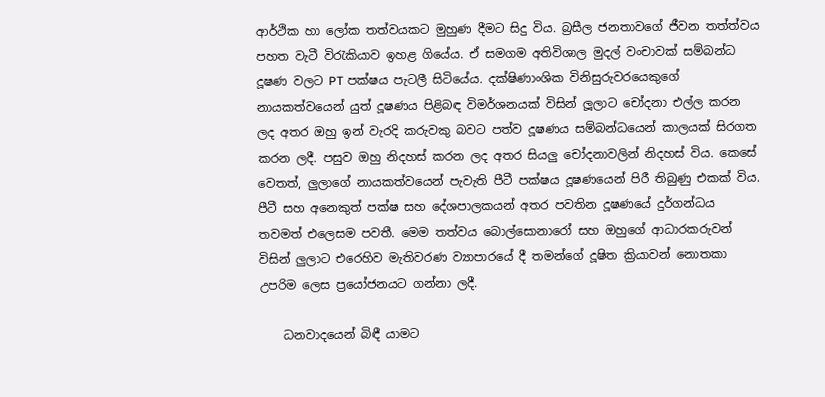ආර්ථික හා ලෝක තත්වයකට මුහුණ දීමට සිදු විය. බ්‍රසීල ජනතාවගේ ජීවන තත්ත්වය පහත වැටී විරැකියාව ඉහළ ගියේය. ඒ සමගම අතිවිශාල මුදල් වංචාවක් සම්බන්ධ දූෂණ වලට PT පක්ෂය පැටලී සිටියේය. දක්ෂිණාංශික විනිසුරුවරයෙකුගේ නායකත්වයෙන් යුත් දූෂණය පිළිබඳ විමර්ශනයක් විසින් ලූලාට චෝදනා එල්ල කරන ලද අතර ඔහු ඉන් වැරදි කරුවකු බවට පත්ව දූෂණය සම්බන්ධයෙන් කාලයක් සිරගත කරන ලදී. පසුව ඔහු නිදහස් කරන ලද අතර සියලු චෝදනාවලින් නිදහස් විය. කෙසේ වෙතත්, ලුලාගේ නායකත්වයෙන් පැවැති පීටී පක්ෂය දූෂණයෙන් පිරී තිබුණු එකක් විය. පීටී සහ අනෙකුත් පක්ෂ සහ දේශපාලකයන් අතර පවතින දූෂණයේ දුර්ගන්ධය තවමත් එලෙසම පවතී. මෙම තත්වය බොල්සොනාරෝ සහ ඔහුගේ ආධාරකරුවන් විසින් ලුලාට එරෙහිව මැතිවරණ ව්‍යාපාරයේ දී තමන්ගේ දූෂිත ක්‍රියාවන් නොතකා උපරිම ලෙස ප්‍රයෝජනයට ගන්නා ලදී.

    ධනවාදයෙන් බිඳී යාමට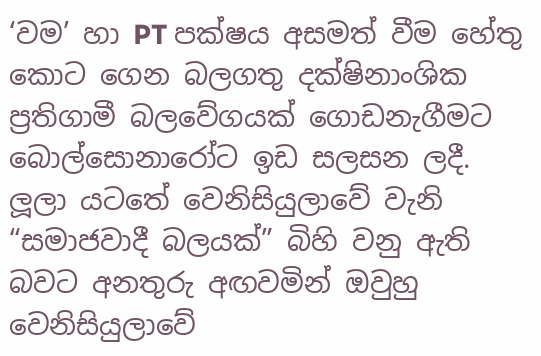‘වම’ හා PT පක්ෂය අසමත් වීම හේතු කොට ගෙන බලගතු දක්ෂිනාංශික ප්‍රතිගාමී බලවේගයක් ගොඩනැගීමට බොල්සොනාරෝට ඉඩ සලසන ලදී. ලූලා යටතේ වෙනිසියුලාවේ වැනි “සමාජවාදී බලයක්” බිහි වනු ඇති බවට අනතුරු අඟවමින් ඔවුහු වෙනිසියුලාවේ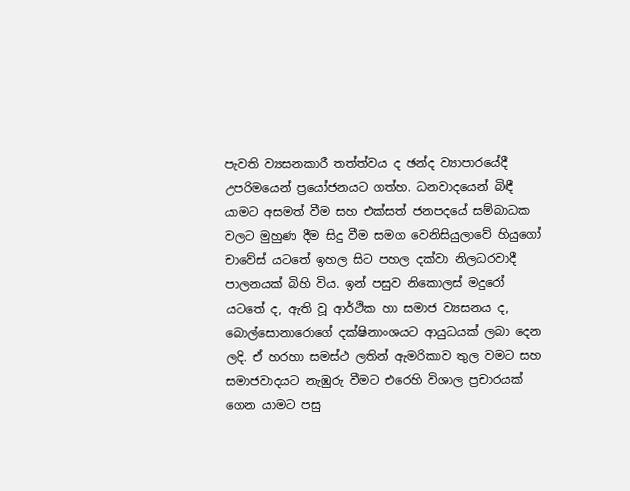පැවති ව්‍යසනකාරී තත්ත්වය ද ඡන්ද ව්‍යාපාරයේදී උපරිමයෙන් ප්‍රයෝජනයට ගත්හ. ධනවාදයෙන් බිඳී යාමට අසමත් වීම සහ එක්සත් ජනපදයේ සම්බාධක වලට මුහුණ දීම සිදු වීම සමග වෙනිසියුලාවේ හියුගෝ චාවේස් යටතේ ඉහල සිට පහල දක්වා නිලධරවාදී පාලනයක් බිහි විය. ඉන් පසුව නිකොලස් මදුරෝ යටතේ ද, ඇති වූ ආර්ථික හා සමාජ ව්‍යසනය ද, බොල්සොනාරොගේ දක්ෂිනාංශයට ආයුධයක් ලබා දෙන ලදි. ඒ හරහා සමස්ථ ලතින් ඇමරිකාව තුල වමට සහ සමාජවාදයට නැඹුරු වීමට එරෙහි විශාල ප්‍රචාරයක් ගෙන යාමට පසු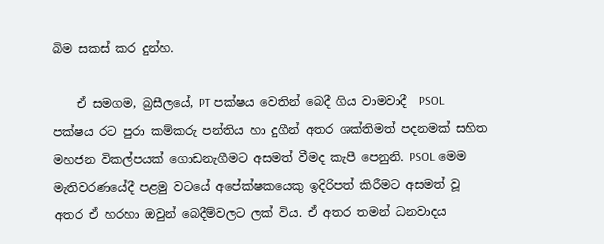බිම සකස් කර දුන්හ.

    ඒ සමගම, බ්‍රසීලයේ, PT පක්ෂය වෙතින් බෙදී ගිය වාමවාදී  PSOL පක්ෂය රට පුරා කම්කරු පන්තිය හා දුගීන් අතර ශක්තිමත් පදනමක් සහිත මහජන විකල්පයක් ගොඩනැගීමට අසමත් වීමද කැපී පෙනුනි. PSOL මෙම මැතිවරණයේදී පළමු වටයේ අපේක්ෂකයෙකු ඉදිරිපත් කිරීමට අසමත් වූ අතර ඒ හරහා ඔවුන් බෙදීම්වලට ලක් විය. ඒ අතර තමන් ධනවාදය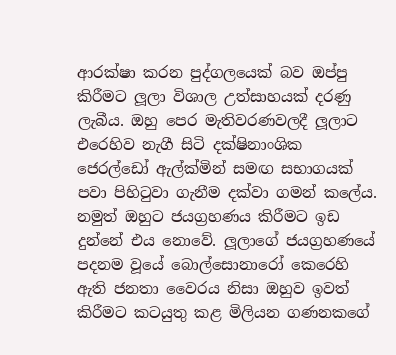ආරක්ෂා කරන පුද්ගලයෙක් බව ඔප්පු කිරීමට ලූලා විශාල උත්සාහයක් දරණු ලැබීය. ඔහු පෙර මැතිවරණවලදී ලූලාට එරෙහිව නැගී සිටි දක්ෂිනාංශික ජෙරල්ඩෝ ඇල්ක්මින් සමඟ සභාගයක් පවා පිහිටුවා ගැනීම දක්වා ගමන් කලේය. නමුත් ඔහුට ජයග්‍රහණය කිරීමට ඉඩ දුන්නේ එය නොවේ. ලූලාගේ ජයග්‍රහණයේ පදනම වූයේ බොල්සොනාරෝ කෙරෙහි ඇති ජනතා වෛරය නිසා ඔහුව ඉවත් කිරීමට කටයුතු කළ මිලියන ගණනකගේ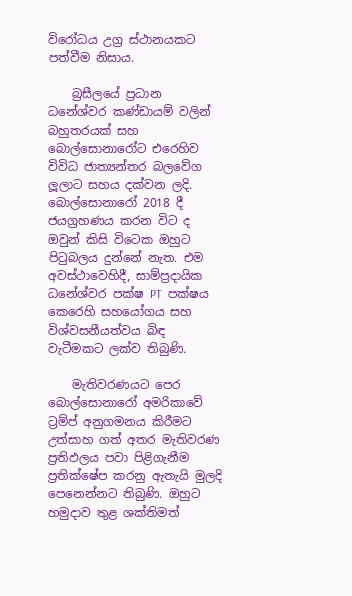විරෝධය උග්‍ර ස්ථානයකට පත්වීම නිසාය.

    බ්‍රසීලයේ ප්‍රධාන ධනේශ්වර කණ්ඩායම් වලින් බහුතරයක් සහ බොල්සොනාරෝට එරෙහිව විවිධ ජාත්‍යන්තර බලවේග ලූලාට සහය දක්වන ලදි. බොල්සොනාරෝ 2018 දී ජයග්‍රහණය කරන විට ද ඔවුන් කිසි විටෙක ඔහුට පිටුබලය දුන්නේ නැත. එම අවස්ථාවෙහිදී, සාම්ප්‍රදායික ධනේශ්වර පක්ෂ PT  පක්ෂය කෙරෙහි සහයෝගය සහ විශ්වසනීයත්වය බිඳ වැටීමකට ලක්ව තිබුණි.

    මැතිවරණයට පෙර බොල්සොනාරෝ අමරිකාවේ ට්‍රම්ප් අනුගමනය කිරීමට උත්සාහ ගත් අතර මැතිවරණ ප්‍රතිඵලය පවා පිළිගැනීම ප්‍රතික්ෂේප කරනු ඇතැයි මුලදි පෙනෙන්නට තිබුණි. ඔහුට හමුදාව තුළ ශක්තිමත්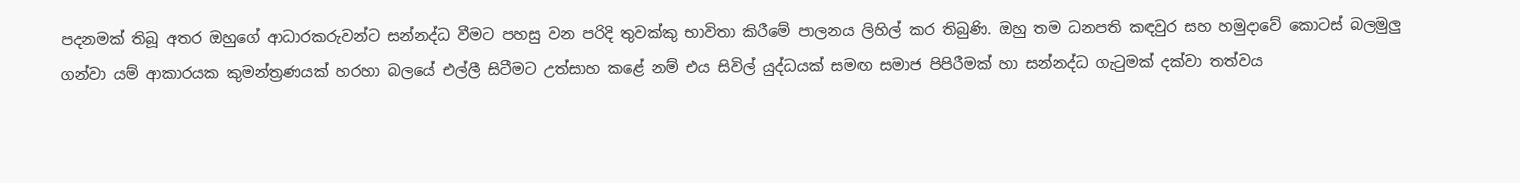පදනමක් තිබූ අතර ඔහුගේ ආධාරකරුවන්ට සන්නද්ධ වීමට පහසු වන පරිදි තුවක්කු භාවිතා කිරීමේ පාලනය ලිහිල් කර තිබුණි. ඔහු තම ධනපති කඳවුර සහ හමුදාවේ කොටස් බලමුලු ගන්වා යම් ආකාරයක කුමන්ත්‍රණයක් හරහා බලයේ එල්ලී සිටීමට උත්සාහ කළේ නම් එය සිවිල් යුද්ධයක් සමඟ සමාජ පිපිරීමක් හා සන්නද්ධ ගැටුමක් දක්වා තත්වය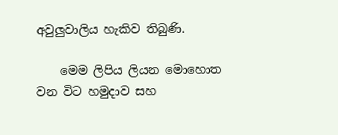අවුලුවාලිය හැකිව තිබුණි.

    මෙම ලිපිය ලියන මොහොත වන විට හමුදාව සහ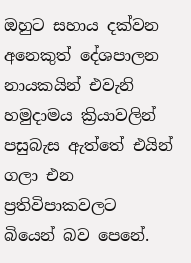ඔහුට සහාය දක්වන අනෙකුත් දේශපාලන නායකයින් එවැනි හමුදාමය ක්‍රියාවලින් පසුබැස ඇත්තේ එයින් ගලා එන ප්‍රතිවිපාකවලට බියෙන් බව පෙනේ.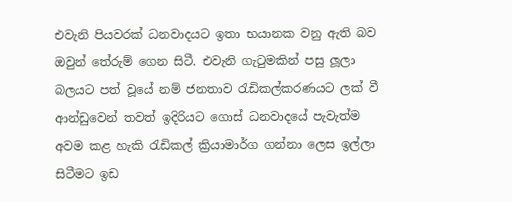එවැනි පියවරක් ධනවාදයට ඉතා භයානක වනු ඇති බව ඔවුන් තේරුම් ගෙන සිටී. එවැනි ගැටුමකින් පසු ලූලා බලයට පත් වූයේ නම් ජනතාව රැඩිකල්කරණයට ලක් වී ආන්ඩුවෙන් තවත් ඉදිරියට ගොස් ධනවාදයේ පැවැත්ම අවම කළ හැකි රැඩිකල් ක්‍රියාමාර්ග ගන්නා ලෙස ඉල්ලා සිටීමට ඉඩ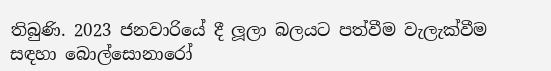තිබුණි. 2023 ජනවාරියේ දී ලූලා බලයට පත්වීම වැලැක්වීම සඳහා බොල්සොනාරෝ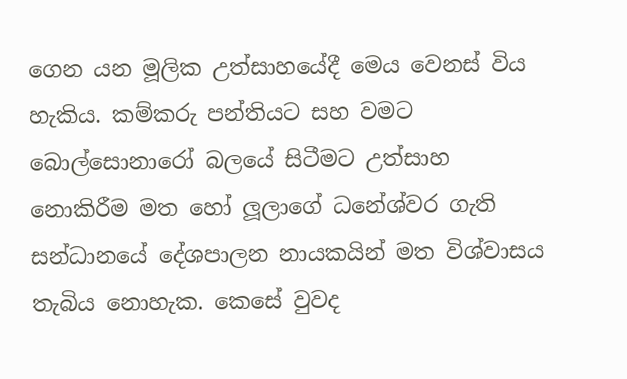ගෙන යන මූලික උත්සාහයේදී මෙය වෙනස් විය හැකිය. කම්කරු පන්තියට සහ වමට බොල්සොනාරෝ බලයේ සිටීමට උත්සාහ නොකිරීම මත හෝ ලූලාගේ ධනේශ්වර ගැති සන්ධානයේ දේශපාලන නායකයින් මත විශ්වාසය තැබිය නොහැක. කෙසේ වුවද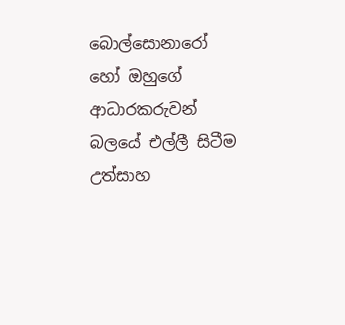බොල්සොනාරෝ හෝ ඔහුගේ ආධාරකරුවන් බලයේ එල්ලී සිටීම උත්සාහ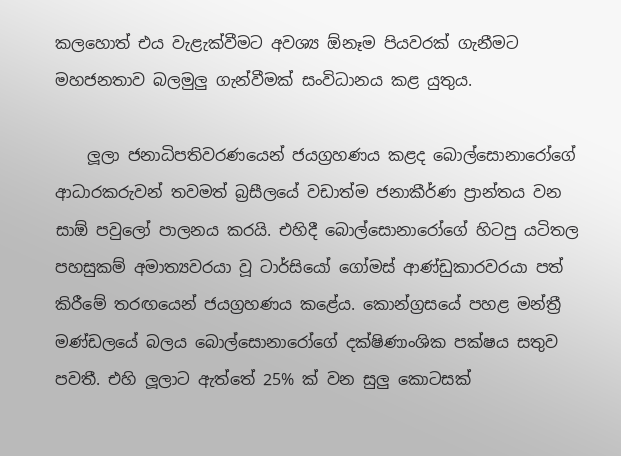කලහොත් එය වැළැක්වීමට අවශ්‍ය ඕනෑම පියවරක් ගැනීමට මහජනතාව බලමුලු ගැන්වීමක් සංවිධානය කළ යුතුය.

    ලූලා ජනාධිපතිවරණයෙන් ජයග්‍රහණය කළද බොල්සොනාරෝගේ ආධාරකරුවන් තවමත් බ්‍රසීලයේ වඩාත්ම ජනාකීර්ණ ප්‍රාන්තය වන සාඕ පවුලෝ පාලනය කරයි. එහිදී බොල්සොනාරෝගේ හිටපු යටිතල පහසුකම් අමාත්‍යවරයා වූ ටාර්සියෝ ගෝමස් ආණ්ඩුකාරවරයා පත් කිරීමේ තරඟයෙන් ජයග්‍රහණය කළේය. කොන්ග්‍රසයේ පහළ මන්ත්‍රී මණ්ඩලයේ බලය බොල්සොනාරෝගේ දක්ෂිණාංශික පක්ෂය සතුව පවතී. එහි ලූලාට ඇත්තේ 25% ක් වන සුලු කොටසක්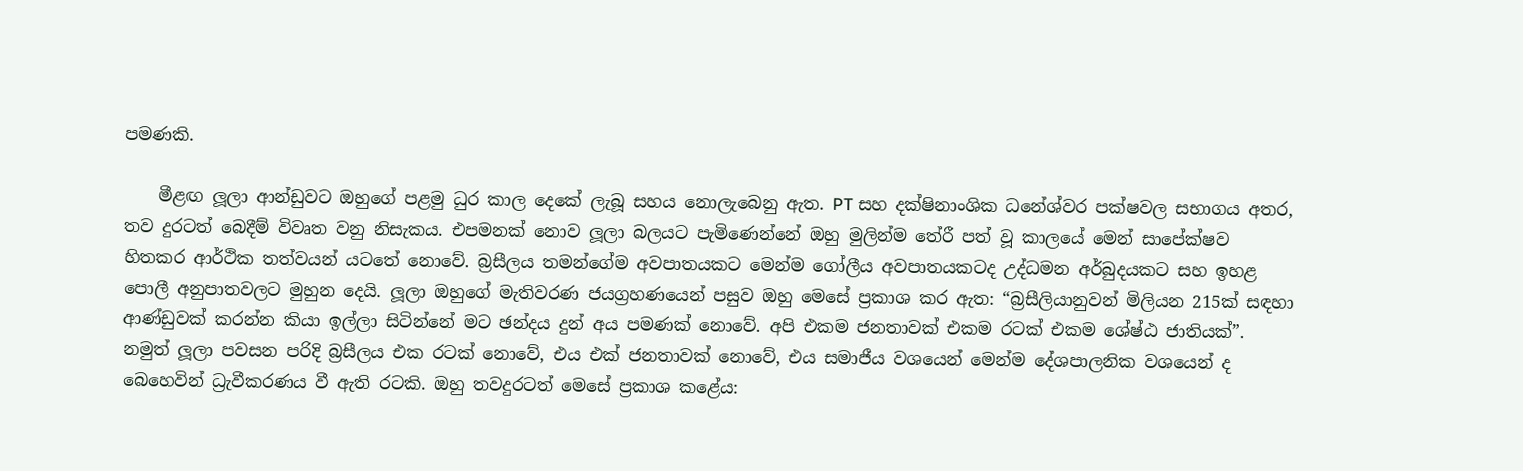පමණකි.

    මීළඟ ලූලා ආන්ඩුවට ඔහුගේ පළමු ධුර කාල දෙකේ ලැබූ සහය නොලැබෙනු ඇත. PT සහ දක්ෂිනාංශික ධනේශ්වර පක්ෂවල සභාගය අතර, තව දුරටත් බෙදීම් විවෘත වනු නිසැකය. එපමනක් නොව ලූලා බලයට පැමිණෙන්නේ ඔහු මුලින්ම තේරී පත් වූ කාලයේ මෙන් සාපේක්ෂව හිතකර ආර්ථික තත්වයන් යටතේ නොවේ. බ්‍රසීලය තමන්ගේම අවපාතයකට මෙන්ම ගෝලීය අවපාතයකටද උද්ධමන අර්බුදයකට සහ ඉහළ පොලී අනුපාතවලට මුහුන දෙයි. ලූලා ඔහුගේ මැතිවරණ ජයග්‍රහණයෙන් පසුව ඔහු මෙසේ ප්‍රකාශ කර ඇත: “බ්‍රසීලියානුවන් මිලියන 215ක් සඳහා ආණ්ඩුවක් කරන්න කියා ඉල්ලා සිටින්නේ මට ඡන්දය දුන් අය පමණක් නොවේ. අපි එකම ජනතාවක් එකම රටක් එකම ශේෂ්ඨ ජාතියක්”. නමුත් ලූලා පවසන පරිදි බ්‍රසීලය එක රටක් නොවේ, එය එක් ජනතාවක් නොවේ, එය සමාජීය වශයෙන් මෙන්ම දේශපාලනික වශයෙන් ද බෙහෙවින් ධ්‍රැවීකරණය වී ඇති රටකි. ඔහු තවදුරටත් මෙසේ ප්‍රකාශ කළේය: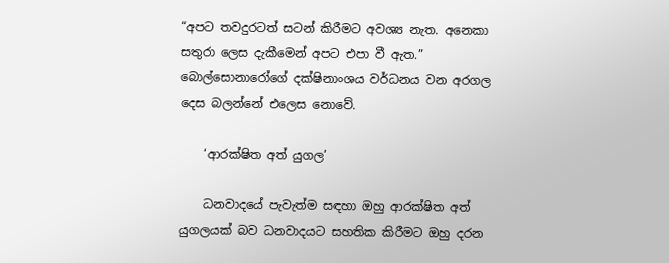“අපට තවදුරටත් සටන් කිරීමට අවශ්‍ය නැත. අනෙකා සතුරා ලෙස දැකීමෙන් අපට එපා වී ඇත.” බොල්සොනාරෝගේ දක්ෂිනාංශය වර්ධනය වන අරගල දෙස බලන්නේ එලෙස නොවේ.

    ‘ආරක්ෂිත අත් යුගල’

    ධනවාදයේ පැවැත්ම සඳහා ඔහු ආරක්ෂිත අත් යුගලයක් බව ධනවාදයට සහතික කිරීමට ඔහු දරන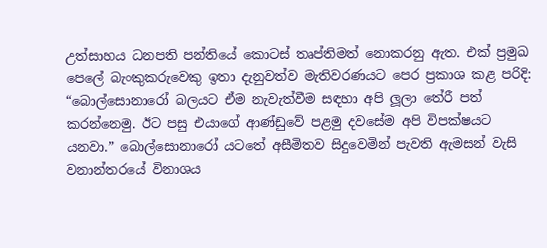උත්සාහය ධනපති පන්තියේ කොටස් තෘප්තිමත් නොකරනු ඇත. එක් ප්‍රමුඛ පෙලේ බැංකුකරුවෙකු ඉතා දැනුවත්ව මැතිවරණයට පෙර ප්‍රකාශ කළ පරිදි: “බොල්සොනාරෝ බලයට ඒම නැවැත්වීම සඳහා අපි ලූලා තේරී පත් කරන්නෙමු. ඊට පසු එයාගේ ආණ්ඩුවේ පළමු දවසේම අපි විපක්ෂයට යනවා.” බොල්සොනාරෝ යටතේ අසීමිතව සිදුවෙමින් පැවති ඇමසන් වැසි වනාන්තරයේ විනාශය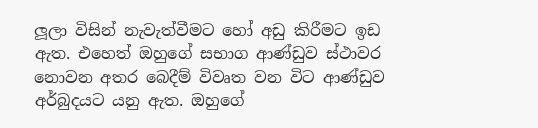ලූලා විසින් නැවැත්වීමට හෝ අඩු කිරීමට ඉඩ ඇත. එහෙත් ඔහුගේ සභාග ආණ්ඩුව ස්ථාවර නොවන අතර බෙදීම් විවෘත වන විට ආණ්ඩුව අර්බුදයට යනු ඇත. ඔහුගේ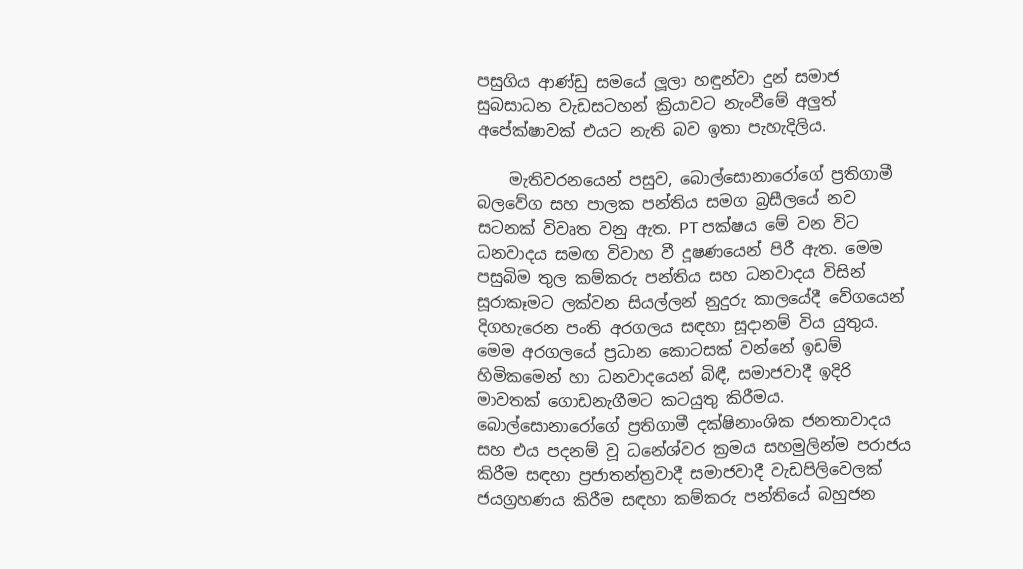පසුගිය ආණ්ඩු සමයේ ලූලා හඳුන්වා දුන් සමාජ සුබසාධන වැඩසටහන් ක්‍රියාවට නැංවීමේ අලුත් අපේක්ෂාවක් එයට නැති බව ඉතා පැහැදිලිය.

    මැතිවරනයෙන් පසුව, බොල්සොනාරෝගේ ප්‍රතිගාමී බලවේග සහ පාලක පන්තිය සමග බ්‍රසීලයේ නව සටනක් විවෘත වනු ඇත. PT පක්ෂය මේ වන විට ධනවාදය සමඟ විවාහ වී දූෂණයෙන් පිරී ඇත. මෙම පසුබිම තුල කම්කරු පන්තිය සහ ධනවාදය විසින් සූරාකෑමට ලක්වන සියල්ලන් නුදුරු කාලයේදී වේගයෙන් දිගහැරෙන පංති අරගලය සඳහා සූදානම් විය යුතුය. මෙම අරගලයේ ප්‍රධාන කොටසක් වන්නේ ඉඩම් හිමිකමෙන් හා ධනවාදයෙන් බිඳී, සමාජවාදී ඉදිරි මාවතක් ගොඩනැගීමට කටයුතු කිරීමය. බොල්සොනාරෝගේ ප්‍රතිගාමී දක්ෂිනාංශික ජනතාවාදය සහ එය පදනම් වූ ධනේශ්වර ක්‍රමය සහමුලින්ම පරාජය කිරීම සඳහා ප්‍රජාතන්ත්‍රවාදී සමාජවාදී වැඩපිලිවෙලක් ජයග්‍රහණය කිරීම සඳහා කම්කරු පන්තියේ බහුජන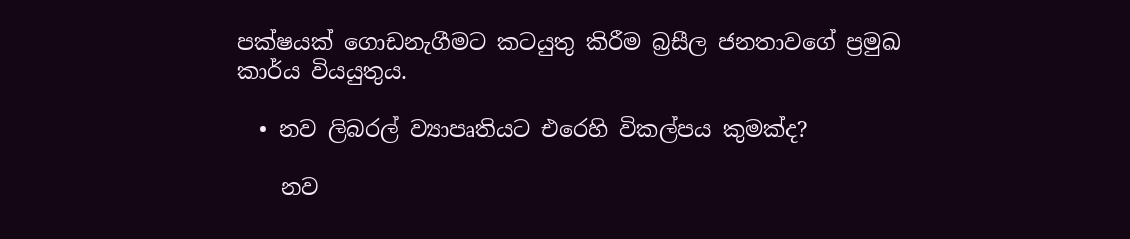පක්ෂයක් ගොඩනැගීමට කටයුතු කිරීම බ්‍රසීල ජනතාවගේ ප්‍රමුඛ කාර්ය වියයුතුය.

  • නව ලිබරල් ව්‍යාපෘතියට එරෙහි විකල්පය කුමක්ද?

    නව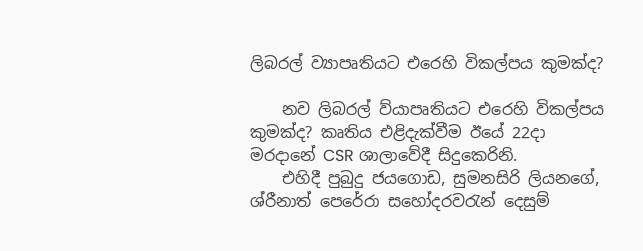ලිබරල් ව්‍යාපෘතියට එරෙහි විකල්පය කුමක්ද?

    නව ලිබරල් ව්යාපෘතියට එරෙහි විකල්පය කුමක්ද? කෘතිය එළිදැක්වීම ඊයේ 22දා මරදානේ CSR ශාලාවේදී සිදුකෙරිනි.
    එහිදී පුබුදු ජයගොඩ, සුමනසිරි ලියනගේ, ශ්රීනාත් පෙරේරා සහෝදරවරැන් දෙසුම්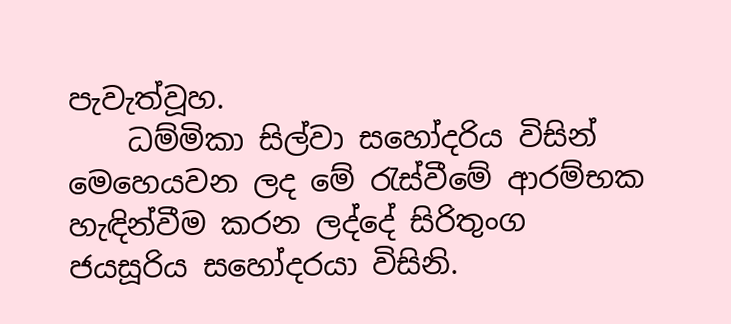පැවැත්වූහ.
    ධම්මිකා සිල්වා සහෝදරිය විසින් මෙහෙයවන ලද මේ රැස්වීමේ ආරම්භක හැඳින්වීම කරන ලද්දේ සිරිතුංග ජයසූරිය සහෝදරයා විසිනි.